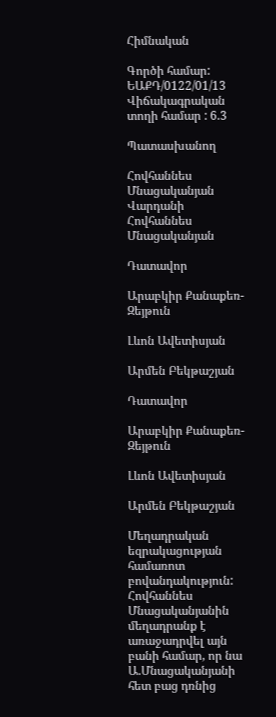Հիմնական

Գործի համար: ԵԱՔԴ/0122/01/13
Վիճակագրական տողի համար : 6.3

Պատասխանող

Հովհաննես Մնացականյան Վարդանի
Հովհաննես Մնացականյան

Դատավոր

Արաբկիր Քանաքեռ-Զեյթուն

Լևոն Ավետիսյան

Արմեն Բեկթաշյան

Դատավոր

Արաբկիր Քանաքեռ-Զեյթուն

Լևոն Ավետիսյան

Արմեն Բեկթաշյան

Մեղադրական եզրակացության համառոտ բովանդակություն: Հովհաննես Մնացականյանին մեղադրանք է առաջադրվել այն բանի համար, որ նա Ա.Մնացականյանի հետ բաց դռնից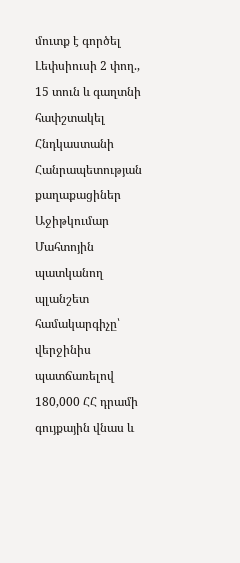մուտք է գործել Լեփսիուսի 2 փող., 15 տուն և գաղտնի հափշտակել Հնդկաստանի Հանրապետության քաղաքացիներ Աջիթկումար Մահտոյին պատկանող պլանշետ համակարգիչը՝ վերջինիս պատճառելով 180,000 ՀՀ դրամի գույքային վնաս և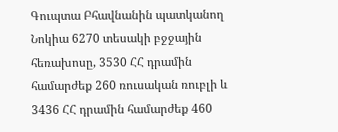Գուպտա Բհավնանին պատկանող Նոկիա 6270 տեսակի բջջային հեռախոսը, 3530 ՀՀ դրամին համարժեք 260 ռուսական ռուբլի և 3436 ՀՀ դրամին համարժեք 460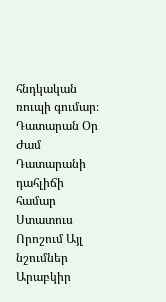հնդկական ռուպի գումար։
Դատարան Օր Ժամ Դատարանի դահլիճի համար Ստատուս Որոշում Այլ նշումներ
Արաբկիր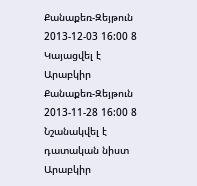Քանաքեռ-Զեյթուն 2013-12-03 16:00 8 Կայացվել է
Արաբկիր Քանաքեռ-Զեյթուն 2013-11-28 16:00 8 Նշանակվել է դատական նիստ
Արաբկիր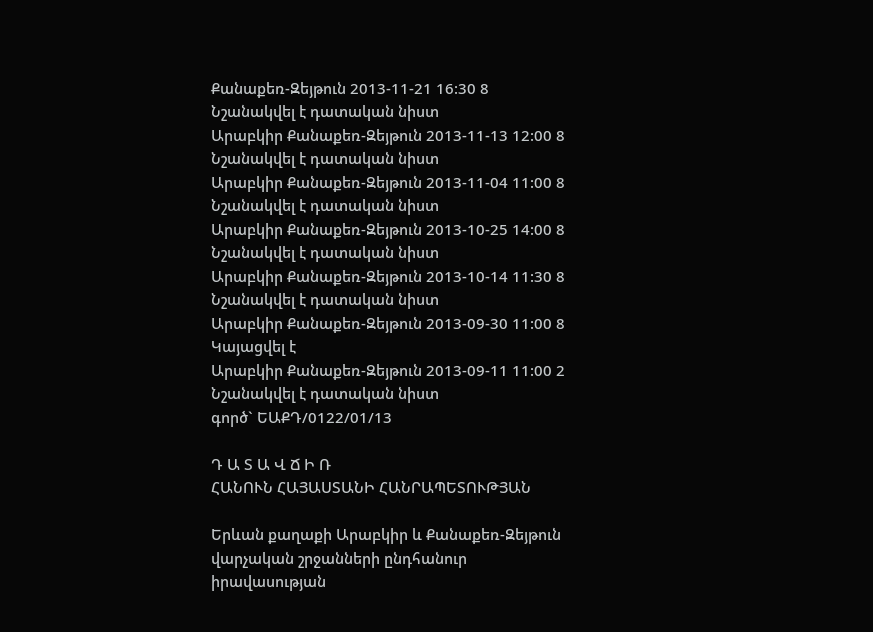Քանաքեռ-Զեյթուն 2013-11-21 16:30 8 Նշանակվել է դատական նիստ
Արաբկիր Քանաքեռ-Զեյթուն 2013-11-13 12:00 8 Նշանակվել է դատական նիստ
Արաբկիր Քանաքեռ-Զեյթուն 2013-11-04 11:00 8 Նշանակվել է դատական նիստ
Արաբկիր Քանաքեռ-Զեյթուն 2013-10-25 14:00 8 Նշանակվել է դատական նիստ
Արաբկիր Քանաքեռ-Զեյթուն 2013-10-14 11:30 8 Նշանակվել է դատական նիստ
Արաբկիր Քանաքեռ-Զեյթուն 2013-09-30 11:00 8 Կայացվել է
Արաբկիր Քանաքեռ-Զեյթուն 2013-09-11 11:00 2 Նշանակվել է դատական նիստ
գործ` ԵԱՔԴ/0122/01/13

Դ Ա Տ Ա Վ Ճ Ի Ռ
ՀԱՆՈՒՆ ՀԱՅԱՍՏԱՆԻ ՀԱՆՐԱՊԵՏՈՒԹՅԱՆ

Երևան քաղաքի Արաբկիր և Քանաքեռ-Զեյթուն վարչական շրջանների ընդհանուր իրավասության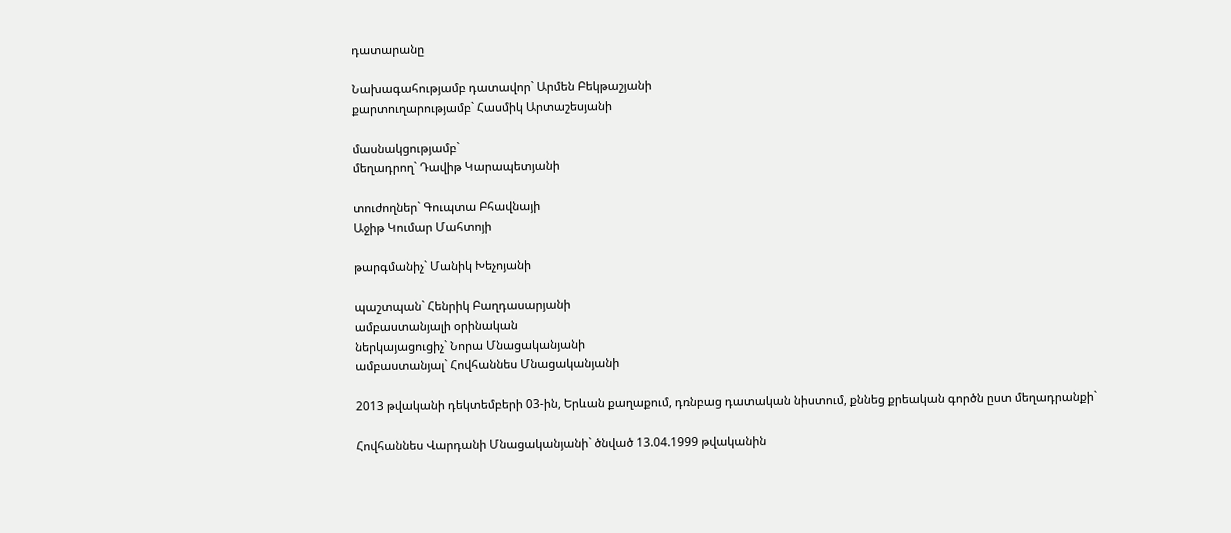դատարանը

Նախագահությամբ դատավոր` Արմեն Բեկթաշյանի
քարտուղարությամբ` Հասմիկ Արտաշեսյանի

մասնակցությամբ`
մեղադրող` Դավիթ Կարապետյանի

տուժողներ` Գուպտա Բհավնայի
Աջիթ Կումար Մահտոյի

թարգմանիչ` Մանիկ Խեչոյանի

պաշտպան` Հենրիկ Բաղդասարյանի
ամբաստանյալի օրինական
ներկայացուցիչ` Նորա Մնացականյանի
ամբաստանյալ` Հովհաննես Մնացականյանի

2013 թվականի դեկտեմբերի 03-ին, Երևան քաղաքում, դռնբաց դատական նիստում, քննեց քրեական գործն ըստ մեղադրանքի`

Հովհաննես Վարդանի Մնացականյանի` ծնված 13.04.1999 թվականին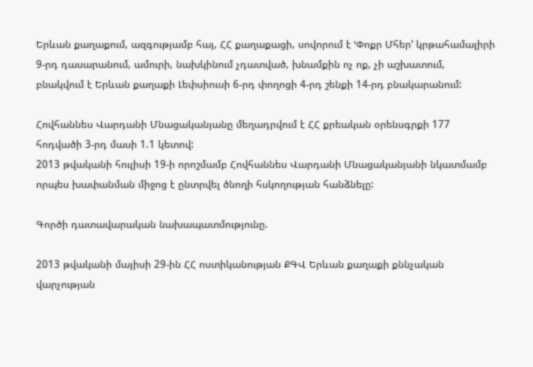Երևան քաղաքում, ազգությամբ հայ, ՀՀ քաղաքացի, սովորում է ՙՓոքր Մհեր՚ կրթահամալիրի 9-րդ դասարանում, ամուրի, նախկինում չդատված, խնամքին ոչ ոք, չի աշխատում, բնակվում է Երևան քաղաքի Լեփսիուսի 6-րդ փողոցի 4-րդ շենքի 14-րդ բնակարանում:

Հովհաննես Վարդանի Մնացականյանը մեղադրվում է ՀՀ քրեական օրենսգրքի 177 հոդվածի 3-րդ մասի 1.1 կետով:
2013 թվականի հուլիսի 19-ի որոշմամբ Հովհաննես Վարդանի Մնացականյանի նկատմամբ որպես խափանման միջոց է ընտրվել ծնողի հսկողության հանձնելը:

Գործի դատավարական նախապատմությունը.

2013 թվականի մայիսի 29-ին ՀՀ ոստիկանության ՔԳՎ Երևան քաղաքի քննչական վարչության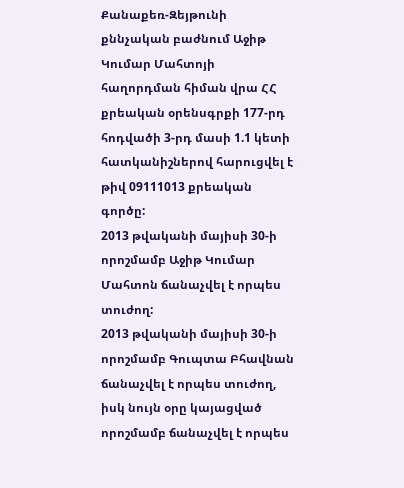Քանաքեռ-Զեյթունի քննչական բաժնում Աջիթ Կումար Մահտոյի հաղորդման հիման վրա ՀՀ քրեական օրենսգրքի 177-րդ հոդվածի 3-րդ մասի 1.1 կետի հատկանիշներով հարուցվել է թիվ 09111013 քրեական գործը:
2013 թվականի մայիսի 30-ի որոշմամբ Աջիթ Կումար Մահտոն ճանաչվել է որպես տուժող:
2013 թվականի մայիսի 30-ի որոշմամբ Գուպտա Բհավնան ճանաչվել է որպես տուժող, իսկ նույն օրը կայացված որոշմամբ ճանաչվել է որպես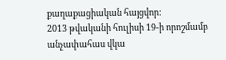քաղաքացիական հայցվոր:
2013 թվականի հուլիսի 19-ի որոշմամբ անչափահաս վկա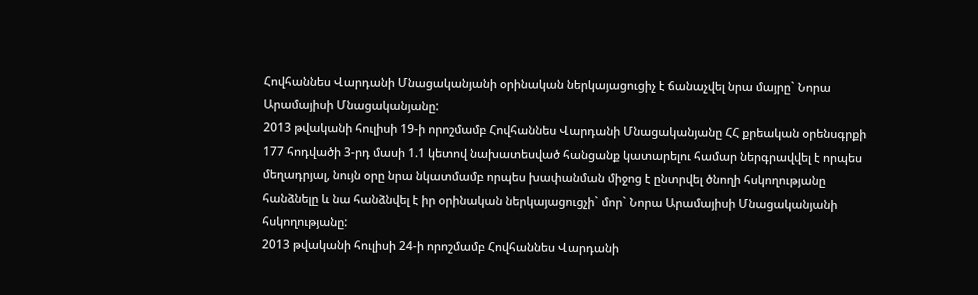Հովհաննես Վարդանի Մնացականյանի օրինական ներկայացուցիչ է ճանաչվել նրա մայրը` Նորա Արամայիսի Մնացականյանը:
2013 թվականի հուլիսի 19-ի որոշմամբ Հովհաննես Վարդանի Մնացականյանը ՀՀ քրեական օրենսգրքի 177 հոդվածի 3-րդ մասի 1.1 կետով նախատեսված հանցանք կատարելու համար ներգրավվել է որպես մեղադրյալ, նույն օրը նրա նկատմամբ որպես խափանման միջոց է ընտրվել ծնողի հսկողությանը հանձնելը և նա հանձնվել է իր օրինական ներկայացուցչի` մոր` Նորա Արամայիսի Մնացականյանի հսկողությանը:
2013 թվականի հուլիսի 24-ի որոշմամբ Հովհաննես Վարդանի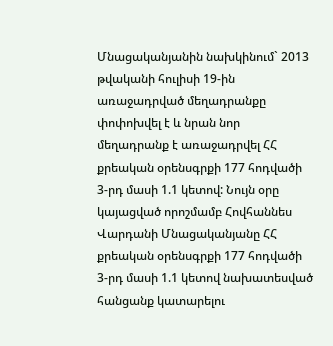Մնացականյանին նախկինում` 2013 թվականի հուլիսի 19-ին առաջադրված մեղադրանքը փոփոխվել է և նրան նոր մեղադրանք է առաջադրվել ՀՀ քրեական օրենսգրքի 177 հոդվածի 3-րդ մասի 1.1 կետով: Նույն օրը կայացված որոշմամբ Հովհաննես Վարդանի Մնացականյանը ՀՀ քրեական օրենսգրքի 177 հոդվածի 3-րդ մասի 1.1 կետով նախատեսված հանցանք կատարելու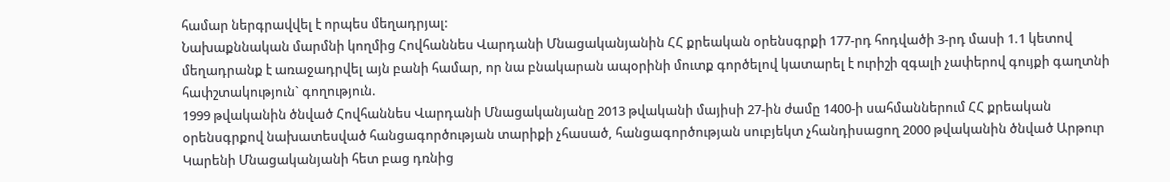համար ներգրավվել է որպես մեղադրյալ:
Նախաքննական մարմնի կողմից Հովհաննես Վարդանի Մնացականյանին ՀՀ քրեական օրենսգրքի 177-րդ հոդվածի 3-րդ մասի 1.1 կետով մեղադրանք է առաջադրվել այն բանի համար, որ նա բնակարան ապօրինի մուտք գործելով կատարել է ուրիշի զգալի չափերով գույքի գաղտնի հափշտակություն` գողություն.
1999 թվականին ծնված Հովհաննես Վարդանի Մնացականյանը 2013 թվականի մայիսի 27-ին ժամը 1400-ի սահմաններում ՀՀ քրեական օրենսգրքով նախատեսված հանցագործության տարիքի չհասած, հանցագործության սուբյեկտ չհանդիսացող 2000 թվականին ծնված Արթուր Կարենի Մնացականյանի հետ բաց դռնից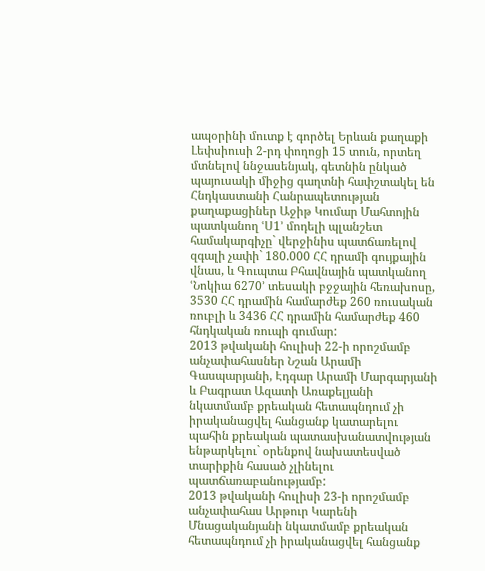ապօրինի մուտք է գործել Երևան քաղաքի Լեփսիուսի 2-րդ փողոցի 15 տուն, որտեղ մտնելով ննջասենյակ, գետնին ընկած պայուսակի միջից գաղտնի հափշտակել են Հնդկաստանի Հանրապետության քաղաքացիներ Աջիթ Կումար Մահտոյին պատկանող ՙՍ1՚ մոդելի պլանշետ համակարգիչը` վերջինիս պատճառելով զգալի չափի` 180.000 ՀՀ դրամի գույքային վնաս, և Գուպտա Բհավնային պատկանող ՙՆոկիա 6270՚ տեսակի բջջային հեռախոսը, 3530 ՀՀ դրամին համարժեք 260 ռուսական ռուբլի և 3436 ՀՀ դրամին համարժեք 460 հնդկական ռուպի գումար:
2013 թվականի հուլիսի 22-ի որոշմամբ անչափահասներ Նշան Արամի Գասպարյանի, Էդգար Արամի Մարգարյանի և Բագրատ Ազատի Առաքելյանի նկատմամբ քրեական հետապնդում չի իրականացվել հանցանք կատարելու պահին քրեական պատասխանատվության ենթարկելու` օրենքով նախատեսված տարիքին հասած չլինելու պատճառաբանությամբ:
2013 թվականի հուլիսի 23-ի որոշմամբ անչափահաս Արթուր Կարենի Մնացականյանի նկատմամբ քրեական հետապնդում չի իրականացվել հանցանք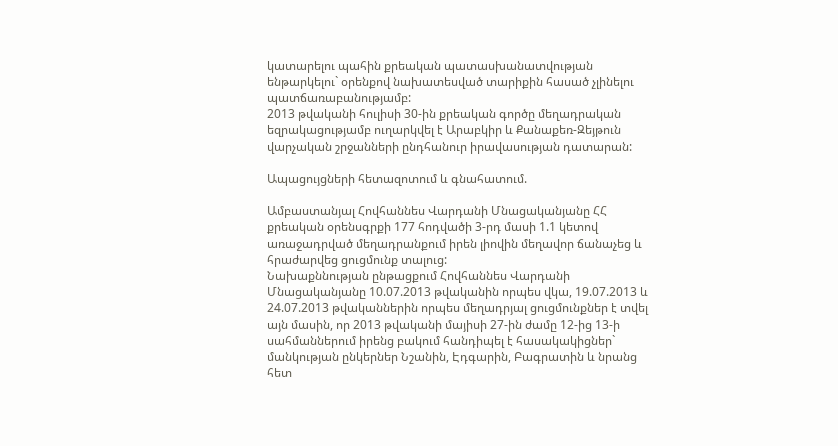կատարելու պահին քրեական պատասխանատվության ենթարկելու` օրենքով նախատեսված տարիքին հասած չլինելու պատճառաբանությամբ:
2013 թվականի հուլիսի 30-ին քրեական գործը մեղադրական եզրակացությամբ ուղարկվել է Արաբկիր և Քանաքեռ-Զեյթուն վարչական շրջանների ընդհանուր իրավասության դատարան:

Ապացույցների հետազոտում և գնահատում.

Ամբաստանյալ Հովհաննես Վարդանի Մնացականյանը ՀՀ քրեական օրենսգրքի 177 հոդվածի 3-րդ մասի 1.1 կետով առաջադրված մեղադրանքում իրեն լիովին մեղավոր ճանաչեց և հրաժարվեց ցուցմունք տալուց:
Նախաքննության ընթացքում Հովհաննես Վարդանի Մնացականյանը 10.07.2013 թվականին որպես վկա, 19.07.2013 և 24.07.2013 թվականներին որպես մեղադրյալ ցուցմունքներ է տվել այն մասին, որ 2013 թվականի մայիսի 27-ին ժամը 12-ից 13-ի սահմաններում իրենց բակում հանդիպել է հասակակիցներ` մանկության ընկերներ Նշանին, Էդգարին, Բագրատին և նրանց հետ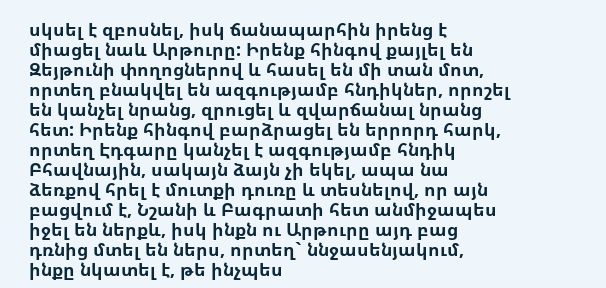սկսել է զբոսնել, իսկ ճանապարհին իրենց է միացել նաև Արթուրը: Իրենք հինգով քայլել են Զեյթունի փողոցներով և հասել են մի տան մոտ, որտեղ բնակվել են ազգությամբ հնդիկներ, որոշել են կանչել նրանց, զրուցել և զվարճանալ նրանց հետ: Իրենք հինգով բարձրացել են երրորդ հարկ, որտեղ Էդգարը կանչել է ազգությամբ հնդիկ Բհավնային, սակայն ձայն չի եկել, ապա նա ձեռքով հրել է մուտքի դուռը և տեսնելով, որ այն բացվում է, Նշանի և Բագրատի հետ անմիջապես իջել են ներքև, իսկ ինքն ու Արթուրը այդ բաց դռնից մտել են ներս, որտեղ` ննջասենյակում, ինքը նկատել է, թե ինչպես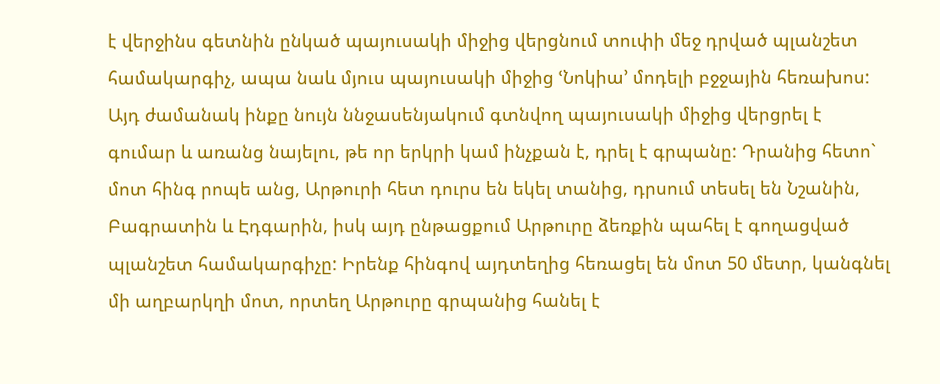է վերջինս գետնին ընկած պայուսակի միջից վերցնում տուփի մեջ դրված պլանշետ համակարգիչ, ապա նաև մյուս պայուսակի միջից ՙՆոկիա՚ մոդելի բջջային հեռախոս: Այդ ժամանակ ինքը նույն ննջասենյակում գտնվող պայուսակի միջից վերցրել է գումար և առանց նայելու, թե որ երկրի կամ ինչքան է, դրել է գրպանը: Դրանից հետո` մոտ հինգ րոպե անց, Արթուրի հետ դուրս են եկել տանից, դրսում տեսել են Նշանին, Բագրատին և Էդգարին, իսկ այդ ընթացքում Արթուրը ձեռքին պահել է գողացված պլանշետ համակարգիչը: Իրենք հինգով այդտեղից հեռացել են մոտ 50 մետր, կանգնել մի աղբարկղի մոտ, որտեղ Արթուրը գրպանից հանել է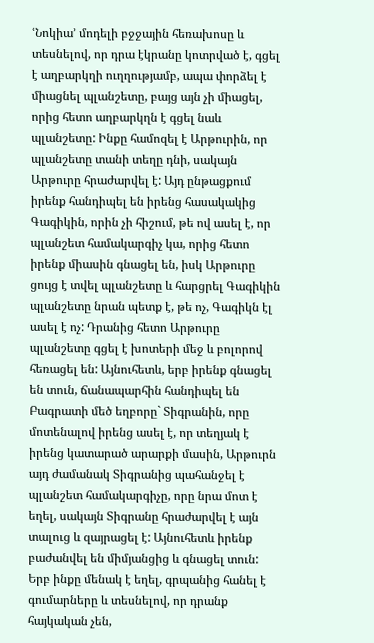ՙՆոկիա՚ մոդելի բջջային հեռախոսը և տեսնելով, որ դրա էկրանը կոտրված է, գցել է աղբարկղի ուղղությամբ, ապա փորձել է միացնել պլանշետը, բայց այն չի միացել, որից հետո աղբարկղն է գցել նաև պլանշետը: Ինքը համոզել է Արթուրին, որ պլանշետը տանի տեղը դնի, սակայն Արթուրը հրաժարվել է: Այդ ընթացքում իրենք հանդիպել են իրենց հասակակից Գագիկին, որին չի հիշում, թե ով ասել է, որ պլանշետ համակարգիչ կա, որից հետո իրենք միասին գնացել են, իսկ Արթուրը ցույց է տվել պլանշետը և հարցրել Գագիկին պլանշետը նրան պետք է, թե ոչ, Գագիկն էլ ասել է ոչ: Դրանից հետո Արթուրը պլանշետը գցել է խոտերի մեջ և բոլորով հեռացել են: Այնուհետև, երբ իրենք գնացել են տուն, ճանապարհին հանդիպել են Բագրատի մեծ եղբորը` Տիգրանին, որը մոտենալով իրենց ասել է, որ տեղյակ է իրենց կատարած արարքի մասին, Արթուրն այդ ժամանակ Տիգրանից պահանջել է պլանշետ համակարգիչը, որը նրա մոտ է եղել, սակայն Տիգրանը հրաժարվել է այն տալուց և զայրացել է: Այնուհետև իրենք բաժանվել են միմյանցից և գնացել տուն: Երբ ինքը մենակ է եղել, գրպանից հանել է գումարները և տեսնելով, որ դրանք հայկական չեն,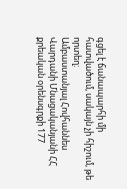գցել է ճանապարհի մի հատվածում, սակայն չի հիշում, թե որտեղ:
Ամբաստանյալ Հովհաննես Վարդանի Մնացականյանի ՀՀ քրեական օրենսգրքի 177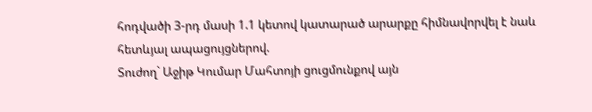հոդվածի 3-րդ մասի 1.1 կետով կատարած արարքը հիմնավորվել է նաև հետևյալ ապացույցներով.
Տուժող` Աջիթ Կումար Մահտոյի ցուցմունքով այն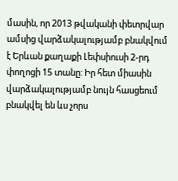մասին, որ 2013 թվականի փետրվար ամսից վարձակալությամբ բնակվում է Երևան քաղաքի Լեփսիուսի 2-րդ փողոցի 15 տանը: Իր հետ միասին վարձակալությամբ նույն հասցեում բնակվել են ևս չորս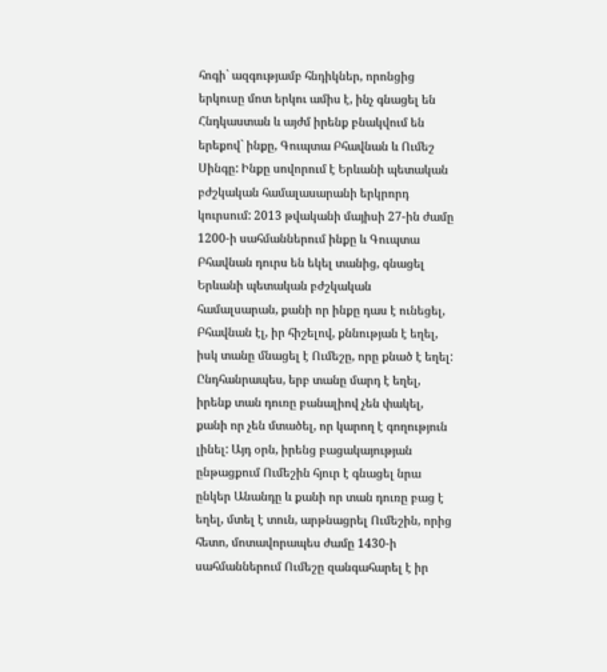հոգի` ազգությամբ հնդիկներ, որոնցից երկուսը մոտ երկու ամիս է, ինչ գնացել են Հնդկաստան և այժմ իրենք բնակվում են երեքով` ինքը, Գուպտա Բհավնան և Ումեշ Սինգը: Ինքը սովորում է Երևանի պետական բժշկական համալասարանի երկրորդ կուրսում: 2013 թվականի մայիսի 27-ին ժամը 1200-ի սահմաններում ինքը և Գուպտա Բհավնան դուրս են եկել տանից, գնացել Երևանի պետական բժշկական համալսարան, քանի որ ինքը դաս է ունեցել, Բհավնան էլ, իր հիշելով, քննության է եղել, իսկ տանը մնացել է Ումեշը, որը քնած է եղել: Ընդհանրապես, երբ տանը մարդ է եղել, իրենք տան դուռը բանալիով չեն փակել, քանի որ չեն մտածել, որ կարող է գողություն լինել: Այդ օրն, իրենց բացակայության ընթացքում Ումեշին հյուր է գնացել նրա ընկեր Անանդը և քանի որ տան դուռը բաց է եղել, մտել է տուն, արթնացրել Ումեշին, որից հետո, մոտավորապես ժամը 1430-ի սահմաններում Ումեշը զանգահարել է իր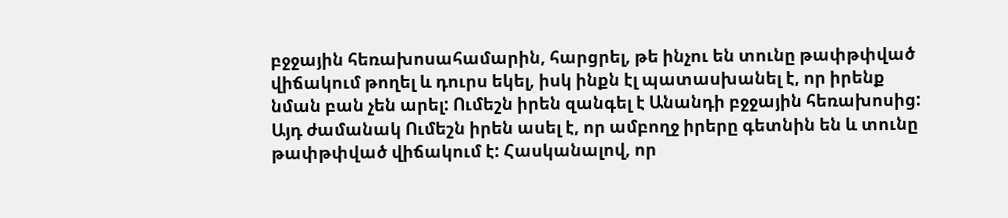բջջային հեռախոսահամարին, հարցրել, թե ինչու են տունը թափթփված վիճակում թողել և դուրս եկել, իսկ ինքն էլ պատասխանել է, որ իրենք նման բան չեն արել: Ումեշն իրեն զանգել է Անանդի բջջային հեռախոսից: Այդ ժամանակ Ումեշն իրեն ասել է, որ ամբողջ իրերը գետնին են և տունը թափթփված վիճակում է: Հասկանալով, որ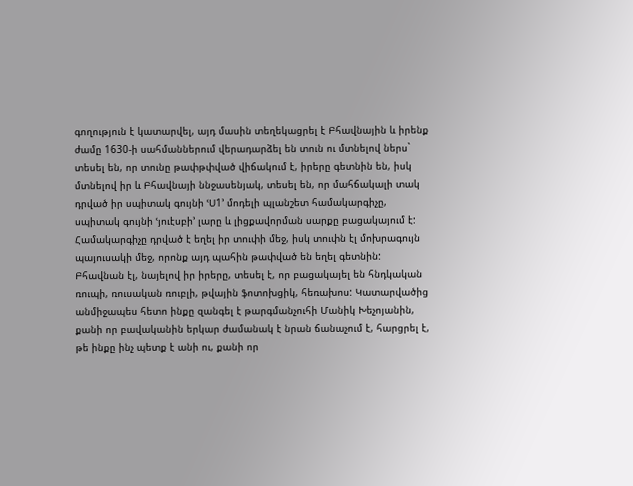գողություն է կատարվել, այդ մասին տեղեկացրել է Բհավնային և իրենք ժամը 1630-ի սահմաններում վերադարձել են տուն ու մտնելով ներս` տեսել են, որ տունը թափթփված վիճակում է, իրերը գետնին են, իսկ մտնելով իր և Բհավնայի ննջասենյակ, տեսել են, որ մահճակալի տակ դրված իր սպիտակ գույնի ՙՍ1՚ մոդելի պլանշետ համակարգիչը, սպիտակ գույնի ՙյուէսբի՚ լարը և լիցքավորման սարքը բացակայում է: Համակարգիչը դրված է եղել իր տուփի մեջ, իսկ տուփն էլ մոխրագույն պայուսակի մեջ, որոնք այդ պահին թափված են եղել գետնին: Բհավնան էլ, նայելով իր իրերը, տեսել է, որ բացակայել են հնդկական ռուպի, ռուսական ռուբլի, թվային ֆոտոխցիկ, հեռախոս: Կատարվածից անմիջապես հետո ինքը զանգել է թարգմանչուհի Մանիկ Խեչոյանին, քանի որ բավականին երկար ժամանակ է նրան ճանաչում է, հարցրել է, թե ինքը ինչ պետք է անի ու, քանի որ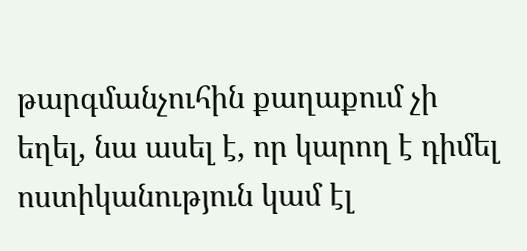թարգմանչուհին քաղաքում չի եղել, նա ասել է, որ կարող է դիմել ոստիկանություն կամ էլ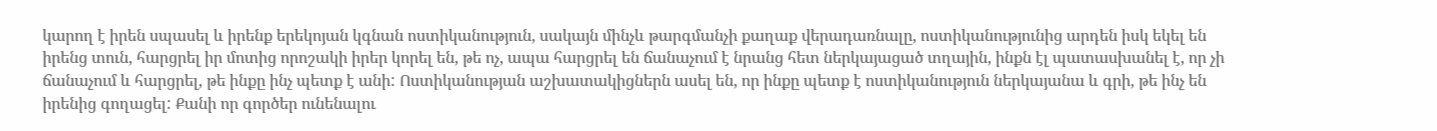կարող է իրեն սպասել և իրենք երեկոյան կգնան ոստիկանություն, սակայն մինչև թարգմանչի քաղաք վերադառնալը, ոստիկանությունից արդեն իսկ եկել են իրենց տուն, հարցրել իր մոտից որոշակի իրեր կորել են, թե ոչ, ապա հարցրել են ճանաչում է նրանց հետ ներկայացած տղային, ինքն էլ պատասխանել է, որ չի ճանաչում և հարցրել, թե ինքը ինչ պետք է անի: Ոստիկանության աշխատակիցներն ասել են, որ ինքը պետք է ոստիկանություն ներկայանա և գրի, թե ինչ են իրենից գողացել: Քանի որ գործեր ունենալու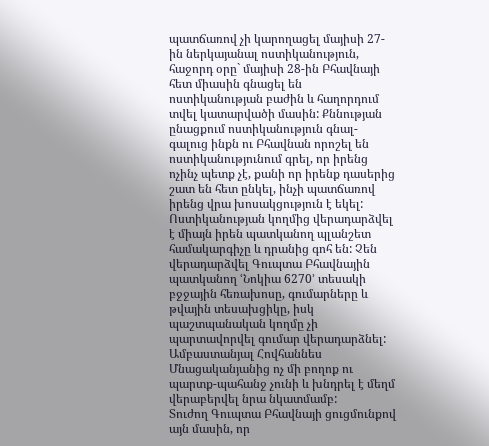պատճառով չի կարողացել մայիսի 27-ին ներկայանալ ոստիկանություն, հաջորդ օրը` մայիսի 28-ին Բհավնայի հետ միասին գնացել են ոստիկանության բաժին և հաղորդում տվել կատարվածի մասին: Քննության ընացքում ոստիկանություն գնալ-գալուց ինքն ու Բհավնան որոշել են ոստիկանությունում գրել, որ իրենց ոչինչ պետք չէ, քանի որ իրենք դասերից շատ են հետ ընկել, ինչի պատճառով իրենց վրա խոսակցություն է եկել: Ոստիկանության կողմից վերադարձվել է միայն իրեն պատկանող պլանշետ համակարգիչը և դրանից գոհ են: Չեն վերադարձվել Գուպտա Բհավնային պատկանող ՙՆոկիա 6270՚ տեսակի բջջային հեռախոսը, գումարները և թվային տեսախցիկը, իսկ պաշտպանական կողմը չի պարտավորվել գումար վերադարձնել: Ամբաստանյալ Հովհաննես Մնացականյանից ոչ մի բողոք ու պարտք-պահանջ չունի և խնդրել է մեղմ վերաբերվել նրա նկատմամբ:
Տուժող Գուպտա Բհավնայի ցուցմունքով այն մասին, որ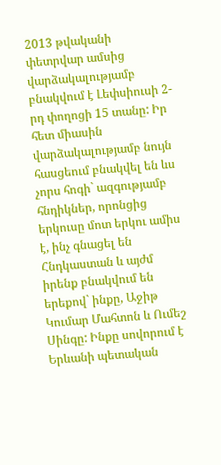2013 թվականի փետրվար ամսից վարձակալությամբ բնակվում է Լեփսիուսի 2-րդ փողոցի 15 տանը: Իր հետ միասին վարձակալությամբ նույն հասցեում բնակվել են ևս չորս հոգի` ազգությամբ հնդիկներ, որոնցից երկուսը մոտ երկու ամիս է, ինչ գնացել են Հնդկաստան և այժմ իրենք բնակվում են երեքով` ինքը, Աջիթ Կումար Մահտոն և Ումեշ Սինգը: Ինքը սովորում է Երևանի պետական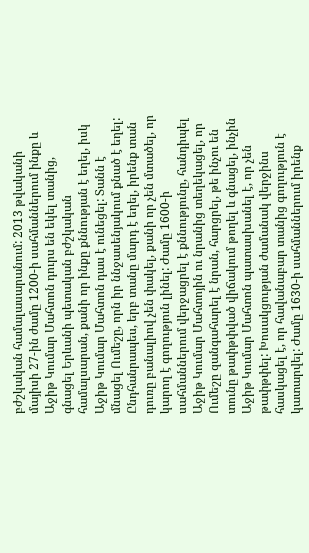բժշկական համալասարանում: 2013 թվականի մայիսի 27-ին ժամը 1200-ի սահմաններում ինքը և Աջիթ Կումար Մահտոն դուրս են եկել տանից, գնացել Երևանի պետական բժշկական համալսարան, քանի որ ինքը քննության է եղել, իսկ Աջիթ Կումար Մահտոն դաս է ունեցել: Տանն է մնացել Ումեշը, որն իր ննջասենյակում քնած է եղել: Ընդհանրապես, երբ տանը մարդ է եղել, իրենք տան դուռը բանալիով չեն փակել, քանի որ չեն մտածել, որ կարող է գողություն լինել: Ժամը 1600-ի սահմաններում վերջացրել է քննությունը, հանդիպել Աջիթ Կումար Մահտոյին ու նրանից տեղեկացել, որ Ումեշը զանգահարել է նրան, հարցրել, թե ինչու են տունը թափթփված վիճակում թողել և գնացել, ինչին Աջիթ Կումար Մահտոն պատասխանել է, որ չեն թափթփել: Խոսակցության ժամանակ վերջինս հասկացել է, որ հավանաբար տանից գողություն է կատարվել: Ժամը 1630-ի սահմաններում իրենք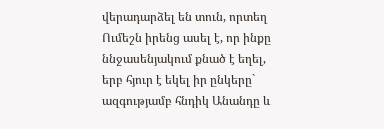վերադարձել են տուն, որտեղ Ումեշն իրենց ասել է, որ ինքը ննջասենյակում քնած է եղել, երբ հյուր է եկել իր ընկերը` ազգությամբ հնդիկ Անանդը և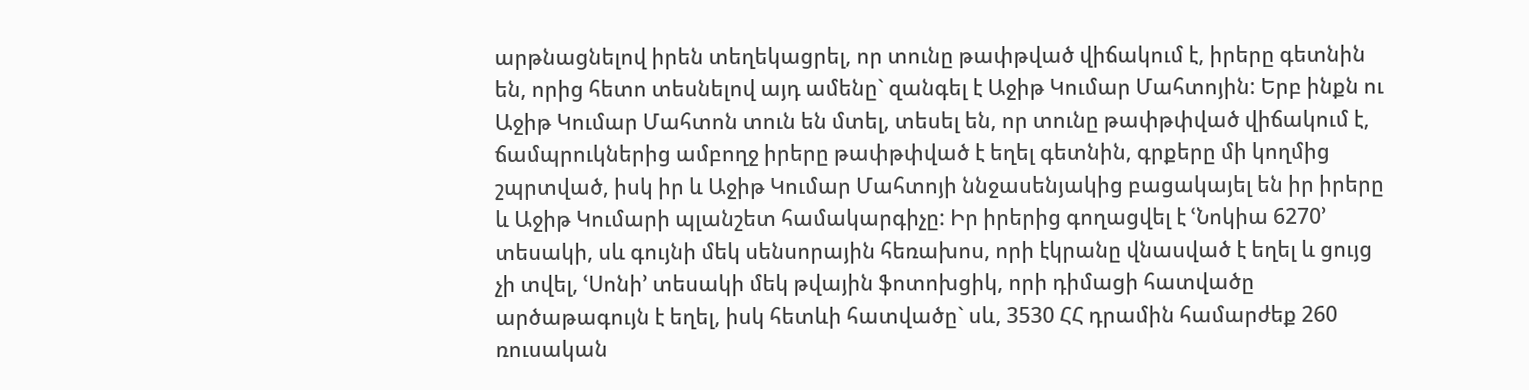արթնացնելով իրեն տեղեկացրել, որ տունը թափթված վիճակում է, իրերը գետնին են, որից հետո տեսնելով այդ ամենը` զանգել է Աջիթ Կումար Մահտոյին: Երբ ինքն ու Աջիթ Կումար Մահտոն տուն են մտել, տեսել են, որ տունը թափթփված վիճակում է, ճամպրուկներից ամբողջ իրերը թափթփված է եղել գետնին, գրքերը մի կողմից շպրտված, իսկ իր և Աջիթ Կումար Մահտոյի ննջասենյակից բացակայել են իր իրերը և Աջիթ Կումարի պլանշետ համակարգիչը: Իր իրերից գողացվել է ՙՆոկիա 6270՚ տեսակի, սև գույնի մեկ սենսորային հեռախոս, որի էկրանը վնասված է եղել և ցույց չի տվել, ՙՍոնի՚ տեսակի մեկ թվային ֆոտոխցիկ, որի դիմացի հատվածը արծաթագույն է եղել, իսկ հետևի հատվածը` սև, 3530 ՀՀ դրամին համարժեք 260 ռուսական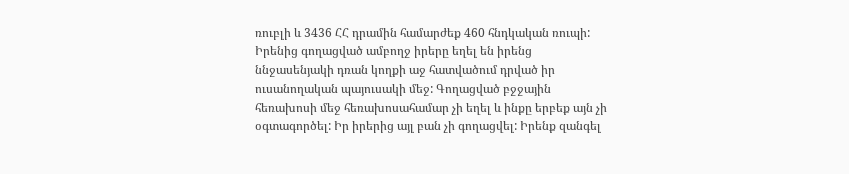ռուբլի և 3436 ՀՀ դրամին համարժեք 460 հնդկական ռուպի: Իրենից գողացված ամբողջ իրերը եղել են իրենց ննջասենյակի դռան կողքի աջ հատվածում դրված իր ուսանողական պայուսակի մեջ: Գողացված բջջային հեռախոսի մեջ հեռախոսահամար չի եղել և ինքը երբեք այն չի օգտագործել: Իր իրերից այլ բան չի գողացվել: Իրենք զանգել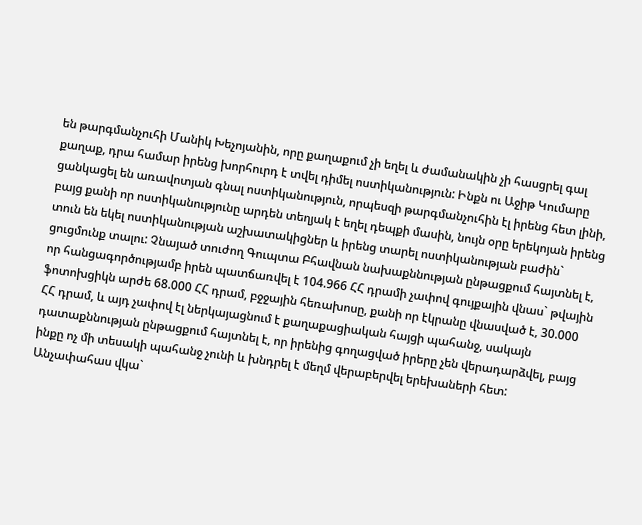են թարգմանչուհի Մանիկ Խեչոյանին, որը քաղաքում չի եղել և ժամանակին չի հասցրել գալ քաղաք, դրա համար իրենց խորհուրդ է տվել դիմել ոստիկանություն: Ինքն ու Աջիթ Կումարը ցանկացել են առավոտյան գնալ ոստիկանություն, որպեսզի թարգմանչուհին էլ իրենց հետ լինի, բայց քանի որ ոստիկանությունը արդեն տեղյակ է եղել դեպքի մասին, նույն օրը երեկոյան իրենց տուն են եկել ոստիկանության աշխատակիցներ և իրենց տարել ոստիկանության բաժին` ցուցմունք տալու: Չնայած տուժող Գուպտա Բհավնան նախաքննության ընթացքում հայտնել է, որ հանցագործությամբ իրեն պատճառվել է 104.966 ՀՀ դրամի չափով գույքային վնաս` թվային ֆոտոխցիկն արժե 68.000 ՀՀ դրամ, բջջային հեռախոսը, քանի որ էկրանը վնասված է, 30.000 ՀՀ դրամ, և այդ չափով էլ ներկայացնում է քաղաքացիական հայցի պահանջ, սակայն դատաքննության ընթացքում հայտնել է, որ իրենից գողացված իրերը չեն վերադարձվել, բայց ինքը ոչ մի տեսակի պահանջ չունի և խնդրել է մեղմ վերաբերվել երեխաների հետ:
Անչափահաս վկա`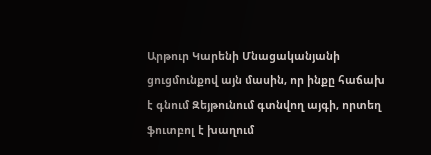Արթուր Կարենի Մնացականյանի ցուցմունքով այն մասին, որ ինքը հաճախ է գնում Զեյթունում գտնվող այգի, որտեղ ֆուտբոլ է խաղում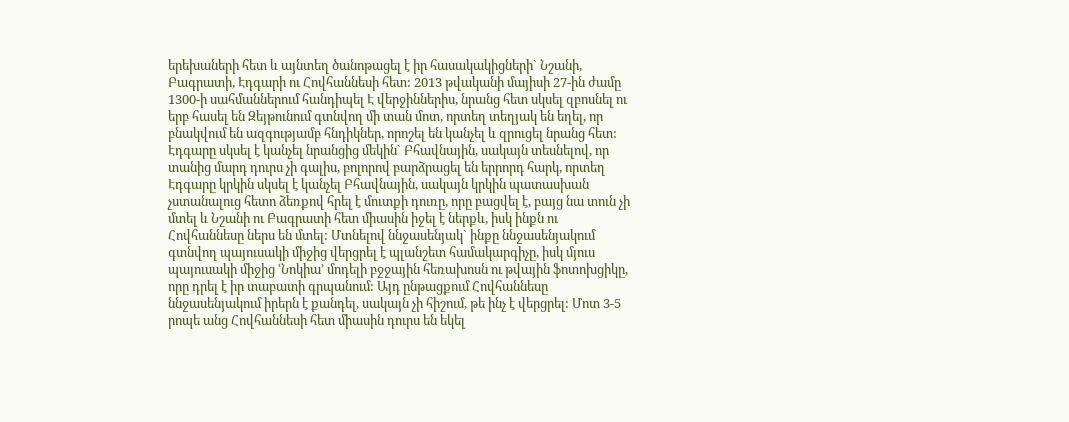երեխաների հետ և այնտեղ ծանոթացել է իր հասակակիցների` Նշանի, Բագրատի, Էդգարի ու Հովհաննեսի հետ: 2013 թվականի մայիսի 27-ին ժամը 1300-ի սահմաններում հանդիպել Է վերջիններիս, նրանց հետ սկսել զբոսնել ու երբ հասել են Զեյթունում գտնվող մի տան մոտ, որտեղ տեղյակ են եղել, որ բնակվում են ազգությամբ հնդիկներ, որոշել են կանչել և զրուցել նրանց հետ: Էդգարը սկսել է կանչել նրանցից մեկին` Բհավնային, սակայն տեսնելով, որ տանից մարդ դուրս չի գալիս, բոլորով բարձրացել են երրորդ հարկ, որտեղ Էդգարը կրկին սկսել է կանչել Բհավնային, սակայն կրկին պատասխան չստանալուց հետո ձեռքով հրել է մուտքի դուռը, որը բացվել է, բայց նա տուն չի մտել և Նշանի ու Բագրատի հետ միասին իջել է ներքև, իսկ ինքն ու Հովհաննեսը ներս են մտել: Մտնելով ննջասենյակ` ինքը ննջասենյակում գտնվող պայուսակի միջից վերցրել է պլանշետ համակարգիչը, իսկ մյուս պայուսակի միջից ՙՆոկիա՚ մոդելի բջջային հեռախոսն ու թվային ֆոտոխցիկը, որը դրել է իր տաբատի գրպանում: Այդ ընթացքում Հովհաննեսը ննջասենյակում իրերն է քանդել, սակայն չի հիշում, թե ինչ է վերցրել: Մոտ 3-5 րոպե անց Հովհաննեսի հետ միասին դուրս են եկել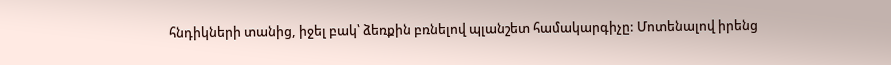հնդիկների տանից, իջել բակ՝ ձեռքին բռնելով պլանշետ համակարգիչը: Մոտենալով իրենց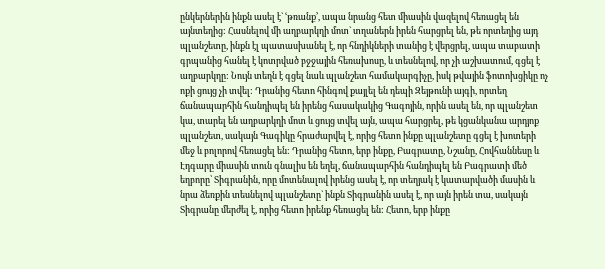ընկերներին ինքն ասել է` ՙթռանք՚, ապա նրանց հետ միասին վազելով հեռացել են այնտեղից: Հասնելով մի աղբարկղի մոտ` տղաներն իրեն հարցրել են, թե որտեղից այդ պլանշետը, ինքն էլ պատասխանել է, որ հնդիկների տանից է վերցրել, ապա տաբատի գրպանից հանել է կոտրված բջջային հեռախոսը, և տեսնելով, որ չի աշխատում, գցել է աղբարկղը: Նույն տեղն է գցել նաև պլանշետ համակարգիչը, իսկ թվային ֆոտոխցիկը ոչ ոքի ցույց չի տվել: Դրանից հետո հինգով քայլել են դեպի Զեյթունի այգի, որտեղ ճանապարհին հանդիպել են իրենց հասակակից Գագոյին, որին ասել են, որ պլանշետ կա, տարել են աղբարկղի մոտ և ցույց տվել այն, ապա հարցրել, թե կցանկանա արդյոք պլանշետ, սակայն Գագիկը հրաժարվել է, որից հետո ինքը պլանշետը գցել է խոտերի մեջ և բոլորով հեռացել են: Դրանից հետո, երբ ինքը, Բագրատը, Նշանը, Հովհաննեսը և Էդգարը միասին տուն գնալիս են եղել, ճանապարհին հանդիպել են Բագրատի մեծ եղբորը՝ Տիգրանին, որը մոտենալով իրենց ասել է, որ տեղյակ է կատարվածի մասին և նրա ձեռքին տեսնելով պլանշետը` ինքն Տիգրանին ասել է, որ այն իրեն տա, սակայն Տիգրանը մերժել է, որից հետո իրենք հեռացել են: Հետո, երբ ինքը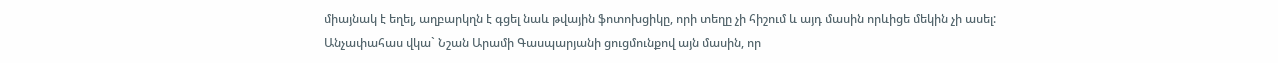միայնակ է եղել, աղբարկղն է գցել նաև թվային ֆոտոխցիկը, որի տեղը չի հիշում և այդ մասին որևիցե մեկին չի ասել:
Անչափահաս վկա` Նշան Արամի Գասպարյանի ցուցմունքով այն մասին, որ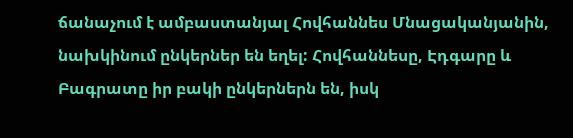ճանաչում է ամբաստանյալ Հովհաննես Մնացականյանին, նախկինում ընկերներ են եղել: Հովհաննեսը, Էդգարը և Բագրատը իր բակի ընկերներն են, իսկ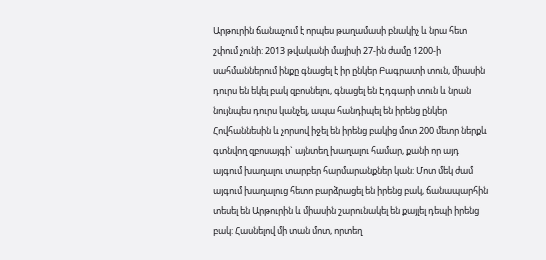Արթուրին ճանաչում է որպես թաղամասի բնակիչ և նրա հետ շփում չունի: 2013 թվականի մայիսի 27-ին ժամը 1200-ի սահմաններում ինքը գնացել է իր ընկեր Բագրատի տուն, միասին դուրս են եկել բակ զբոսնելու, գնացել են Էդգարի տուն և նրան նույնպես դուրս կանչել, ապա հանդիպել են իրենց ընկեր Հովհաննեսին և չորսով իջել են իրենց բակից մոտ 200 մետր ներքև գտնվող զբոսայգի` այնտեղ խաղալու համար, քանի որ այդ այգում խաղալու տարբեր հարմարանքներ կան: Մոտ մեկ ժամ այգում խաղալուց հետո բարձրացել են իրենց բակ, ճանապարհին տեսել են Արթուրին և միասին շարունակել են քայլել դեպի իրենց բակ: Հասնելով մի տան մոտ, որտեղ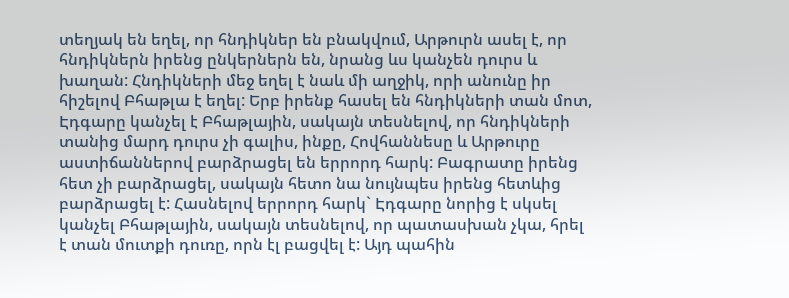տեղյակ են եղել, որ հնդիկներ են բնակվում, Արթուրն ասել է, որ հնդիկներն իրենց ընկերներն են, նրանց ևս կանչեն դուրս և խաղան: Հնդիկների մեջ եղել է նաև մի աղջիկ, որի անունը իր հիշելով Բհաթլա է եղել: Երբ իրենք հասել են հնդիկների տան մոտ, Էդգարը կանչել է Բհաթլային, սակայն տեսնելով, որ հնդիկների տանից մարդ դուրս չի գալիս, ինքը, Հովհաննեսը և Արթուրը աստիճաններով բարձրացել են երրորդ հարկ: Բագրատը իրենց հետ չի բարձրացել, սակայն հետո նա նույնպես իրենց հետևից բարձրացել է: Հասնելով երրորդ հարկ` Էդգարը նորից է սկսել կանչել Բհաթլային, սակայն տեսնելով, որ պատասխան չկա, հրել է տան մուտքի դուռը, որն էլ բացվել է: Այդ պահին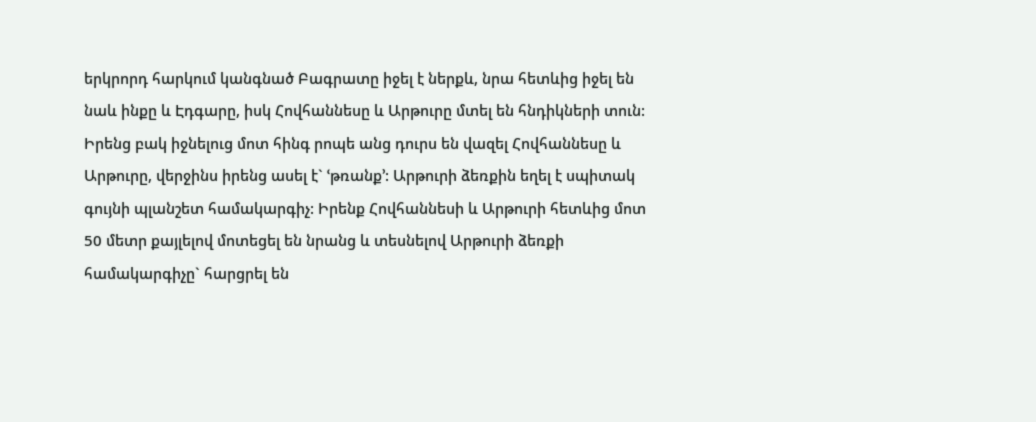երկրորդ հարկում կանգնած Բագրատը իջել է ներքև, նրա հետևից իջել են նաև ինքը և Էդգարը, իսկ Հովհաննեսը և Արթուրը մտել են հնդիկների տուն: Իրենց բակ իջնելուց մոտ հինգ րոպե անց դուրս են վազել Հովհաննեսը և Արթուրը, վերջինս իրենց ասել է` ՙթռանք՚: Արթուրի ձեռքին եղել է սպիտակ գույնի պլանշետ համակարգիչ: Իրենք Հովհաննեսի և Արթուրի հետևից մոտ 50 մետր քայլելով մոտեցել են նրանց և տեսնելով Արթուրի ձեռքի համակարգիչը` հարցրել են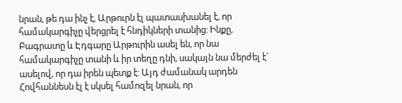նրան, թե դա ինչ է, Արթուրն էլ պատասխանել է, որ համակարգիչը վերցրել է հնդիկների տանից: Ինքը, Բագրատը և Էդգարը Արթուրին ասել են, որ նա համակարգիչը տանի և իր տեղը դնի, սակայն նա մերժել է` ասելով, որ դա իրեն պետք է: Այդ ժամանակ արդեն Հովհաննեսն էլ է սկսել համոզել նրան, որ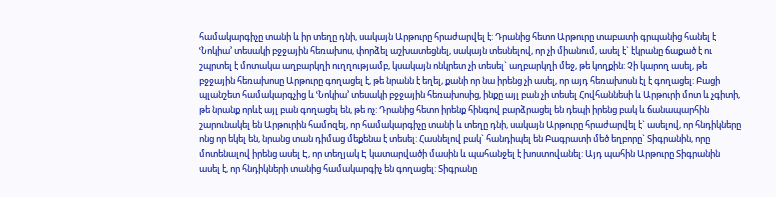համակարգիչը տանի և իր տեղը դնի, սակայն Արթուրը հրաժարվել է: Դրանից հետո Արթուրը տաբատի գրպանից հանել է ՙՆոկիա՚ տեսակի բջջային հեռախոս, փորձել աշխատեցնել, սակայն տեսնելով, որ չի միանում, ասել է` էկրանը ճաքած է ու շպրտել է մոտակա աղբարկղի ուղղությամբ, կսակայն ոնկրետ չի տեսել` աղբարկղի մեջ, թե կողքին: Չի կարող ասել, թե բջջային հեռախոսը Արթուրը գողացել է, թե նրանն է եղել, քանի որ նա իրենց չի ասել, որ այդ հեռախոսն էլ է գողացել: Բացի պլանշետ համակարգչից և ՙՆոկիա՚ տեսակի բջջային հեռախոսից, ինքը այլ բան չի տեսել Հովհաննեսի և Արթուրի մոտ և չգիտի, թե նրանք որևէ այլ բան գողացել են, թե ոչ: Դրանից հետո իրենք հինգով բարձրացել են դեպի իրենց բակ և ճանապարհին շարունակել են Արթուրին համոզել, որ համակարգիչը տանի և տեղը դնի, սակայն Արթուրը հրաժարվել է` ասելով, որ հնդիկները ոնց որ եկել են, նրանց տան դիմաց մեքենա է տեսել: Հասնելով բակ` հանդիպել են Բագրատի մեծ եղբորը` Տիգրանին, որը մոտենալով իրենց ասել Է, որ տեղյակ Է կատարվածի մասին և պահանջել է խոստովանել: Այդ պահին Արթուրը Տիգրանին ասել է, որ հնդիկների տանից համակարգիչ են գողացել: Տիգրանը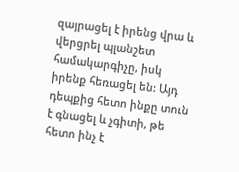զայրացել է իրենց վրա և վերցրել պլանշետ համակարգիչը, իսկ իրենք հեռացել են: Այդ դեպքից հետո ինքը տուն է գնացել և չգիտի, թե հետո ինչ է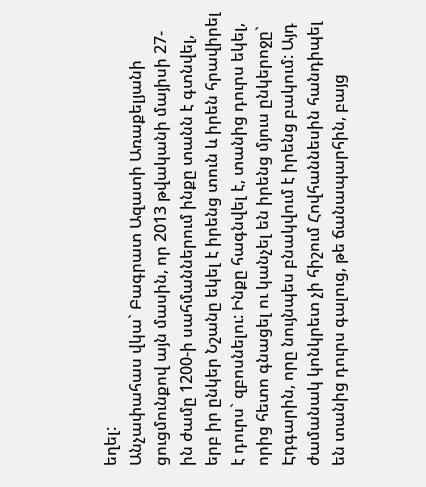եղել:
Անչափահաս վկա` Բագրատ Ազատի Առաքելյանի ցուցմունքով այն մասին, որ 2013 թվականի մայիսի 27-ին ժամը 1200-ի սահմաններում ինքը տանն է գտնվել, երբ իր ընկեր Նշանը եկել է իրենց տուն և իրեն հրավիրել է դուրս` զբոսնելու: Ինքը հագնվել է, տանից դուրս եկել, որից հետո գնացել ու կանչել են իրենց մյուս ընկերոջը` Էդգարին, որը նույնպես բնակվում է իրենց բակում: Այդ ժամանակ կոնկրետ չի հիշում Հովհաննեսին հանդիպել են տանից դուրս գալուց, թե ճանապարհին, բայց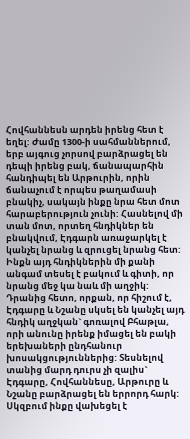Հովհաննեսն արդեն իրենց հետ է եղել: Ժամը 1300-ի սահմաններում, երբ այգուց չորսով բարձրացել են դեպի իրենց բակ, ճանապարհին հանդիպել են Արթուրին, որին ճանաչում է որպես թաղամասի բնակիչ, սակայն ինքը նրա հետ մոտ հարաբերություն չունի: Հասնելով մի տան մոտ, որտեղ հնդիկներ են բնակվում, Էդգարն առաջարկել է կանչել նրանց և զրուցել նրանց հետ: Ինքն այդ հնդիկներին մի քանի անգամ տեսել է բակում և գիտի, որ նրանց մեջ կա նաև մի աղջիկ: Դրանից հետո, որքան, որ հիշում է, Էդգարը և Նշանը սկսել են կանչել այդ հնդիկ աղջկան` գոռալով Բհաթլա, որի անունը իրենք իմացել են բակի երեխաների ընդհանուր խոսակցություններից: Տեսնելով տանից մարդ դուրս չի զալիս` Էդգարը, Հովհաննեսը, Արթուրը և Նշանը բարձրացել են երրորդ հարկ: Սկզբում ինքը վախեցել է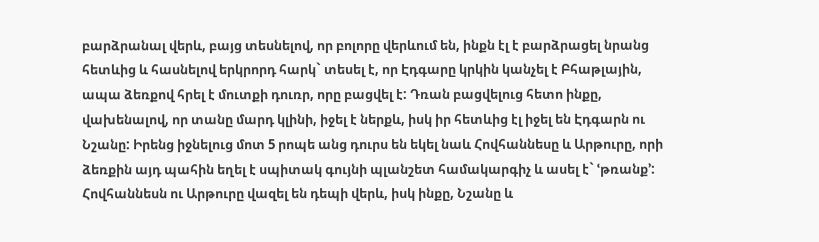բարձրանալ վերև, բայց տեսնելով, որ բոլորը վերևում են, ինքն էլ է բարձրացել նրանց հետևից և հասնելով երկրորդ հարկ` տեսել է, որ Էդգարը կրկին կանչել է Բհաթլային, ապա ձեռքով հրել է մուտքի դուռր, որը բացվել է: Դռան բացվելուց հետո ինքը, վախենալով, որ տանը մարդ կլինի, իջել է ներքև, իսկ իր հետևից էլ իջել են Էդգարն ու Նշանը: Իրենց իջնելուց մոտ 5 րոպե անց դուրս են եկել նաև Հովհաննեսը և Արթուրը, որի ձեռքին այդ պահին եղել է սպիտակ գույնի պլանշետ համակարգիչ և ասել է` ՙթռանք՚: Հովհաննեսն ու Արթուրը վազել են դեպի վերև, իսկ ինքը, Նշանը և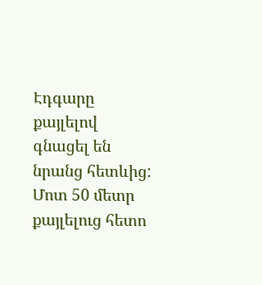Էդգարը քայլելով գնացել են նրանց հետևից: Մոտ 50 մետր քայլելուց հետո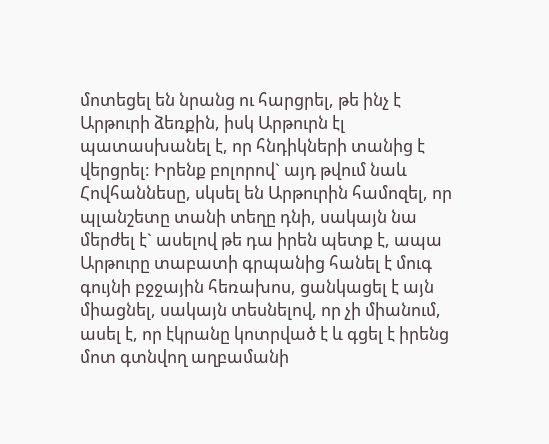մոտեցել են նրանց ու հարցրել, թե ինչ է Արթուրի ձեռքին, իսկ Արթուրն էլ պատասխանել է, որ հնդիկների տանից է վերցրել: Իրենք բոլորով` այդ թվում նաև Հովհաննեսը, սկսել են Արթուրին համոզել, որ պլանշետը տանի տեղը դնի, սակայն նա մերժել է` ասելով թե դա իրեն պետք է, ապա Արթուրը տաբատի գրպանից հանել է մուգ գույնի բջջային հեռախոս, ցանկացել է այն միացնել, սակայն տեսնելով, որ չի միանում, ասել է, որ էկրանը կոտրված է և գցել է իրենց մոտ գտնվող աղբամանի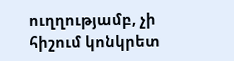ուղղությամբ, չի հիշում կոնկրետ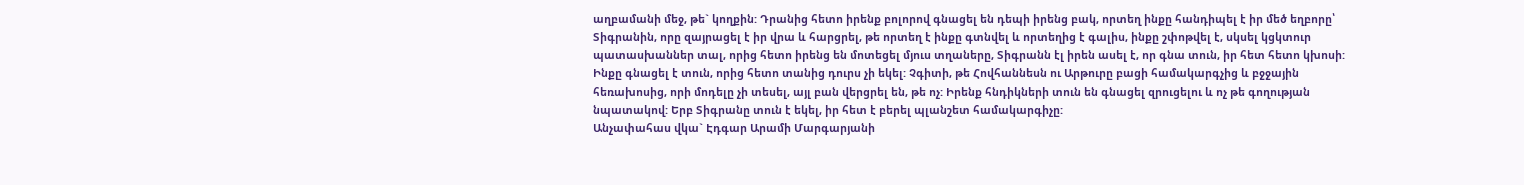աղբամանի մեջ, թե` կողքին: Դրանից հետո իրենք բոլորով գնացել են դեպի իրենց բակ, որտեղ ինքը հանդիպել է իր մեծ եղբորը՝ Տիգրանին, որը զայրացել է իր վրա և հարցրել, թե որտեղ է ինքը գտնվել և որտեղից է գալիս, ինքը շփոթվել է, սկսել կցկտուր պատասխաններ տալ, որից հետո իրենց են մոտեցել մյուս տղաները, Տիգրանն էլ իրեն ասել է, որ գնա տուն, իր հետ հետո կխոսի: Ինքը գնացել է տուն, որից հետո տանից դուրս չի եկել: Չգիտի, թե Հովհաննեսն ու Արթուրը բացի համակարգչից և բջջային հեռախոսից, որի մոդելը չի տեսել, այլ բան վերցրել են, թե ոչ: Իրենք հնդիկների տուն են գնացել զրուցելու և ոչ թե գողության նպատակով: Երբ Տիգրանը տուն է եկել, իր հետ է բերել պլանշետ համակարգիչը:
Անչափահաս վկա` Էդգար Արամի Մարգարյանի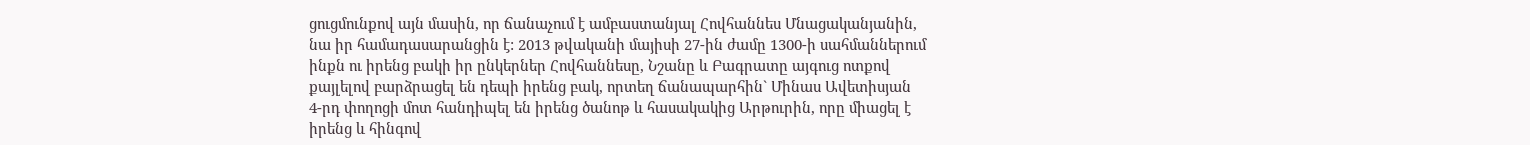ցուցմունքով այն մասին, որ ճանաչում է ամբաստանյալ Հովհաննես Մնացականյանին, նա իր համադասարանցին է: 2013 թվականի մայիսի 27-ին ժամը 1300-ի սահմաններում ինքն ու իրենց բակի իր ընկերներ Հովհաննեսը, Նշանը և Բագրատը այգուց ոտքով քայլելով բարձրացել են դեպի իրենց բակ, որտեղ ճանապարհին` Մինաս Ավետիսյան 4-րդ փողոցի մոտ հանդիպել են իրենց ծանոթ և հասակակից Արթուրին, որը միացել է իրենց և հինգով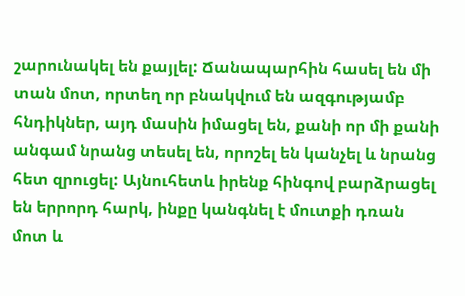շարունակել են քայլել: Ճանապարհին հասել են մի տան մոտ, որտեղ որ բնակվում են ազգությամբ հնդիկներ, այդ մասին իմացել են, քանի որ մի քանի անգամ նրանց տեսել են, որոշել են կանչել և նրանց հետ զրուցել: Այնուհետև իրենք հինգով բարձրացել են երրորդ հարկ, ինքը կանգնել է մուտքի դռան մոտ և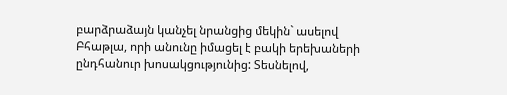բարձրաձայն կանչել նրանցից մեկին` ասելով Բհաթլա, որի անունը իմացել է բակի երեխաների ընդհանուր խոսակցությունից: Տեսնելով,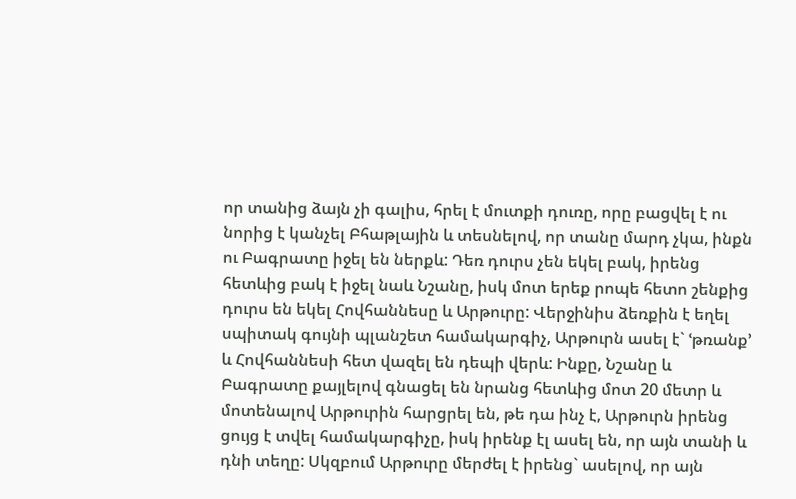որ տանից ձայն չի գալիս, հրել է մուտքի դուռը, որը բացվել է ու նորից է կանչել Բհաթլային և տեսնելով, որ տանը մարդ չկա, ինքն ու Բագրատը իջել են ներքև: Դեռ դուրս չեն եկել բակ, իրենց հետևից բակ է իջել նաև Նշանը, իսկ մոտ երեք րոպե հետո շենքից դուրս են եկել Հովհաննեսը և Արթուրը: Վերջինիս ձեռքին է եղել սպիտակ գույնի պլանշետ համակարգիչ, Արթուրն ասել է` ՙթռանք՚ և Հովհաննեսի հետ վազել են դեպի վերև: Ինքը, Նշանը և Բագրատը քայլելով գնացել են նրանց հետևից մոտ 20 մետր և մոտենալով Արթուրին հարցրել են, թե դա ինչ է, Արթուրն իրենց ցույց է տվել համակարգիչը, իսկ իրենք էլ ասել են, որ այն տանի և դնի տեղը: Սկզբում Արթուրը մերժել է իրենց` ասելով, որ այն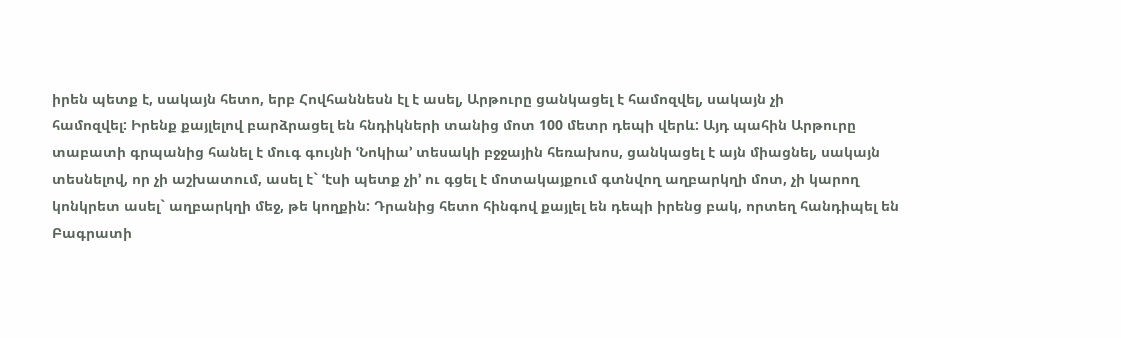իրեն պետք է, սակայն հետո, երբ Հովհաննեսն էլ է ասել, Արթուրը ցանկացել է համոզվել, սակայն չի
համոզվել: Իրենք քայլելով բարձրացել են հնդիկների տանից մոտ 100 մետր դեպի վերև: Այդ պահին Արթուրը տաբատի գրպանից հանել է մուգ գույնի ՙՆոկիա՚ տեսակի բջջային հեռախոս, ցանկացել է այն միացնել, սակայն տեսնելով, որ չի աշխատում, ասել է` ՙէսի պետք չի՚ ու գցել է մոտակայքում գտնվող աղբարկղի մոտ, չի կարող կոնկրետ ասել` աղբարկղի մեջ, թե կողքին: Դրանից հետո հինգով քայլել են դեպի իրենց բակ, որտեղ հանդիպել են Բագրատի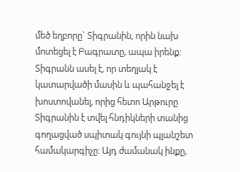մեծ եղբորը` Տիգրանին, որին նախ մոտեցել է Բագրատը, ապա իրենք: Տիգրանն ասել է, որ տեղյակ է կատարվածի մասին և պահանջել է խոստովանել, որից հետո Արթուրը Տիգրանին է տվել հնդիկների տանից գողացված սպիտակ գույնի պլանշետ համակարգիչը: Այդ ժամանակ ինքը,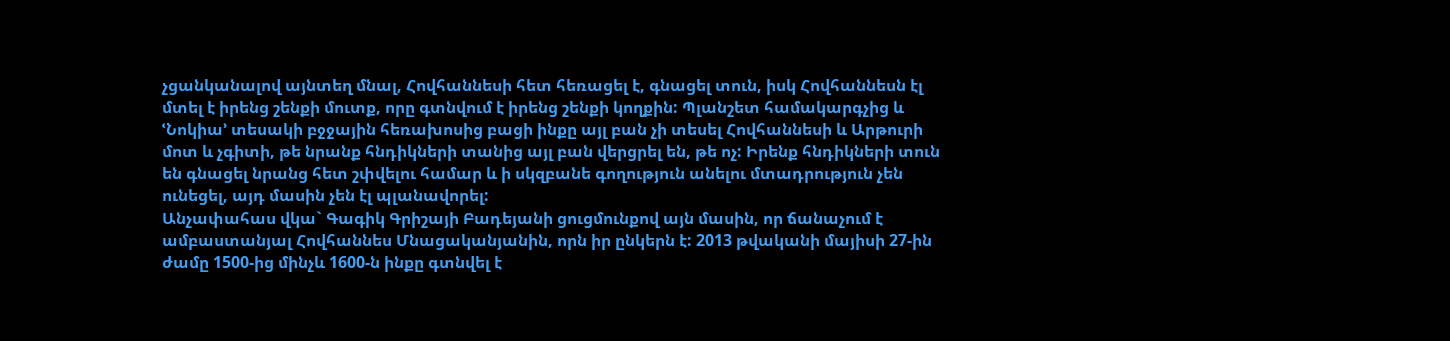չցանկանալով այնտեղ մնալ, Հովհաննեսի հետ հեռացել է, գնացել տուն, իսկ Հովհաննեսն էլ մտել է իրենց շենքի մուտք, որը գտնվում է իրենց շենքի կողքին: Պլանշետ համակարգչից և ՙՆոկիա՚ տեսակի բջջային հեռախոսից բացի ինքը այլ բան չի տեսել Հովհաննեսի և Արթուրի մոտ և չգիտի, թե նրանք հնդիկների տանից այլ բան վերցրել են, թե ոչ: Իրենք հնդիկների տուն են գնացել նրանց հետ շփվելու համար և ի սկզբանե գողություն անելու մտադրություն չեն ունեցել, այդ մասին չեն էլ պլանավորել:
Անչափահաս վկա` Գագիկ Գրիշայի Բադեյանի ցուցմունքով այն մասին, որ ճանաչում է ամբաստանյալ Հովհաննես Մնացականյանին, որն իր ընկերն է: 2013 թվականի մայիսի 27-ին ժամը 1500-ից մինչև 1600-ն ինքը գտնվել է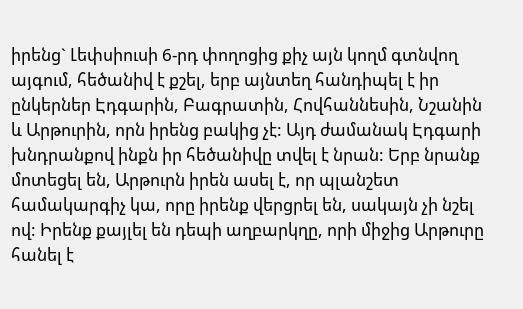իրենց` Լեփսիուսի 6-րդ փողոցից քիչ այն կողմ գտնվող այգում, հեծանիվ է քշել, երբ այնտեղ հանդիպել է իր ընկերներ Էդգարին, Բագրատին, Հովհաննեսին, Նշանին և Արթուրին, որն իրենց բակից չէ: Այդ ժամանակ Էդգարի խնդրանքով ինքն իր հեծանիվը տվել է նրան: Երբ նրանք մոտեցել են, Արթուրն իրեն ասել է, որ պլանշետ համակարգիչ կա, որը իրենք վերցրել են, սակայն չի նշել ով: Իրենք քայլել են դեպի աղբարկղը, որի միջից Արթուրը հանել է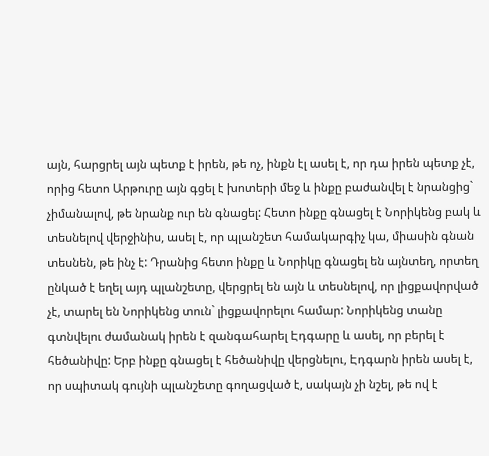այն, հարցրել այն պետք է իրեն, թե ոչ, ինքն էլ ասել է, որ դա իրեն պետք չէ, որից հետո Արթուրը այն գցել է խոտերի մեջ և ինքը բաժանվել է նրանցից` չիմանալով, թե նրանք ուր են գնացել: Հետո ինքը գնացել է Նորիկենց բակ և տեսնելով վերջինիս, ասել է, որ պլանշետ համակարգիչ կա, միասին գնան տեսնեն, թե ինչ է: Դրանից հետո ինքը և Նորիկը գնացել են այնտեղ, որտեղ ընկած է եղել այդ պլանշետը, վերցրել են այն և տեսնելով, որ լիցքավորված չէ, տարել են Նորիկենց տուն` լիցքավորելու համար: Նորիկենց տանը գտնվելու ժամանակ իրեն է զանգահարել Էդգարը և ասել, որ բերել է հեծանիվը: Երբ ինքը գնացել է հեծանիվը վերցնելու, Էդգարն իրեն ասել է, որ սպիտակ գույնի պլանշետը գողացված է, սակայն չի նշել, թե ով է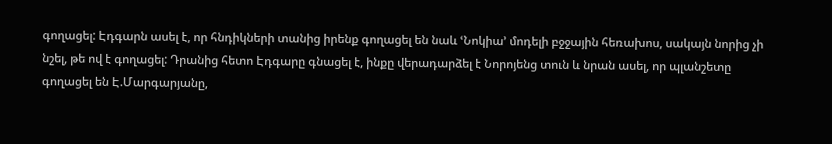գողացել: Էդգարն ասել է, որ հնդիկների տանից իրենք գողացել են նաև ՙՆոկիա՚ մոդելի բջջային հեռախոս, սակայն նորից չի նշել, թե ով է գողացել: Դրանից հետո Էդգարը գնացել է, ինքը վերադարձել է Նորոյենց տուն և նրան ասել, որ պլանշետը գողացել են Է.Մարգարյանը,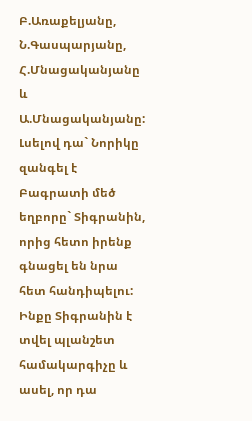Բ.Առաքելյանը, Ն.Գասպարյանը, Հ.Մնացականյանը և Ա.Մնացականյանը: Լսելով դա` Նորիկը զանգել է Բագրատի մեծ եղբորը` Տիգրանին, որից հետո իրենք գնացել են նրա հետ հանդիպելու: Ինքը Տիգրանին է տվել պլանշետ համակարգիչը և ասել, որ դա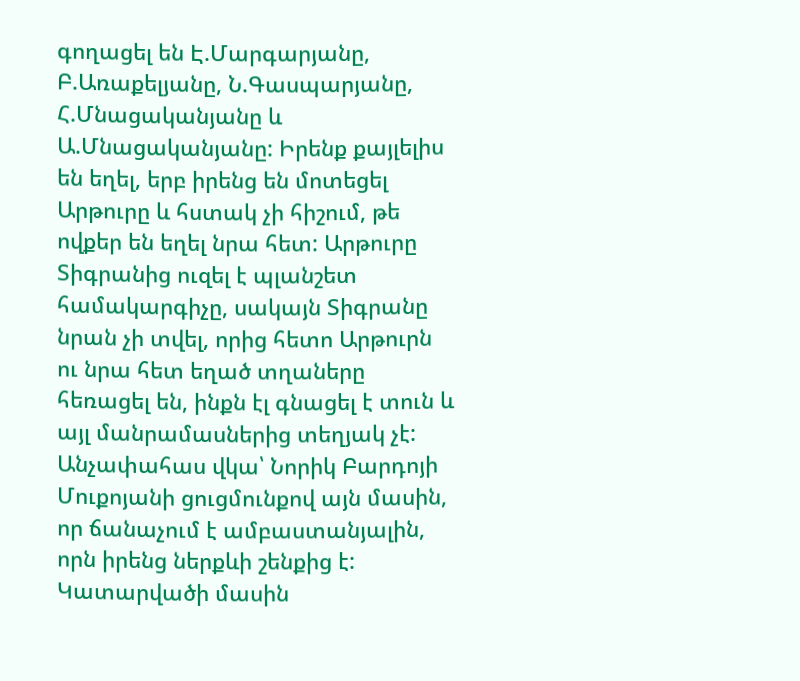գողացել են Է.Մարգարյանը, Բ.Առաքելյանը, Ն.Գասպարյանը, Հ.Մնացականյանը և Ա.Մնացականյանը: Իրենք քայլելիս են եղել, երբ իրենց են մոտեցել Արթուրը և հստակ չի հիշում, թե ովքեր են եղել նրա հետ: Արթուրը Տիգրանից ուզել է պլանշետ համակարգիչը, սակայն Տիգրանը նրան չի տվել, որից հետո Արթուրն ու նրա հետ եղած տղաները հեռացել են, ինքն էլ գնացել է տուն և այլ մանրամասներից տեղյակ չէ:
Անչափահաս վկա՝ Նորիկ Բարդոյի Մուքոյանի ցուցմունքով այն մասին, որ ճանաչում է ամբաստանյալին, որն իրենց ներքևի շենքից է: Կատարվածի մասին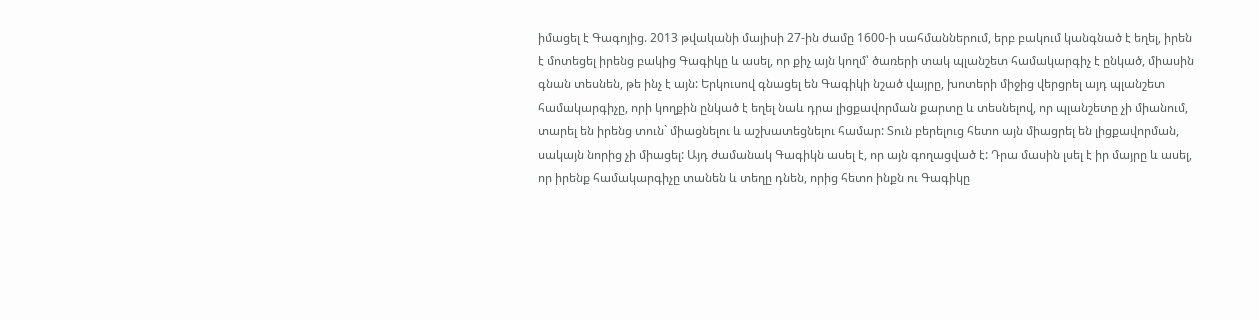իմացել է Գագոյից. 2013 թվականի մայիսի 27-ին ժամը 1600-ի սահմաններում, երբ բակում կանգնած է եղել, իրեն է մոտեցել իրենց բակից Գագիկը և ասել, որ քիչ այն կողմ՝ ծառերի տակ պլանշետ համակարգիչ է ընկած, միասին գնան տեսնեն, թե ինչ է այն: Երկուսով գնացել են Գագիկի նշած վայրը, խոտերի միջից վերցրել այդ պլանշետ համակարգիչը, որի կողքին ընկած է եղել նաև դրա լիցքավորման քարտը և տեսնելով, որ պլանշետը չի միանում, տարել են իրենց տուն` միացնելու և աշխատեցնելու համար: Տուն բերելուց հետո այն միացրել են լիցքավորման, սակայն նորից չի միացել: Այդ ժամանակ Գագիկն ասել է, որ այն գողացված է: Դրա մասին լսել է իր մայրը և ասել, որ իրենք համակարգիչը տանեն և տեղը դնեն, որից հետո ինքն ու Գագիկը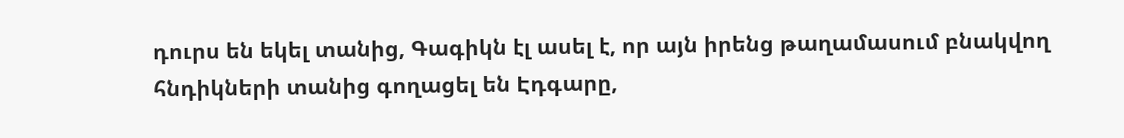դուրս են եկել տանից, Գագիկն էլ ասել է, որ այն իրենց թաղամասում բնակվող հնդիկների տանից գողացել են Էդգարը,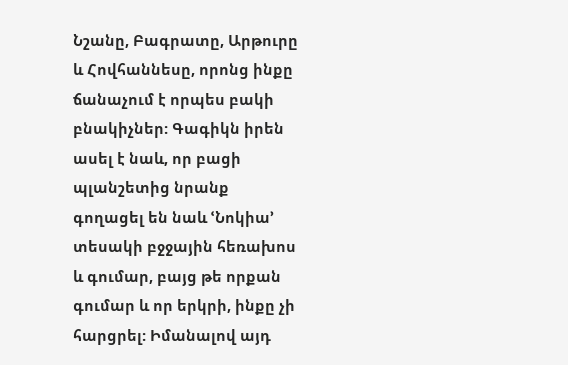Նշանը, Բագրատը, Արթուրը և Հովհաննեսը, որոնց ինքը ճանաչում է որպես բակի բնակիչներ: Գագիկն իրեն ասել է նաև, որ բացի պլանշետից նրանք գողացել են նաև ՙՆոկիա՚ տեսակի բջջային հեռախոս և գումար, բայց թե որքան գումար և որ երկրի, ինքը չի հարցրել: Իմանալով այդ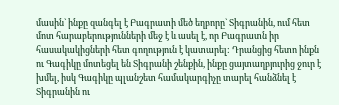մասին` ինքը զանգել է Բագրատի մեծ եղբորը` Տիգրանին, ում հետ մոտ հարաբերությունների մեջ է և ասել է, որ Բագրատն իր հասակակիցների հետ գողություն է կատարել: Դրանցից հետո ինքն ու Գագիկը մոտեցել են Տիգրանի շենքին, ինքը ցայտաղբյուրից ջուր է խմել, իսկ Գագիկը պլանշետ համակարգիչը տարել հանձնել է Տիգրանին ու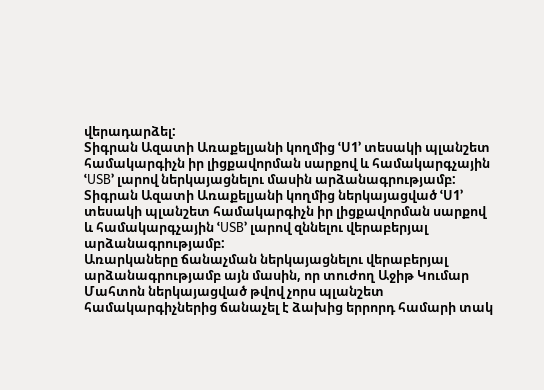վերադարձել:
Տիգրան Ազատի Առաքելյանի կողմից ՙՍ1՚ տեսակի պլանշետ համակարգիչն իր լիցքավորման սարքով և համակարգչային ՙUSB՚ լարով ներկայացնելու մասին արձանագրությամբ:
Տիգրան Ազատի Առաքելյանի կողմից ներկայացված ՙՍ1՚ տեսակի պլանշետ համակարգիչն իր լիցքավորման սարքով և համակարգչային ՙUSB՚ լարով զննելու վերաբերյալ արձանագրությամբ:
Առարկաները ճանաչման ներկայացնելու վերաբերյալ արձանագրությամբ այն մասին, որ տուժող Աջիթ Կումար Մահտոն ներկայացված թվով չորս պլանշետ համակարգիչներից ճանաչել է ձախից երրորդ համարի տակ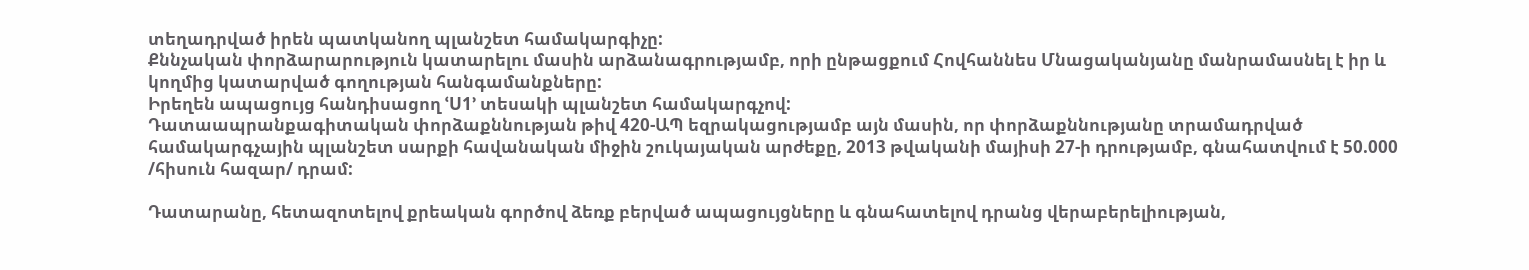տեղադրված իրեն պատկանող պլանշետ համակարգիչը:
Քննչական փորձարարություն կատարելու մասին արձանագրությամբ, որի ընթացքում Հովհաննես Մնացականյանը մանրամասնել է իր և կողմից կատարված գողության հանգամանքները:
Իրեղեն ապացույց հանդիսացող ՙU1՚ տեսակի պլանշետ համակարգչով:
Դատաապրանքագիտական փորձաքննության թիվ 420-ԱՊ եզրակացությամբ այն մասին, որ փորձաքննությանը տրամադրված համակարգչային պլանշետ սարքի հավանական միջին շուկայական արժեքը, 2013 թվականի մայիսի 27-ի դրությամբ, գնահատվում է 50.000 /հիսուն հազար/ դրամ:

Դատարանը, հետազոտելով քրեական գործով ձեռք բերված ապացույցները և գնահատելով դրանց վերաբերելիության,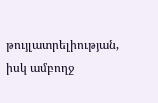թույլատրելիության, իսկ ամբողջ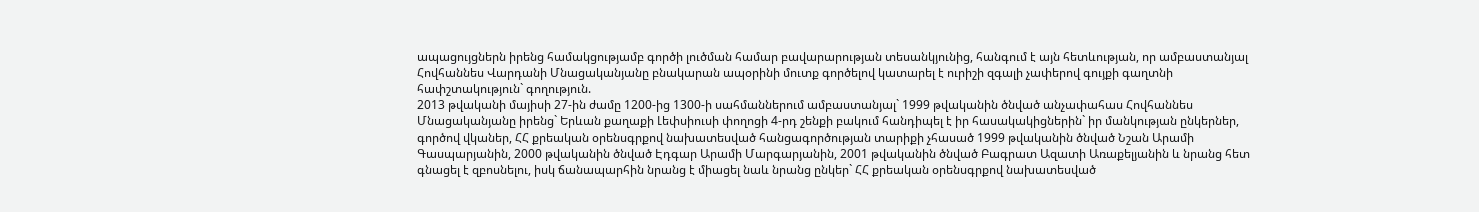ապացույցներն իրենց համակցությամբ գործի լուծման համար բավարարության տեսանկյունից, հանգում է այն հետևության, որ ամբաստանյալ Հովհաննես Վարդանի Մնացականյանը բնակարան ապօրինի մուտք գործելով կատարել է ուրիշի զգալի չափերով գույքի գաղտնի հափշտակություն` գողություն.
2013 թվականի մայիսի 27-ին ժամը 1200-ից 1300-ի սահմաններում ամբաստանյալ` 1999 թվականին ծնված անչափահաս Հովհաննես Մնացականյանը իրենց` Երևան քաղաքի Լեփսիուսի փողոցի 4-րդ շենքի բակում հանդիպել է իր հասակակիցներին` իր մանկության ընկերներ, գործով վկաներ, ՀՀ քրեական օրենսգրքով նախատեսված հանցագործության տարիքի չհասած 1999 թվականին ծնված Նշան Արամի Գասպարյանին, 2000 թվականին ծնված Էդգար Արամի Մարգարյանին, 2001 թվականին ծնված Բագրատ Ազատի Առաքելյանին և նրանց հետ գնացել է զբոսնելու, իսկ ճանապարհին նրանց է միացել նաև նրանց ընկեր` ՀՀ քրեական օրենսգրքով նախատեսված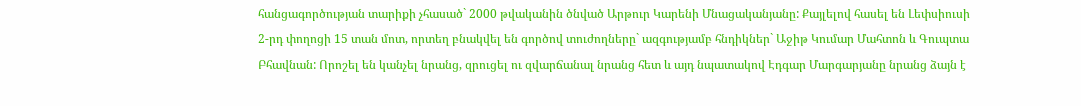հանցագործության տարիքի չհասած` 2000 թվականին ծնված Արթուր Կարենի Մնացականյանը: Քայլելով հասել են Լեփսիուսի 2-րդ փողոցի 15 տան մոտ, որտեղ բնակվել են գործով տուժողները` ազգությամբ հնդիկներ` Աջիթ Կումար Մահտոն և Գուպտա Բհավնան: Որոշել են կանչել նրանց, զրուցել ու զվարճանալ նրանց հետ և այդ նպատակով Էդգար Մարգարյանը նրանց ձայն է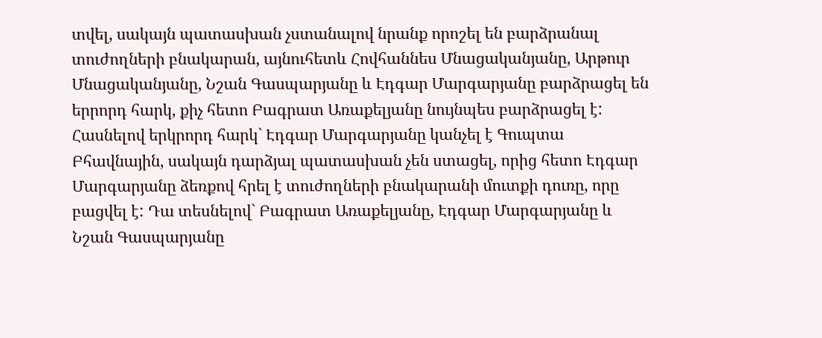տվել, սակայն պատասխան չստանալով նրանք որոշել են բարձրանալ տուժողների բնակարան, այնուհետև Հովհաննես Մնացականյանը, Արթուր Մնացականյանը, Նշան Գասպարյանը և Էդգար Մարգարյանը բարձրացել են երրորդ հարկ, քիչ հետո Բագրատ Առաքելյանը նույնպես բարձրացել է: Հասնելով երկրորդ հարկ` Էդգար Մարգարյանը կանչել է Գուպտա Բհավնային, սակայն դարձյալ պատասխան չեն ստացել, որից հետո Էդգար Մարգարյանը ձեռքով հրել է տուժողների բնակարանի մուտքի դուռը, որը բացվել է: Դա տեսնելով` Բագրատ Առաքելյանը, Էդգար Մարգարյանը և Նշան Գասպարյանը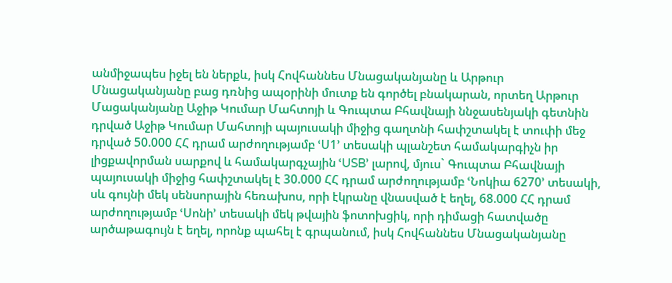անմիջապես իջել են ներքև, իսկ Հովհաննես Մնացականյանը և Արթուր Մնացականյանը բաց դռնից ապօրինի մուտք են գործել բնակարան, որտեղ Արթուր Մացականյանը Աջիթ Կումար Մահտոյի և Գուպտա Բհավնայի ննջասենյակի գետնին դրված Աջիթ Կումար Մահտոյի պայուսակի միջից գաղտնի հափշտակել է տուփի մեջ դրված 50.000 ՀՀ դրամ արժողությամբ ՙՍ1՚ տեսակի պլանշետ համակարգիչն իր լիցքավորման սարքով և համակարգչային ՙUSB՚ լարով, մյուս` Գուպտա Բհավնայի պայուսակի միջից հափշտակել է 30.000 ՀՀ դրամ արժողությամբ ՙՆոկիա 6270՚ տեսակի, սև գույնի մեկ սենսորային հեռախոս, որի էկրանը վնասված է եղել, 68.000 ՀՀ դրամ արժողությամբ ՙՍոնի՚ տեսակի մեկ թվային ֆոտոխցիկ, որի դիմացի հատվածը արծաթագույն է եղել, որոնք պահել է գրպանում, իսկ Հովհաննես Մնացականյանը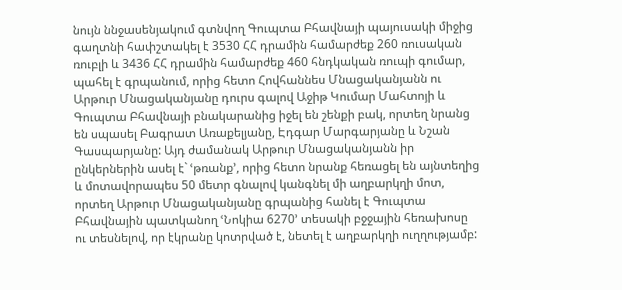նույն ննջասենյակում գտնվող Գուպտա Բհավնայի պայուսակի միջից գաղտնի հափշտակել է 3530 ՀՀ դրամին համարժեք 260 ռուսական ռուբլի և 3436 ՀՀ դրամին համարժեք 460 հնդկական ռուպի գումար, պահել է գրպանում, որից հետո Հովհաննես Մնացականյանն ու Արթուր Մնացականյանը դուրս գալով Աջիթ Կումար Մահտոյի և Գուպտա Բհավնայի բնակարանից իջել են շենքի բակ, որտեղ նրանց են սպասել Բագրատ Առաքելյանը, Էդգար Մարգարյանը և Նշան Գասպարյանը: Այդ ժամանակ Արթուր Մնացականյանն իր ընկերներին ասել է` ՙթռանք՚, որից հետո նրանք հեռացել են այնտեղից և մոտավորապես 50 մետր գնալով կանգնել մի աղբարկղի մոտ, որտեղ Արթուր Մնացականյանը գրպանից հանել է Գուպտա Բհավնային պատկանող ՙՆոկիա 6270՚ տեսակի բջջային հեռախոսը ու տեսնելով, որ էկրանը կոտրված է, նետել է աղբարկղի ուղղությամբ: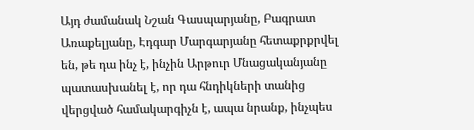Այդ ժամանակ Նշան Գասպարյանը, Բագրատ Առաքելյանը, Էդգար Մարգարյանը հետաքրքրվել են, թե դա ինչ է, ինչին Արթուր Մնացականյանը պատասխանել է, որ դա հնդիկների տանից վերցված համակարգիչն է, ապա նրանք, ինչպես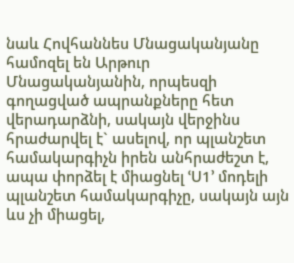նաև Հովհաննես Մնացականյանը համոզել են Արթուր Մնացականյանին, որպեսզի գողացված ապրանքները հետ վերադարձնի, սակայն վերջինս հրաժարվել է` ասելով, որ պլանշետ համակարգիչն իրեն անհրաժեշտ է, ապա փորձել է միացնել ՙՍ1՚ մոդելի պլանշետ համակարգիչը, սակայն այն ևս չի միացել,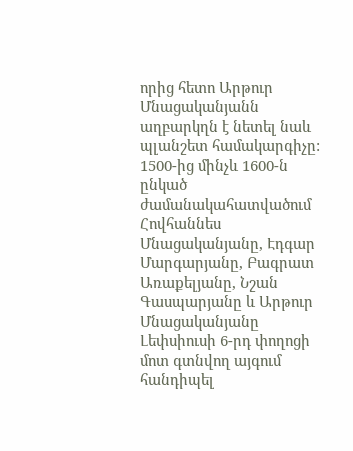որից հետո Արթուր Մնացականյանն աղբարկղն է նետել նաև պլանշետ համակարգիչը: 1500-ից մինչև 1600-ն ընկած ժամանակահատվածում Հովհաննես Մնացականյանը, Էդգար Մարգարյանը, Բագրատ Առաքելյանը, Նշան Գասպարյանը և Արթուր Մնացականյանը Լեփսիուսի 6-րդ փողոցի մոտ գտնվող այգում հանդիպել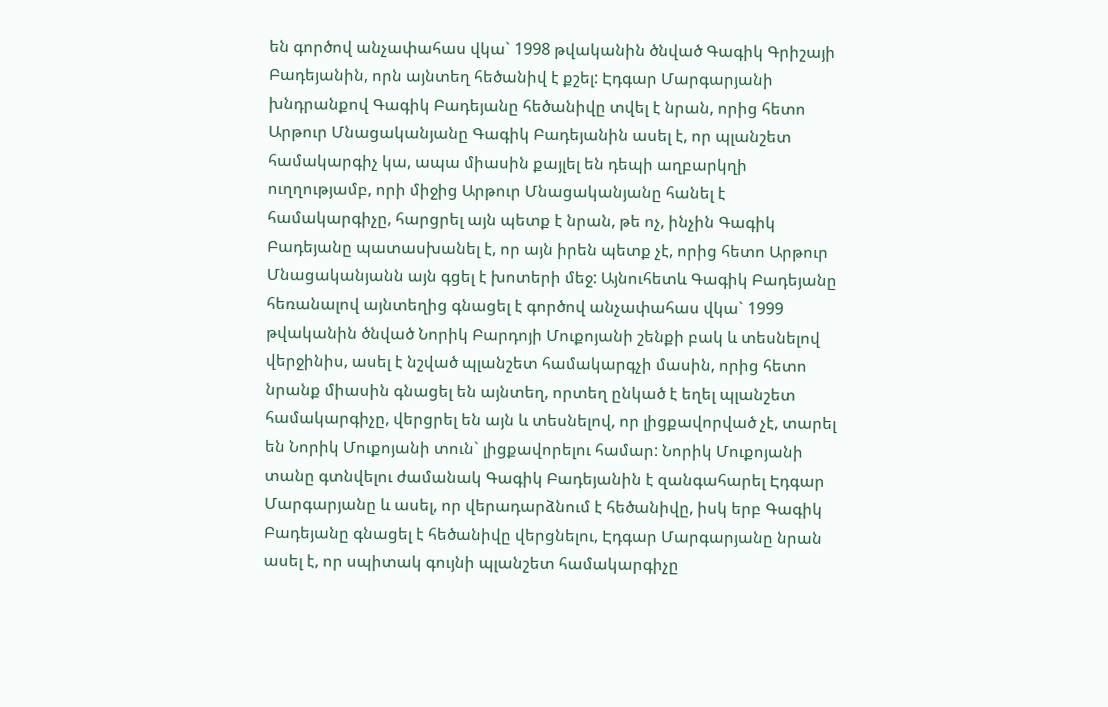են գործով անչափահաս վկա` 1998 թվականին ծնված Գագիկ Գրիշայի Բադեյանին, որն այնտեղ հեծանիվ է քշել: Էդգար Մարգարյանի խնդրանքով Գագիկ Բադեյանը հեծանիվը տվել է նրան, որից հետո Արթուր Մնացականյանը Գագիկ Բադեյանին ասել է, որ պլանշետ համակարգիչ կա, ապա միասին քայլել են դեպի աղբարկղի ուղղությամբ, որի միջից Արթուր Մնացականյանը հանել է համակարգիչը, հարցրել այն պետք է նրան, թե ոչ, ինչին Գագիկ Բադեյանը պատասխանել է, որ այն իրեն պետք չէ, որից հետո Արթուր Մնացականյանն այն գցել է խոտերի մեջ: Այնուհետև Գագիկ Բադեյանը հեռանալով այնտեղից գնացել է գործով անչափահաս վկա` 1999 թվականին ծնված Նորիկ Բարդոյի Մուքոյանի շենքի բակ և տեսնելով վերջինիս, ասել է նշված պլանշետ համակարգչի մասին, որից հետո նրանք միասին գնացել են այնտեղ, որտեղ ընկած է եղել պլանշետ համակարգիչը, վերցրել են այն և տեսնելով, որ լիցքավորված չէ, տարել են Նորիկ Մուքոյանի տուն` լիցքավորելու համար: Նորիկ Մուքոյանի տանը գտնվելու ժամանակ Գագիկ Բադեյանին է զանգահարել Էդգար Մարգարյանը և ասել, որ վերադարձնում է հեծանիվը, իսկ երբ Գագիկ Բադեյանը գնացել է հեծանիվը վերցնելու, Էդգար Մարգարյանը նրան ասել է, որ սպիտակ գույնի պլանշետ համակարգիչը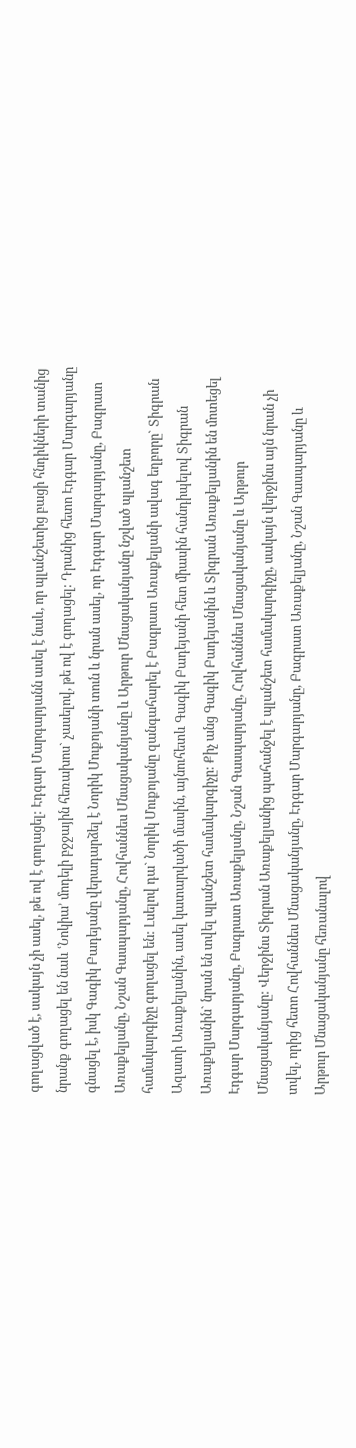գողացված է, սակայն չի ասել, թե ով է գողացել: Էդգար Մարգարյանն ասել է նաև, որ պլանշետից բացի հնդիկների տանից նրանք գողացել են նաև ՙՆոկիա՚ մոդելի բջջային հեռախոս` չասելով, թե ով է գողացել: Դրանից հետո Էդգար Մարգարյանը գնացել է, իսկ Գագիկ Բադեյանը վերադարձել է Նորիկ Մուքոյանի տուն և նրան ասել, որ Էդգար Մարգարյանը, Բագրատ Առաքելյանը, Նշան Գասպարյանը, Հովհաննես Մնացականյանը և Արթուր Մնացականյանը նշված պլանշետ համակարգիչը գողացել են: Լսելով դա` Նորիկ Մուքոյանը զանգահարել է Բագրատ Առաքելյանի ավագ եղբորը` Տիգրան Ազատի Առաքելյանին, ասել կատարվածի մասին, այնուհետև Գագիկ Բադեյանի հետ միասին հանդիպելով Տիգրան Առաքելյանին` նրան են տվել պլանշետ համակարգիչը: Քիչ անց Գագիկ Բադեյանին և Տիգրան Առաքելյանին են մոտեցել Էդգար Մարգարյանը, Բագրատ Առաքելյանը, Նշան Գասպարյանը, Հովհաննես Մնացականյանը և Արթուր Մնացականյանը: Վերջինս Տիգրան Առաքելյանից պահանջել է պլանշետ համակարգիչը, սակայն վերջինս այն նրան չի տվել, որից հետո Հովհաննես Մնացականյանը, Էդգար Մարգարյանը, Բագրատ Առաքելյանը, Նշան Գասպարյանը և Արթուր Մնացականյանը հեռանալով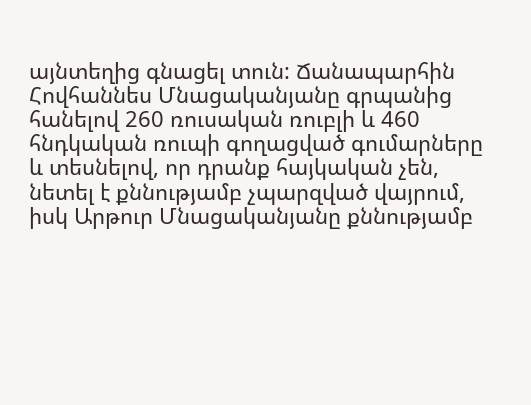այնտեղից գնացել տուն: Ճանապարհին Հովհաննես Մնացականյանը գրպանից հանելով 260 ռուսական ռուբլի և 460 հնդկական ռուպի գողացված գումարները և տեսնելով, որ դրանք հայկական չեն, նետել է քննությամբ չպարզված վայրում, իսկ Արթուր Մնացականյանը քննությամբ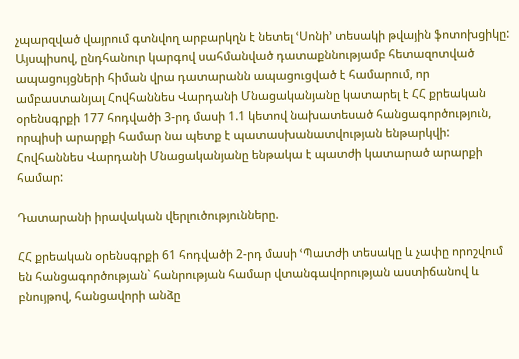չպարզված վայրում գտնվող արբարկղն է նետել ՙՍոնի՚ տեսակի թվային ֆոտոխցիկը:
Այսպիսով, ընդհանուր կարգով սահմանված դատաքննությամբ հետազոտված ապացույցների հիման վրա դատարանն ապացուցված է համարում, որ ամբաստանյալ Հովհաննես Վարդանի Մնացականյանը կատարել է ՀՀ քրեական օրենսգրքի 177 հոդվածի 3-րդ մասի 1.1 կետով նախատեսած հանցագործություն, որպիսի արարքի համար նա պետք է պատասխանատվության ենթարկվի:
Հովհաննես Վարդանի Մնացականյանը ենթակա է պատժի կատարած արարքի համար:

Դատարանի իրավական վերլուծությունները.

ՀՀ քրեական օրենսգրքի 61 հոդվածի 2-րդ մասի ՙՊատժի տեսակը և չափը որոշվում են հանցագործության` հանրության համար վտանգավորության աստիճանով և բնույթով, հանցավորի անձը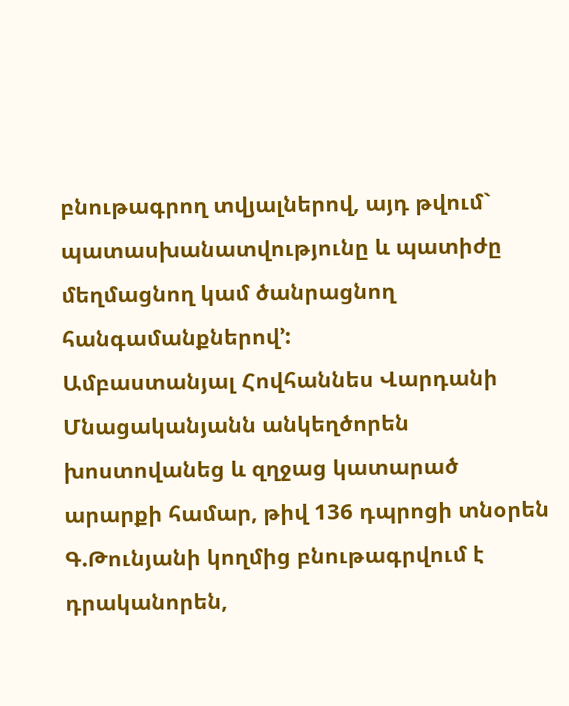բնութագրող տվյալներով, այդ թվում` պատասխանատվությունը և պատիժը մեղմացնող կամ ծանրացնող հանգամանքներով՚:
Ամբաստանյալ Հովհաննես Վարդանի Մնացականյանն անկեղծորեն խոստովանեց և զղջաց կատարած արարքի համար, թիվ 136 դպրոցի տնօրեն Գ.Թունյանի կողմից բնութագրվում է դրականորեն,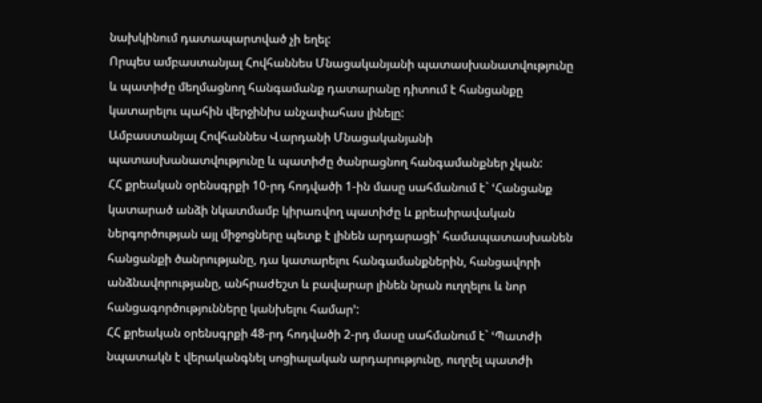նախկինում դատապարտված չի եղել:
Որպես ամբաստանյալ Հովհաննես Մնացականյանի պատասխանատվությունը և պատիժը մեղմացնող հանգամանք դատարանը դիտում է հանցանքը կատարելու պահին վերջինիս անչափահաս լինելը:
Ամբաստանյալ Հովհաննես Վարդանի Մնացականյանի պատասխանատվությունը և պատիժը ծանրացնող հանգամանքներ չկան:
ՀՀ քրեական օրենսգրքի 10-րդ հոդվածի 1-ին մասը սահմանում է` ՙՀանցանք կատարած անձի նկատմամբ կիրառվող պատիժը և քրեաիրավական ներգործության այլ միջոցները պետք է լինեն արդարացի՝ համապատասխանեն հանցանքի ծանրությանը, դա կատարելու հանգամանքներին, հանցավորի անձնավորությանը, անհրաժեշտ և բավարար լինեն նրան ուղղելու և նոր հանցագործությունները կանխելու համար՚:
ՀՀ քրեական օրենսգրքի 48-րդ հոդվածի 2-րդ մասը սահմանում է` ՙՊատժի նպատակն է վերականգնել սոցիալական արդարությունը, ուղղել պատժի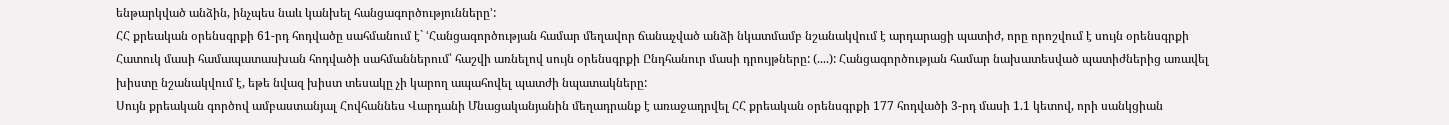ենթարկված անձին, ինչպես նաև կանխել հանցագործությունները՚:
ՀՀ քրեական օրենսգրքի 61-րդ հոդվածը սահմանում է` ՙՀանցագործության համար մեղավոր ճանաչված անձի նկատմամբ նշանակվում է արդարացի պատիժ, որը որոշվում է սույն օրենսգրքի Հատուկ մասի համապատասխան հոդվածի սահմաններում՝ հաշվի առնելով սույն օրենսգրքի Ընդհանուր մասի դրույթները: (....): Հանցագործության համար նախատեսված պատիժներից առավել խիստը նշանակվում է, եթե նվազ խիստ տեսակը չի կարող ապահովել պատժի նպատակները:
Սույն քրեական գործով ամբաստանյալ Հովհաննես Վարդանի Մնացականյանին մեղադրանք է առաջադրվել ՀՀ քրեական օրենսգրքի 177 հոդվածի 3-րդ մասի 1.1 կետով, որի սանկցիան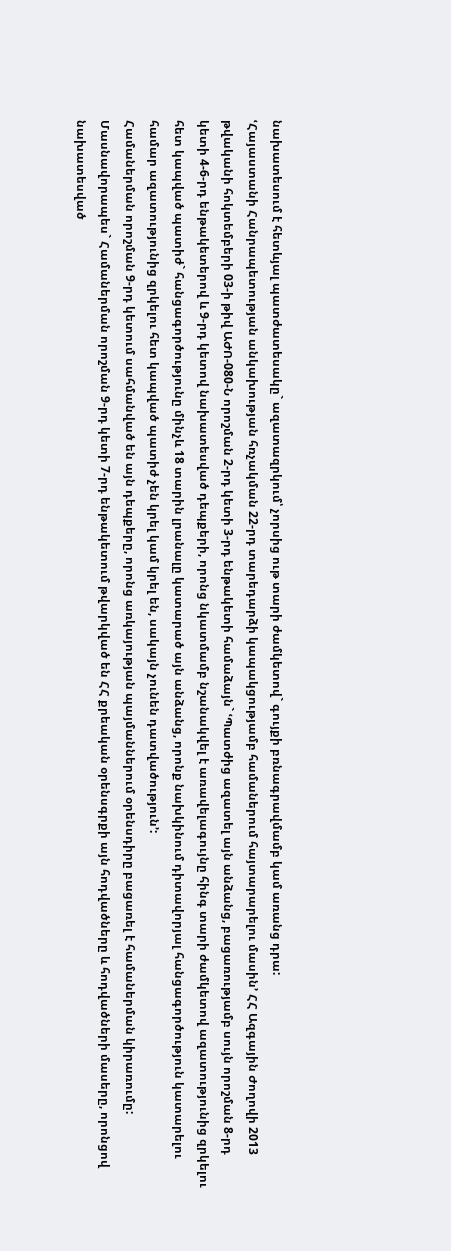նախատեսում է հետևյալ պատժատեսակը` ազատազրկում՝ չորսից ութ տարի ժամկետով` գույքի բռնագրավմամբ կամ առանց դրա:
ՙՀայաստանի Հանրապետության անկախության հռչակման 22-րդ տարեդարձի կապակցությամբ համաներում հայտարարելու մասին՚ ՀՀ Ազգային Ժողովի 2013 թվականի հոկտեմբերի 03-ի թիվ ԱԺՈ-080-Ն որոշման 2-րդ կետի 3-րդ ենթակետի համաձայն` ՙՊատժից ազատել այն անձանց, բացառությամբ սույն որոշման 8-րդ կետի 4-6-րդ ենթակետերով և 9-րդ կետով նախատեսված դեպքերի, որոնց նկատմամբ նշանակվել է առավելագույնը հինգ տարի ժամկետով ազատությունից զրկելու հետ կապված պատիժ` հանցագործությունը մինչև 18 տարին լրանալը կատարած այն անձանց, որոնք նախկինում դիտավորյալ հանցագործություն կատարելու համար ազատությունից զրկելու հետ կապված պատիժ չեն կրել կամ կրել են, սակայն չունեն դատվածություն՚:
Համաներման որոշման 9-րդ կետում սահմանված են այն դեպքերը, որոնց առկայության պայմաններում օրենսդիրը բացառել է համաներման կիրառումը: Մասնավորապես` Համաներման որոշման 9-րդ կետի 7-րդ ենթակետում թվարկված են ՀՀ քրեական օրենսգրքի այն հոդվածները և հոդվածների մասերը, որոնցով նախատեսված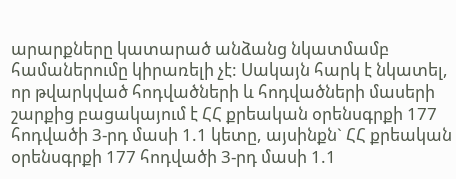արարքները կատարած անձանց նկատմամբ համաներումը կիրառելի չէ: Սակայն հարկ է նկատել, որ թվարկված հոդվածների և հոդվածների մասերի շարքից բացակայում է ՀՀ քրեական օրենսգրքի 177 հոդվածի 3-րդ մասի 1.1 կետը, այսինքն` ՀՀ քրեական օրենսգրքի 177 հոդվածի 3-րդ մասի 1.1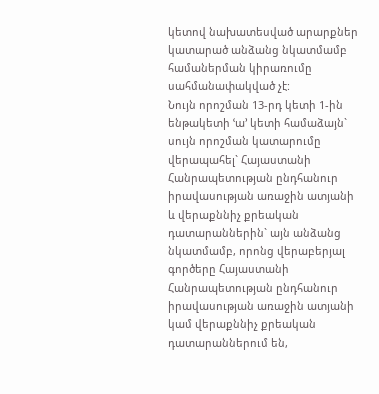կետով նախատեսված արարքներ կատարած անձանց նկատմամբ համաներման կիրառումը սահմանափակված չէ:
Նույն որոշման 13-րդ կետի 1-ին ենթակետի ՙա՚ կետի համաձայն` սույն որոշման կատարումը վերապահել` Հայաստանի Հանրապետության ընդհանուր իրավասության առաջին ատյանի և վերաքննիչ քրեական դատարաններին` այն անձանց նկատմամբ, որոնց վերաբերյալ գործերը Հայաստանի Հանրապետության ընդհանուր իրավասության առաջին ատյանի կամ վերաքննիչ քրեական դատարաններում են,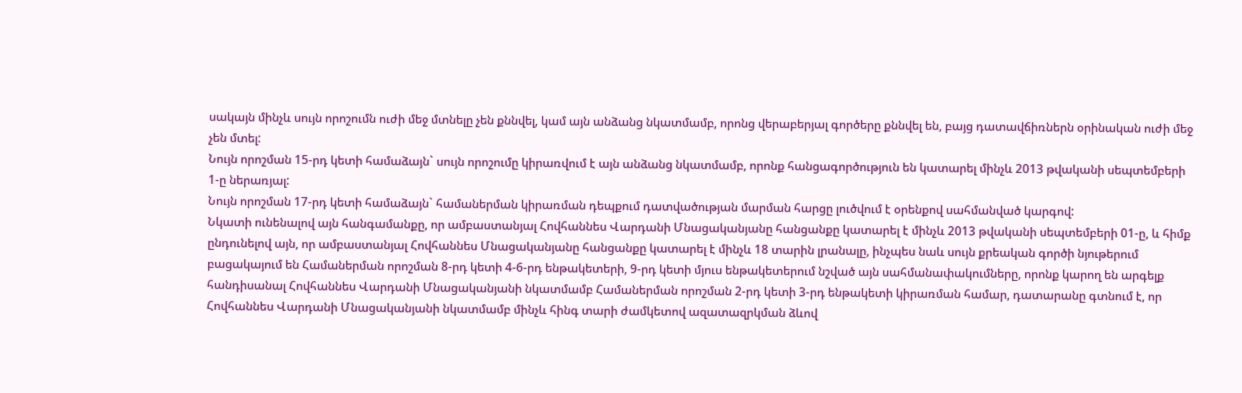սակայն մինչև սույն որոշումն ուժի մեջ մտնելը չեն քննվել, կամ այն անձանց նկատմամբ, որոնց վերաբերյալ գործերը քննվել են, բայց դատավճիռներն օրինական ուժի մեջ չեն մտել:
Նույն որոշման 15-րդ կետի համաձայն` սույն որոշումը կիրառվում է այն անձանց նկատմամբ, որոնք հանցագործություն են կատարել մինչև 2013 թվականի սեպտեմբերի 1-ը ներառյալ:
Նույն որոշման 17-րդ կետի համաձայն` համաներման կիրառման դեպքում դատվածության մարման հարցը լուծվում է օրենքով սահմանված կարգով:
Նկատի ունենալով այն հանգամանքը, որ ամբաստանյալ Հովհաննես Վարդանի Մնացականյանը հանցանքը կատարել է մինչև 2013 թվականի սեպտեմբերի 01-ը, և հիմք ընդունելով այն, որ ամբաստանյալ Հովհաննես Մնացականյանը հանցանքը կատարել է մինչև 18 տարին լրանալը, ինչպես նաև սույն քրեական գործի նյութերում բացակայում են Համաներման որոշման 8-րդ կետի 4-6-րդ ենթակետերի, 9-րդ կետի մյուս ենթակետերում նշված այն սահմանափակումները, որոնք կարող են արգելք հանդիսանալ Հովհաննես Վարդանի Մնացականյանի նկատմամբ Համաներման որոշման 2-րդ կետի 3-րդ ենթակետի կիրառման համար, դատարանը գտնում է, որ Հովհաննես Վարդանի Մնացականյանի նկատմամբ մինչև հինգ տարի ժամկետով ազատազրկման ձևով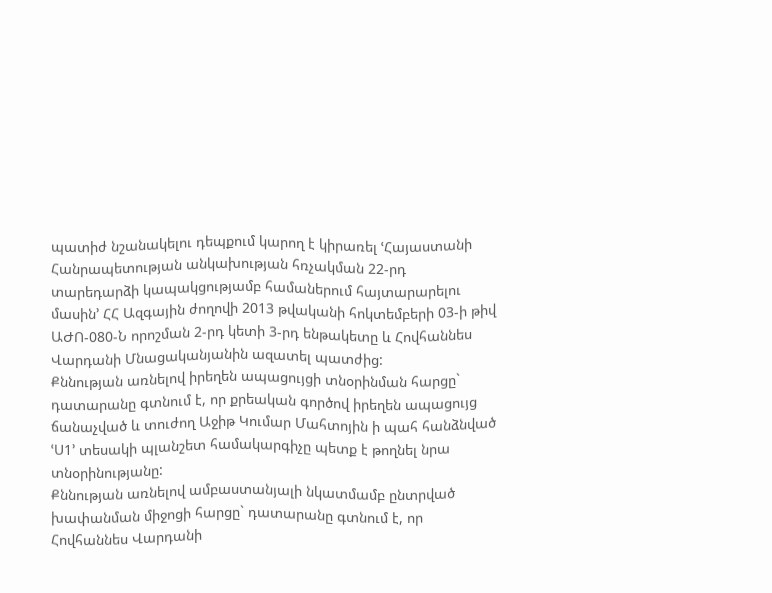պատիժ նշանակելու դեպքում կարող է կիրառել ՙՀայաստանի Հանրապետության անկախության հռչակման 22-րդ տարեդարձի կապակցությամբ համաներում հայտարարելու մասին՚ ՀՀ Ազգային ժողովի 2013 թվականի հոկտեմբերի 03-ի թիվ ԱԺՈ-080-Ն որոշման 2-րդ կետի 3-րդ ենթակետը և Հովհաննես Վարդանի Մնացականյանին ազատել պատժից:
Քննության առնելով իրեղեն ապացույցի տնօրինման հարցը` դատարանը գտնում է, որ քրեական գործով իրեղեն ապացույց ճանաչված և տուժող Աջիթ Կումար Մահտոյին ի պահ հանձնված ՙՍ1՚ տեսակի պլանշետ համակարգիչը պետք է թողնել նրա տնօրինությանը:
Քննության առնելով ամբաստանյալի նկատմամբ ընտրված խափանման միջոցի հարցը` դատարանը գտնում է, որ Հովհաննես Վարդանի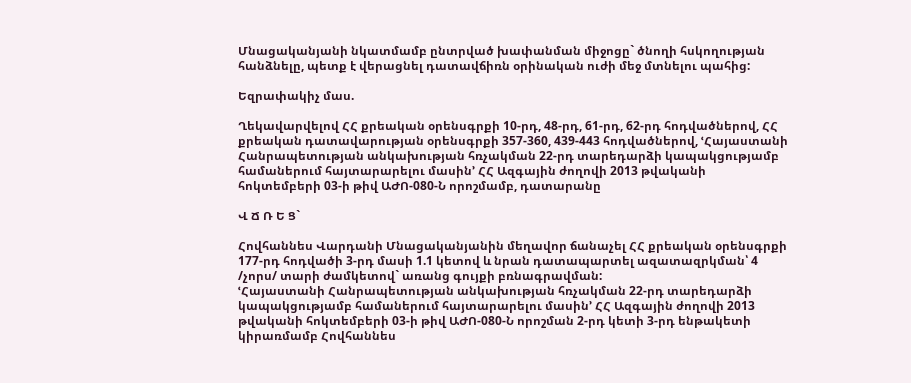Մնացականյանի նկատմամբ ընտրված խափանման միջոցը` ծնողի հսկողության հանձնելը, պետք է վերացնել դատավճիռն օրինական ուժի մեջ մտնելու պահից:

Եզրափակիչ մաս.

Ղեկավարվելով ՀՀ քրեական օրենսգրքի 10-րդ, 48-րդ, 61-րդ, 62-րդ հոդվածներով, ՀՀ քրեական դատավարության օրենսգրքի 357-360, 439-443 հոդվածներով, ՙՀայաստանի Հանրապետության անկախության հռչակման 22-րդ տարեդարձի կապակցությամբ համաներում հայտարարելու մասին՚ ՀՀ Ազգային ժողովի 2013 թվականի հոկտեմբերի 03-ի թիվ ԱԺՈ-080-Ն որոշմամբ, դատարանը

Վ Ճ Ռ Ե Ց`

Հովհաննես Վարդանի Մնացականյանին մեղավոր ճանաչել ՀՀ քրեական օրենսգրքի 177-րդ հոդվածի 3-րդ մասի 1.1 կետով և նրան դատապարտել ազատազրկման՝ 4 /չորս/ տարի ժամկետով` առանց գույքի բռնագրավման:
ՙՀայաստանի Հանրապետության անկախության հռչակման 22-րդ տարեդարձի կապակցությամբ համաներում հայտարարելու մասին՚ ՀՀ Ազգային ժողովի 2013 թվականի հոկտեմբերի 03-ի թիվ ԱԺՈ-080-Ն որոշման 2-րդ կետի 3-րդ ենթակետի կիրառմամբ Հովհաննես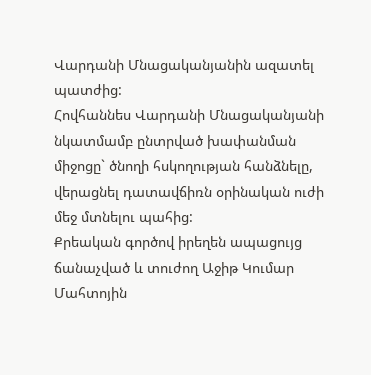Վարդանի Մնացականյանին ազատել պատժից:
Հովհաննես Վարդանի Մնացականյանի նկատմամբ ընտրված խափանման միջոցը` ծնողի հսկողության հանձնելը, վերացնել դատավճիռն օրինական ուժի մեջ մտնելու պահից:
Քրեական գործով իրեղեն ապացույց ճանաչված և տուժող Աջիթ Կումար Մահտոյին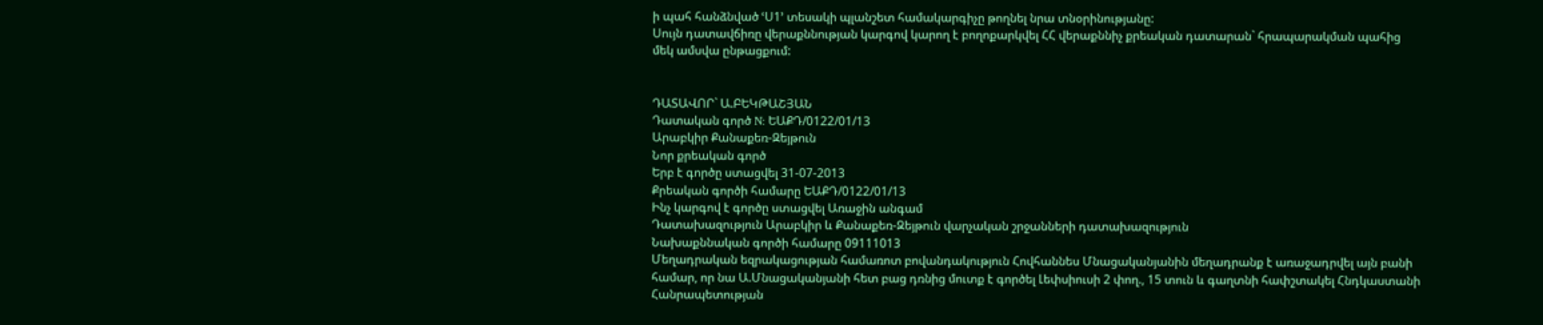ի պահ հանձնված ՙՍ1՚ տեսակի պլանշետ համակարգիչը թողնել նրա տնօրինությանը:
Սույն դատավճիռը վերաքննության կարգով կարող է բողոքարկվել ՀՀ վերաքննիչ քրեական դատարան` հրապարակման պահից մեկ ամսվա ընթացքում:


ԴԱՏԱՎՈՐ` Ա.ԲԵԿԹԱՇՅԱՆ
Դատական գործ N: ԵԱՔԴ/0122/01/13
Արաբկիր Քանաքեռ-Զեյթուն
Նոր քրեական գործ
Երբ է գործը ստացվել 31-07-2013
Քրեական գործի համարը ԵԱՔԴ/0122/01/13
Ինչ կարգով է գործը ստացվել Առաջին անգամ
Դատախազություն Արաբկիր և Քանաքեռ-Զեյթուն վարչական շրջանների դատախազություն
Նախաքննական գործի համարը 09111013
Մեղադրական եզրակացության համառոտ բովանդակություն Հովհաննես Մնացականյանին մեղադրանք է առաջադրվել այն բանի համար, որ նա Ա.Մնացականյանի հետ բաց դռնից մուտք է գործել Լեփսիուսի 2 փող., 15 տուն և գաղտնի հափշտակել Հնդկաստանի Հանրապետության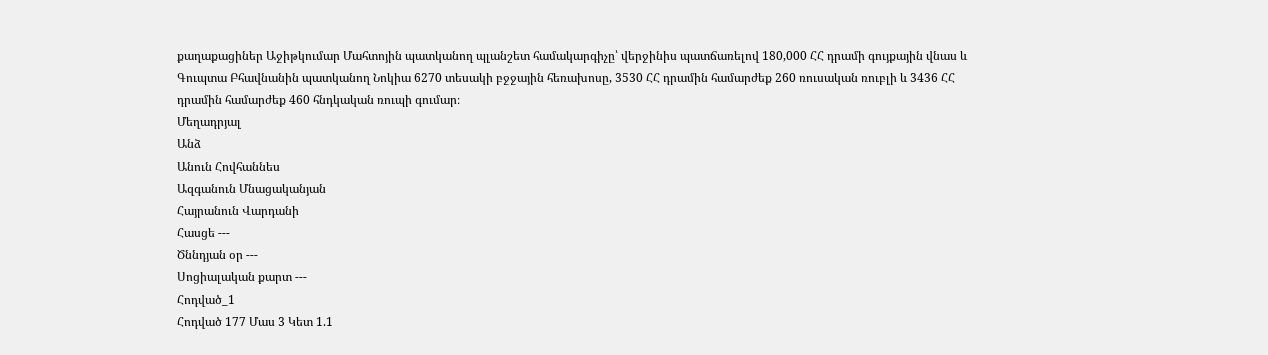քաղաքացիներ Աջիթկումար Մահտոյին պատկանող պլանշետ համակարգիչը՝ վերջինիս պատճառելով 180,000 ՀՀ դրամի գույքային վնաս և Գուպտա Բհավնանին պատկանող Նոկիա 6270 տեսակի բջջային հեռախոսը, 3530 ՀՀ դրամին համարժեք 260 ռուսական ռուբլի և 3436 ՀՀ դրամին համարժեք 460 հնդկական ռուպի գումար։
Մեղադրյալ
Անձ
Անուն Հովհաննես
Ազգանուն Մնացականյան
Հայրանուն Վարդանի
Հասցե ---
Ծննդյան օր ---
Սոցիալական քարտ ---
Հոդված_1
Հոդված 177 Մաս 3 Կետ 1.1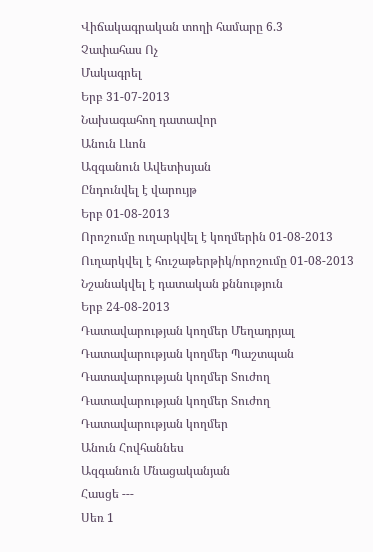Վիճակագրական տողի համարը 6.3
Չափահաս Ոչ
Մակագրել
Երբ 31-07-2013
Նախագահող դատավոր
Անուն Լևոն
Ազգանուն Ավետիսյան
Ընդունվել է վարույթ
Երբ 01-08-2013
Որոշումը ուղարկվել է կողմերին 01-08-2013
Ուղարկվել է հուշաթերթիկ/որոշումը 01-08-2013
Նշանակվել է դատական քննություն
Երբ 24-08-2013
Դատավարության կողմեր Մեղադրյալ
Դատավարության կողմեր Պաշտպան
Դատավարության կողմեր Տուժող
Դատավարության կողմեր Տուժող
Դատավարության կողմեր
Անուն Հովհաննես
Ազգանուն Մնացականյան
Հասցե ---
Սեռ 1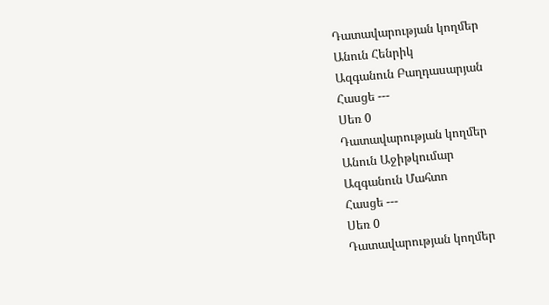Դատավարության կողմեր
Անուն Հենրիկ
Ազգանուն Բաղդասարյան
Հասցե ---
Սեռ 0
Դատավարության կողմեր
Անուն Աջիթկումար
Ազգանուն Մահտո
Հասցե ---
Սեռ 0
Դատավարության կողմեր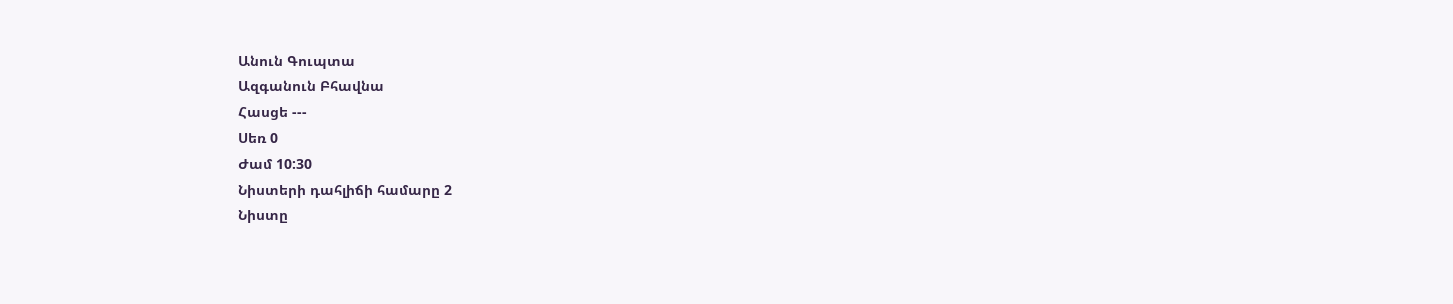Անուն Գուպտա
Ազգանուն Բհավնա
Հասցե ---
Սեռ 0
Ժամ 10:30
Նիստերի դահլիճի համարը 2
Նիստը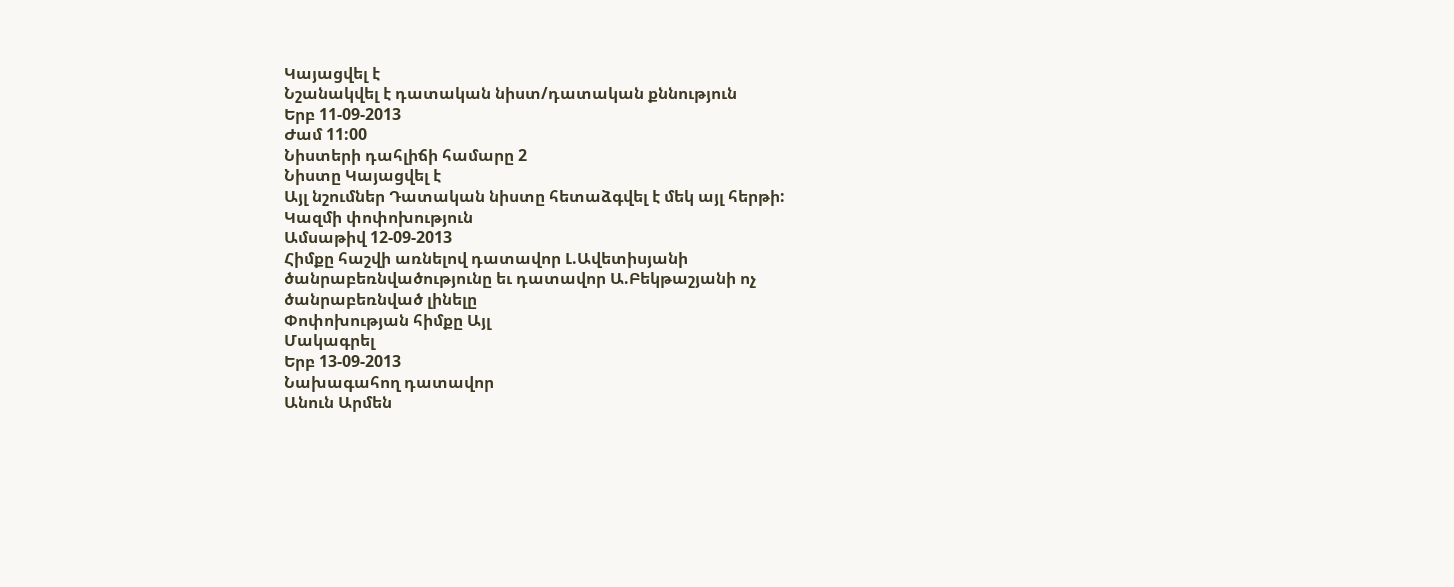Կայացվել է
Նշանակվել է դատական նիստ/դատական քննություն
Երբ 11-09-2013
Ժամ 11:00
Նիստերի դահլիճի համարը 2
Նիստը Կայացվել է
Այլ նշումներ Դատական նիստը հետաձգվել է մեկ այլ հերթի:
Կազմի փոփոխություն
Ամսաթիվ 12-09-2013
Հիմքը հաշվի առնելով դատավոր Լ.Ավետիսյանի ծանրաբեռնվածությունը եւ դատավոր Ա.Բեկթաշյանի ոչ ծանրաբեռնված լինելը
Փոփոխության հիմքը Այլ
Մակագրել
Երբ 13-09-2013
Նախագահող դատավոր
Անուն Արմեն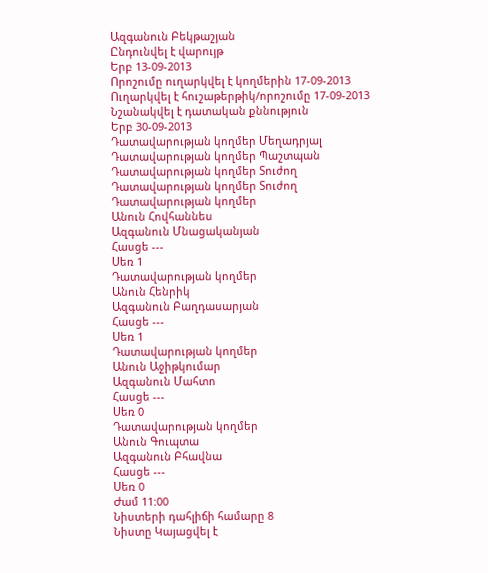Ազգանուն Բեկթաշյան
Ընդունվել է վարույթ
Երբ 13-09-2013
Որոշումը ուղարկվել է կողմերին 17-09-2013
Ուղարկվել է հուշաթերթիկ/որոշումը 17-09-2013
Նշանակվել է դատական քննություն
Երբ 30-09-2013
Դատավարության կողմեր Մեղադրյալ
Դատավարության կողմեր Պաշտպան
Դատավարության կողմեր Տուժող
Դատավարության կողմեր Տուժող
Դատավարության կողմեր
Անուն Հովհաննես
Ազգանուն Մնացականյան
Հասցե ---
Սեռ 1
Դատավարության կողմեր
Անուն Հենրիկ
Ազգանուն Բաղդասարյան
Հասցե ---
Սեռ 1
Դատավարության կողմեր
Անուն Աջիթկումար
Ազգանուն Մահտո
Հասցե ---
Սեռ 0
Դատավարության կողմեր
Անուն Գուպտա
Ազգանուն Բհավնա
Հասցե ---
Սեռ 0
Ժամ 11:00
Նիստերի դահլիճի համարը 8
Նիստը Կայացվել է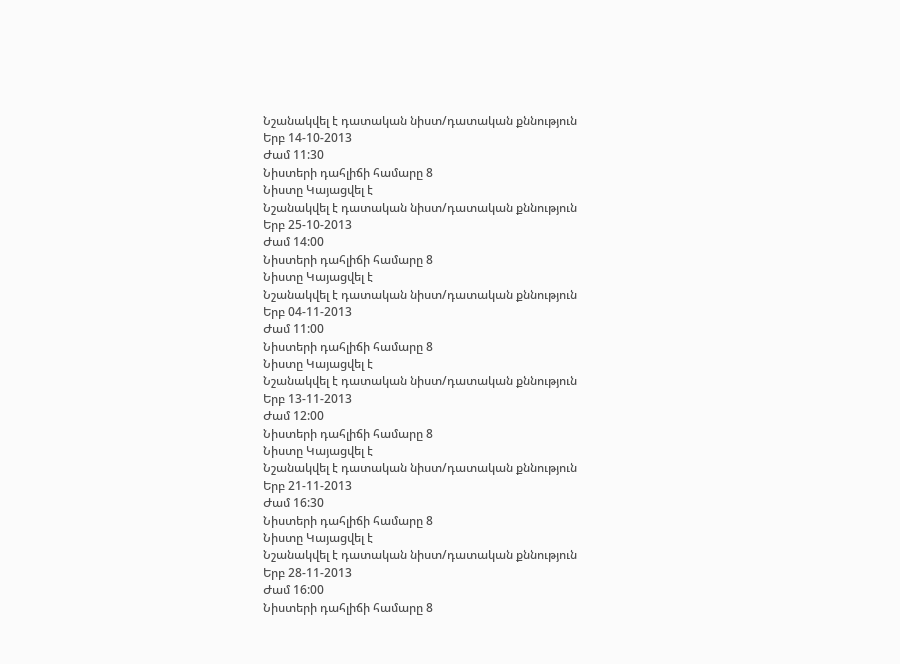Նշանակվել է դատական նիստ/դատական քննություն
Երբ 14-10-2013
Ժամ 11:30
Նիստերի դահլիճի համարը 8
Նիստը Կայացվել է
Նշանակվել է դատական նիստ/դատական քննություն
Երբ 25-10-2013
Ժամ 14:00
Նիստերի դահլիճի համարը 8
Նիստը Կայացվել է
Նշանակվել է դատական նիստ/դատական քննություն
Երբ 04-11-2013
Ժամ 11:00
Նիստերի դահլիճի համարը 8
Նիստը Կայացվել է
Նշանակվել է դատական նիստ/դատական քննություն
Երբ 13-11-2013
Ժամ 12:00
Նիստերի դահլիճի համարը 8
Նիստը Կայացվել է
Նշանակվել է դատական նիստ/դատական քննություն
Երբ 21-11-2013
Ժամ 16:30
Նիստերի դահլիճի համարը 8
Նիստը Կայացվել է
Նշանակվել է դատական նիստ/դատական քննություն
Երբ 28-11-2013
Ժամ 16:00
Նիստերի դահլիճի համարը 8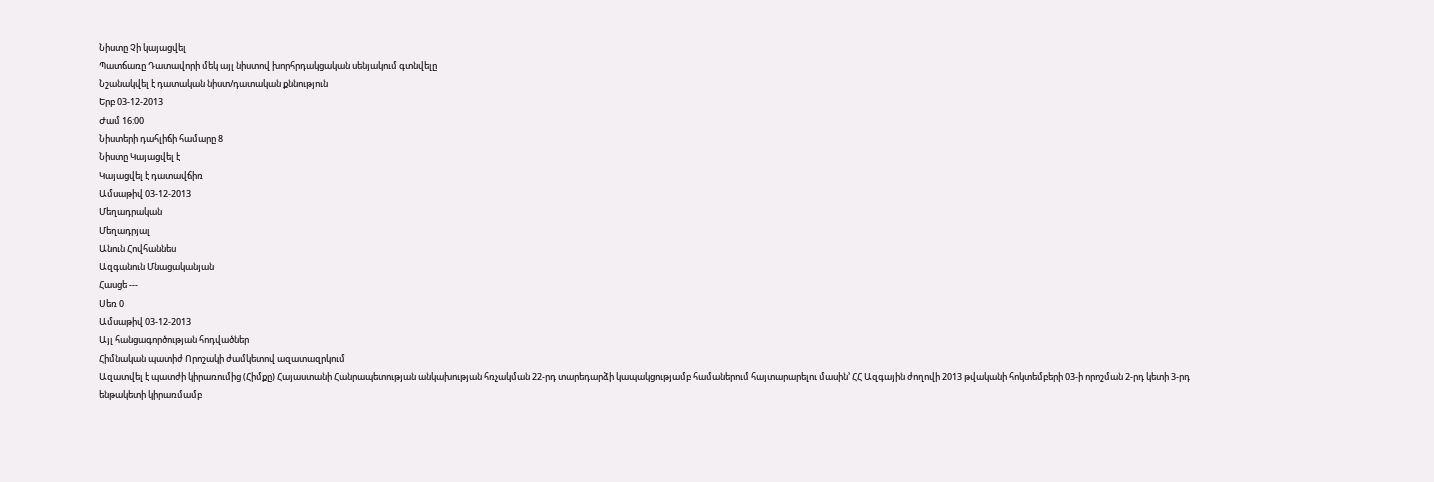Նիստը Չի կայացվել
Պատճառը Դատավորի մեկ այլ նիստով խորհրդակցական սենյակում գտնվելը
Նշանակվել է դատական նիստ/դատական քննություն
Երբ 03-12-2013
Ժամ 16:00
Նիստերի դահլիճի համարը 8
Նիստը Կայացվել է
Կայացվել է դատավճիռ
Ամսաթիվ 03-12-2013
Մեղադրական
Մեղադրյալ
Անուն Հովհաննես
Ազգանուն Մնացականյան
Հասցե ---
Սեռ 0
Ամսաթիվ 03-12-2013
Այլ հանցագործության հոդվածներ
Հիմնական պատիժ Որոշակի ժամկետով ազատազրկում
Ազատվել է պատժի կիրառումից (Հիմքը) Հայաստանի Հանրապետության անկախության հռչակման 22-րդ տարեդարձի կապակցությամբ համաներում հայտարարելու մասին՚ ՀՀ Ազգային ժողովի 2013 թվականի հոկտեմբերի 03-ի որոշման 2-րդ կետի 3-րդ ենթակետի կիրառմամբ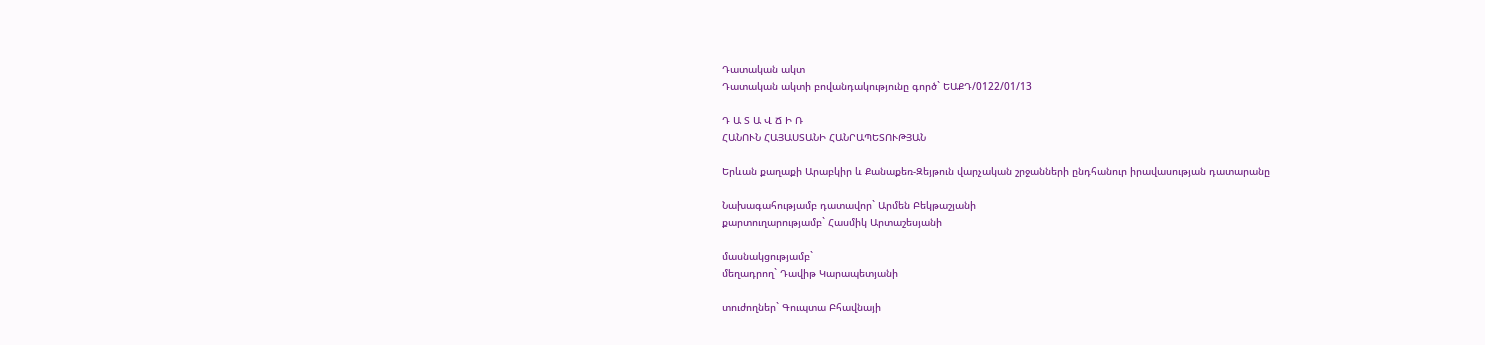Դատական ակտ
Դատական ակտի բովանդակությունը գործ` ԵԱՔԴ/0122/01/13

Դ Ա Տ Ա Վ Ճ Ի Ռ
ՀԱՆՈՒՆ ՀԱՅԱՍՏԱՆԻ ՀԱՆՐԱՊԵՏՈՒԹՅԱՆ

Երևան քաղաքի Արաբկիր և Քանաքեռ-Զեյթուն վարչական շրջանների ընդհանուր իրավասության դատարանը

Նախագահությամբ դատավոր` Արմեն Բեկթաշյանի
քարտուղարությամբ` Հասմիկ Արտաշեսյանի

մասնակցությամբ`
մեղադրող` Դավիթ Կարապետյանի

տուժողներ` Գուպտա Բհավնայի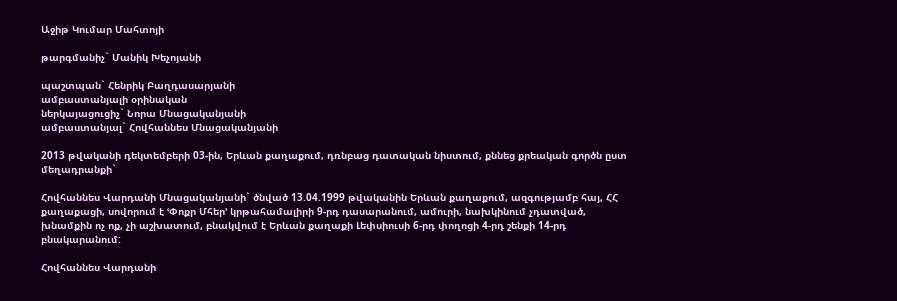Աջիթ Կումար Մահտոյի

թարգմանիչ` Մանիկ Խեչոյանի

պաշտպան` Հենրիկ Բաղդասարյանի
ամբաստանյալի օրինական
ներկայացուցիչ` Նորա Մնացականյանի
ամբաստանյալ` Հովհաննես Մնացականյանի

2013 թվականի դեկտեմբերի 03-ին, Երևան քաղաքում, դռնբաց դատական նիստում, քննեց քրեական գործն ըստ մեղադրանքի`

Հովհաննես Վարդանի Մնացականյանի` ծնված 13.04.1999 թվականին Երևան քաղաքում, ազգությամբ հայ, ՀՀ քաղաքացի, սովորում է ՙՓոքր Մհեր՚ կրթահամալիրի 9-րդ դասարանում, ամուրի, նախկինում չդատված, խնամքին ոչ ոք, չի աշխատում, բնակվում է Երևան քաղաքի Լեփսիուսի 6-րդ փողոցի 4-րդ շենքի 14-րդ բնակարանում:

Հովհաննես Վարդանի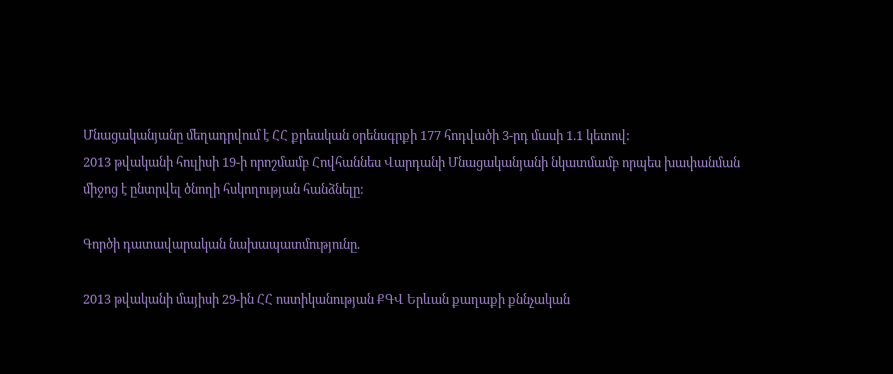Մնացականյանը մեղադրվում է ՀՀ քրեական օրենսգրքի 177 հոդվածի 3-րդ մասի 1.1 կետով:
2013 թվականի հուլիսի 19-ի որոշմամբ Հովհաննես Վարդանի Մնացականյանի նկատմամբ որպես խափանման միջոց է ընտրվել ծնողի հսկողության հանձնելը:

Գործի դատավարական նախապատմությունը.

2013 թվականի մայիսի 29-ին ՀՀ ոստիկանության ՔԳՎ Երևան քաղաքի քննչական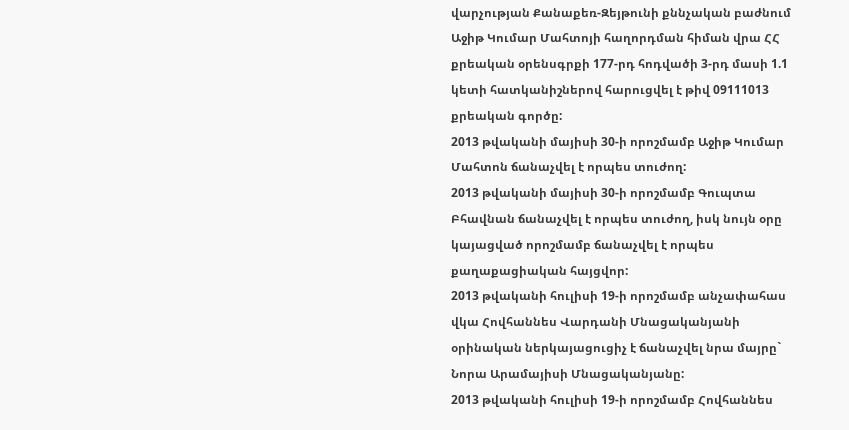վարչության Քանաքեռ-Զեյթունի քննչական բաժնում Աջիթ Կումար Մահտոյի հաղորդման հիման վրա ՀՀ քրեական օրենսգրքի 177-րդ հոդվածի 3-րդ մասի 1.1 կետի հատկանիշներով հարուցվել է թիվ 09111013 քրեական գործը:
2013 թվականի մայիսի 30-ի որոշմամբ Աջիթ Կումար Մահտոն ճանաչվել է որպես տուժող:
2013 թվականի մայիսի 30-ի որոշմամբ Գուպտա Բհավնան ճանաչվել է որպես տուժող, իսկ նույն օրը կայացված որոշմամբ ճանաչվել է որպես քաղաքացիական հայցվոր:
2013 թվականի հուլիսի 19-ի որոշմամբ անչափահաս վկա Հովհաննես Վարդանի Մնացականյանի օրինական ներկայացուցիչ է ճանաչվել նրա մայրը` Նորա Արամայիսի Մնացականյանը:
2013 թվականի հուլիսի 19-ի որոշմամբ Հովհաննես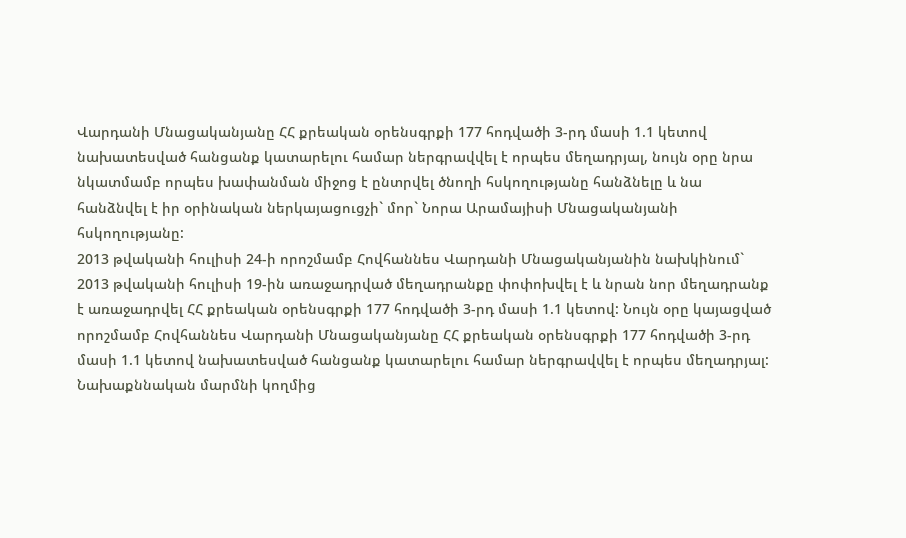Վարդանի Մնացականյանը ՀՀ քրեական օրենսգրքի 177 հոդվածի 3-րդ մասի 1.1 կետով նախատեսված հանցանք կատարելու համար ներգրավվել է որպես մեղադրյալ, նույն օրը նրա նկատմամբ որպես խափանման միջոց է ընտրվել ծնողի հսկողությանը հանձնելը և նա հանձնվել է իր օրինական ներկայացուցչի` մոր` Նորա Արամայիսի Մնացականյանի հսկողությանը:
2013 թվականի հուլիսի 24-ի որոշմամբ Հովհաննես Վարդանի Մնացականյանին նախկինում` 2013 թվականի հուլիսի 19-ին առաջադրված մեղադրանքը փոփոխվել է և նրան նոր մեղադրանք է առաջադրվել ՀՀ քրեական օրենսգրքի 177 հոդվածի 3-րդ մասի 1.1 կետով: Նույն օրը կայացված որոշմամբ Հովհաննես Վարդանի Մնացականյանը ՀՀ քրեական օրենսգրքի 177 հոդվածի 3-րդ մասի 1.1 կետով նախատեսված հանցանք կատարելու համար ներգրավվել է որպես մեղադրյալ:
Նախաքննական մարմնի կողմից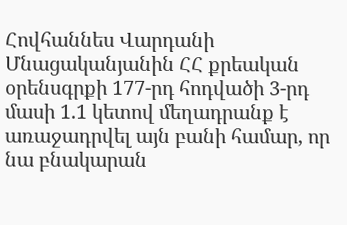Հովհաննես Վարդանի Մնացականյանին ՀՀ քրեական օրենսգրքի 177-րդ հոդվածի 3-րդ մասի 1.1 կետով մեղադրանք է առաջադրվել այն բանի համար, որ նա բնակարան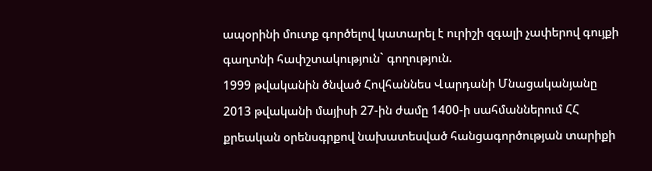ապօրինի մուտք գործելով կատարել է ուրիշի զգալի չափերով գույքի գաղտնի հափշտակություն` գողություն.
1999 թվականին ծնված Հովհաննես Վարդանի Մնացականյանը 2013 թվականի մայիսի 27-ին ժամը 1400-ի սահմաններում ՀՀ քրեական օրենսգրքով նախատեսված հանցագործության տարիքի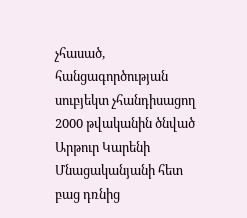չհասած, հանցագործության սուբյեկտ չհանդիսացող 2000 թվականին ծնված Արթուր Կարենի Մնացականյանի հետ բաց դռնից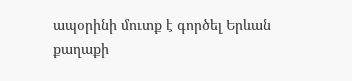ապօրինի մուտք է գործել Երևան քաղաքի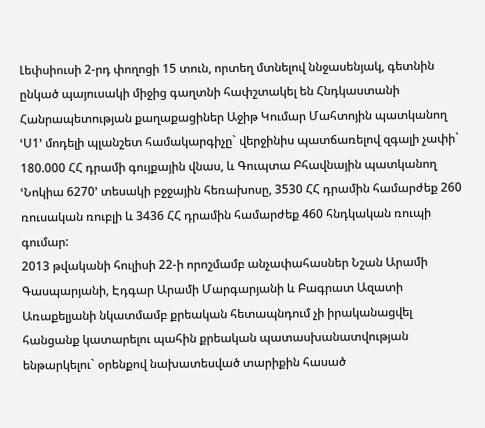Լեփսիուսի 2-րդ փողոցի 15 տուն, որտեղ մտնելով ննջասենյակ, գետնին ընկած պայուսակի միջից գաղտնի հափշտակել են Հնդկաստանի Հանրապետության քաղաքացիներ Աջիթ Կումար Մահտոյին պատկանող ՙՍ1՚ մոդելի պլանշետ համակարգիչը` վերջինիս պատճառելով զգալի չափի` 180.000 ՀՀ դրամի գույքային վնաս, և Գուպտա Բհավնային պատկանող ՙՆոկիա 6270՚ տեսակի բջջային հեռախոսը, 3530 ՀՀ դրամին համարժեք 260 ռուսական ռուբլի և 3436 ՀՀ դրամին համարժեք 460 հնդկական ռուպի գումար:
2013 թվականի հուլիսի 22-ի որոշմամբ անչափահասներ Նշան Արամի Գասպարյանի, Էդգար Արամի Մարգարյանի և Բագրատ Ազատի Առաքելյանի նկատմամբ քրեական հետապնդում չի իրականացվել հանցանք կատարելու պահին քրեական պատասխանատվության ենթարկելու` օրենքով նախատեսված տարիքին հասած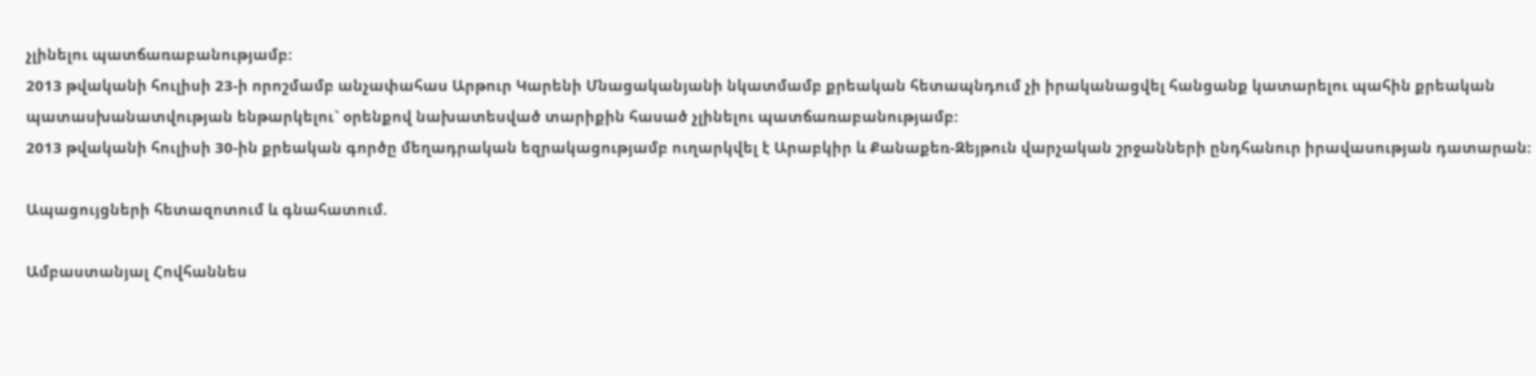չլինելու պատճառաբանությամբ:
2013 թվականի հուլիսի 23-ի որոշմամբ անչափահաս Արթուր Կարենի Մնացականյանի նկատմամբ քրեական հետապնդում չի իրականացվել հանցանք կատարելու պահին քրեական պատասխանատվության ենթարկելու` օրենքով նախատեսված տարիքին հասած չլինելու պատճառաբանությամբ:
2013 թվականի հուլիսի 30-ին քրեական գործը մեղադրական եզրակացությամբ ուղարկվել է Արաբկիր և Քանաքեռ-Զեյթուն վարչական շրջանների ընդհանուր իրավասության դատարան:

Ապացույցների հետազոտում և գնահատում.

Ամբաստանյալ Հովհաննես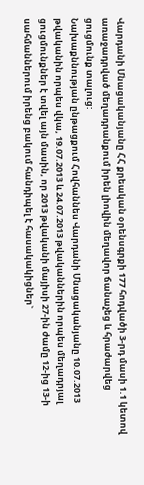Վարդանի Մնացականյանը ՀՀ քրեական օրենսգրքի 177 հոդվածի 3-րդ մասի 1.1 կետով առաջադրված մեղադրանքում իրեն լիովին մեղավոր ճանաչեց և հրաժարվեց ցուցմունք տալուց:
Նախաքննության ընթացքում Հովհաննես Վարդանի Մնացականյանը 10.07.2013 թվականին որպես վկա, 19.07.2013 և 24.07.2013 թվականներին որպես մեղադրյալ ցուցմունքներ է տվել այն մասին, որ 2013 թվականի մայիսի 27-ին ժամը 12-ից 13-ի սահմաններում իրենց բակում հանդիպել է հասակակիցներ`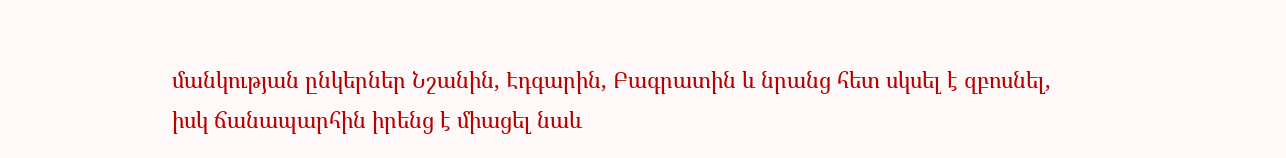մանկության ընկերներ Նշանին, Էդգարին, Բագրատին և նրանց հետ սկսել է զբոսնել, իսկ ճանապարհին իրենց է միացել նաև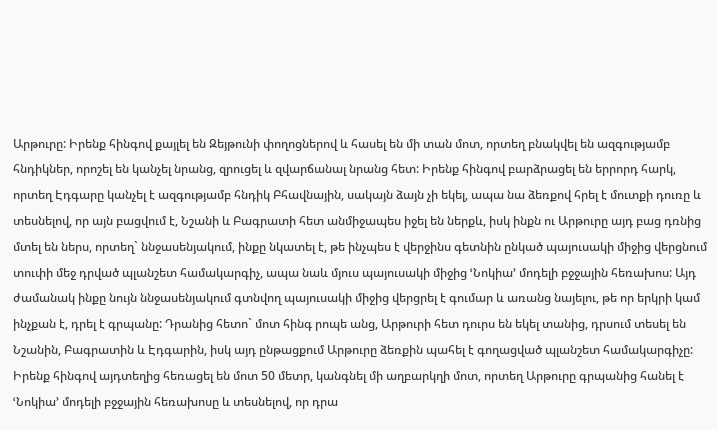Արթուրը: Իրենք հինգով քայլել են Զեյթունի փողոցներով և հասել են մի տան մոտ, որտեղ բնակվել են ազգությամբ հնդիկներ, որոշել են կանչել նրանց, զրուցել և զվարճանալ նրանց հետ: Իրենք հինգով բարձրացել են երրորդ հարկ, որտեղ Էդգարը կանչել է ազգությամբ հնդիկ Բհավնային, սակայն ձայն չի եկել, ապա նա ձեռքով հրել է մուտքի դուռը և տեսնելով, որ այն բացվում է, Նշանի և Բագրատի հետ անմիջապես իջել են ներքև, իսկ ինքն ու Արթուրը այդ բաց դռնից մտել են ներս, որտեղ` ննջասենյակում, ինքը նկատել է, թե ինչպես է վերջինս գետնին ընկած պայուսակի միջից վերցնում տուփի մեջ դրված պլանշետ համակարգիչ, ապա նաև մյուս պայուսակի միջից ՙՆոկիա՚ մոդելի բջջային հեռախոս: Այդ ժամանակ ինքը նույն ննջասենյակում գտնվող պայուսակի միջից վերցրել է գումար և առանց նայելու, թե որ երկրի կամ ինչքան է, դրել է գրպանը: Դրանից հետո` մոտ հինգ րոպե անց, Արթուրի հետ դուրս են եկել տանից, դրսում տեսել են Նշանին, Բագրատին և Էդգարին, իսկ այդ ընթացքում Արթուրը ձեռքին պահել է գողացված պլանշետ համակարգիչը: Իրենք հինգով այդտեղից հեռացել են մոտ 50 մետր, կանգնել մի աղբարկղի մոտ, որտեղ Արթուրը գրպանից հանել է ՙՆոկիա՚ մոդելի բջջային հեռախոսը և տեսնելով, որ դրա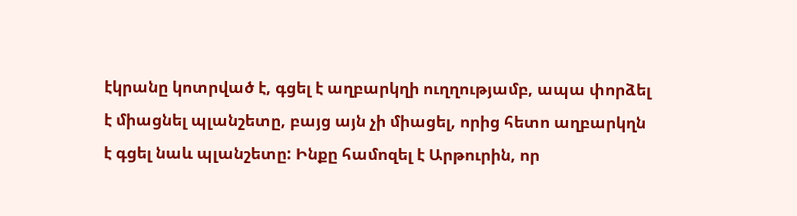էկրանը կոտրված է, գցել է աղբարկղի ուղղությամբ, ապա փորձել է միացնել պլանշետը, բայց այն չի միացել, որից հետո աղբարկղն է գցել նաև պլանշետը: Ինքը համոզել է Արթուրին, որ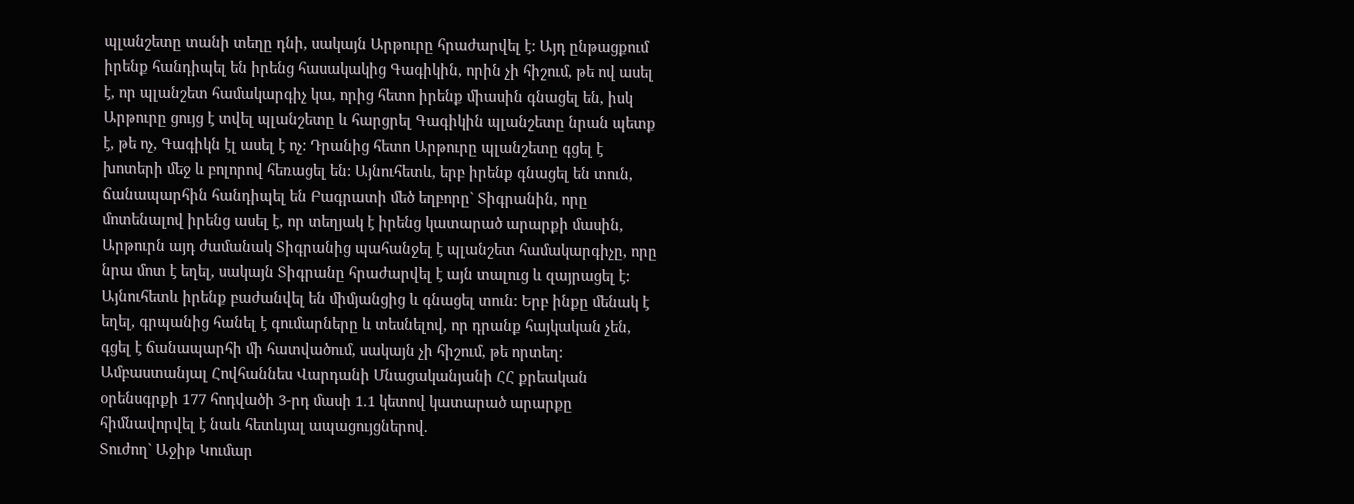պլանշետը տանի տեղը դնի, սակայն Արթուրը հրաժարվել է: Այդ ընթացքում իրենք հանդիպել են իրենց հասակակից Գագիկին, որին չի հիշում, թե ով ասել է, որ պլանշետ համակարգիչ կա, որից հետո իրենք միասին գնացել են, իսկ Արթուրը ցույց է տվել պլանշետը և հարցրել Գագիկին պլանշետը նրան պետք է, թե ոչ, Գագիկն էլ ասել է ոչ: Դրանից հետո Արթուրը պլանշետը գցել է խոտերի մեջ և բոլորով հեռացել են: Այնուհետև, երբ իրենք գնացել են տուն, ճանապարհին հանդիպել են Բագրատի մեծ եղբորը` Տիգրանին, որը մոտենալով իրենց ասել է, որ տեղյակ է իրենց կատարած արարքի մասին, Արթուրն այդ ժամանակ Տիգրանից պահանջել է պլանշետ համակարգիչը, որը նրա մոտ է եղել, սակայն Տիգրանը հրաժարվել է այն տալուց և զայրացել է: Այնուհետև իրենք բաժանվել են միմյանցից և գնացել տուն: Երբ ինքը մենակ է եղել, գրպանից հանել է գումարները և տեսնելով, որ դրանք հայկական չեն, գցել է ճանապարհի մի հատվածում, սակայն չի հիշում, թե որտեղ:
Ամբաստանյալ Հովհաննես Վարդանի Մնացականյանի ՀՀ քրեական օրենսգրքի 177 հոդվածի 3-րդ մասի 1.1 կետով կատարած արարքը հիմնավորվել է նաև հետևյալ ապացույցներով.
Տուժող` Աջիթ Կումար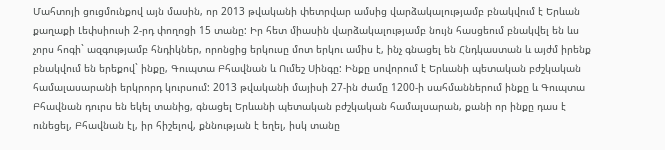Մահտոյի ցուցմունքով այն մասին, որ 2013 թվականի փետրվար ամսից վարձակալությամբ բնակվում է Երևան քաղաքի Լեփսիուսի 2-րդ փողոցի 15 տանը: Իր հետ միասին վարձակալությամբ նույն հասցեում բնակվել են ևս չորս հոգի` ազգությամբ հնդիկներ, որոնցից երկուսը մոտ երկու ամիս է, ինչ գնացել են Հնդկաստան և այժմ իրենք բնակվում են երեքով` ինքը, Գուպտա Բհավնան և Ումեշ Սինգը: Ինքը սովորում է Երևանի պետական բժշկական համալասարանի երկրորդ կուրսում: 2013 թվականի մայիսի 27-ին ժամը 1200-ի սահմաններում ինքը և Գուպտա Բհավնան դուրս են եկել տանից, գնացել Երևանի պետական բժշկական համալսարան, քանի որ ինքը դաս է ունեցել, Բհավնան էլ, իր հիշելով, քննության է եղել, իսկ տանը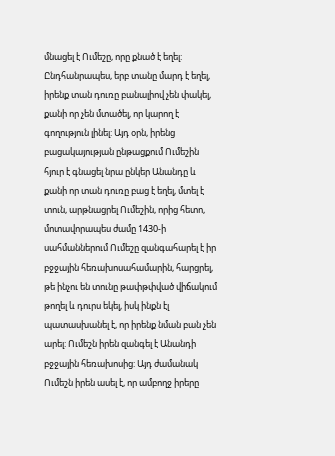մնացել է Ումեշը, որը քնած է եղել: Ընդհանրապես, երբ տանը մարդ է եղել, իրենք տան դուռը բանալիով չեն փակել, քանի որ չեն մտածել, որ կարող է գողություն լինել: Այդ օրն, իրենց բացակայության ընթացքում Ումեշին հյուր է գնացել նրա ընկեր Անանդը և քանի որ տան դուռը բաց է եղել, մտել է տուն, արթնացրել Ումեշին, որից հետո, մոտավորապես ժամը 1430-ի սահմաններում Ումեշը զանգահարել է իր բջջային հեռախոսահամարին, հարցրել, թե ինչու են տունը թափթփված վիճակում թողել և դուրս եկել, իսկ ինքն էլ պատասխանել է, որ իրենք նման բան չեն արել: Ումեշն իրեն զանգել է Անանդի բջջային հեռախոսից: Այդ ժամանակ Ումեշն իրեն ասել է, որ ամբողջ իրերը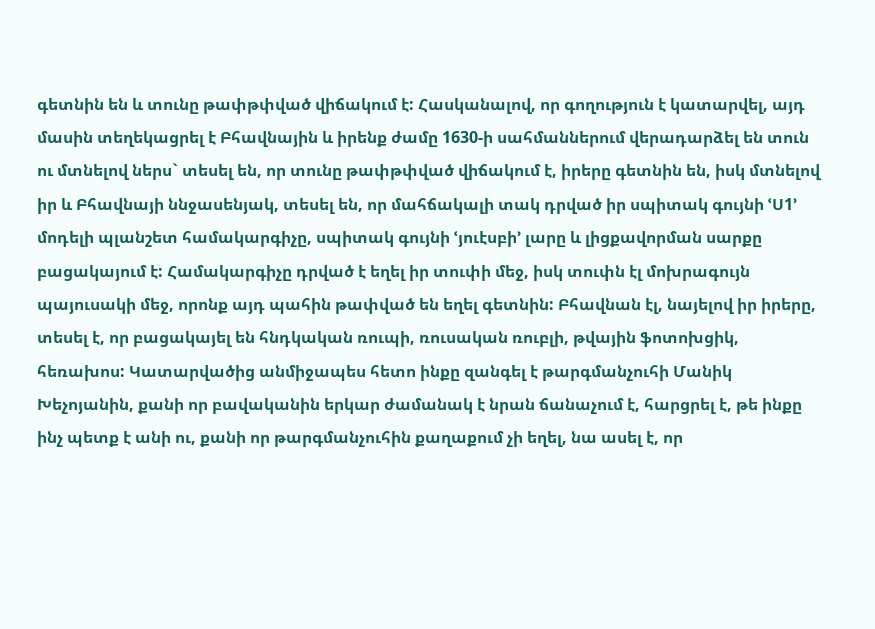գետնին են և տունը թափթփված վիճակում է: Հասկանալով, որ գողություն է կատարվել, այդ մասին տեղեկացրել է Բհավնային և իրենք ժամը 1630-ի սահմաններում վերադարձել են տուն ու մտնելով ներս` տեսել են, որ տունը թափթփված վիճակում է, իրերը գետնին են, իսկ մտնելով իր և Բհավնայի ննջասենյակ, տեսել են, որ մահճակալի տակ դրված իր սպիտակ գույնի ՙՍ1՚ մոդելի պլանշետ համակարգիչը, սպիտակ գույնի ՙյուէսբի՚ լարը և լիցքավորման սարքը բացակայում է: Համակարգիչը դրված է եղել իր տուփի մեջ, իսկ տուփն էլ մոխրագույն պայուսակի մեջ, որոնք այդ պահին թափված են եղել գետնին: Բհավնան էլ, նայելով իր իրերը, տեսել է, որ բացակայել են հնդկական ռուպի, ռուսական ռուբլի, թվային ֆոտոխցիկ, հեռախոս: Կատարվածից անմիջապես հետո ինքը զանգել է թարգմանչուհի Մանիկ Խեչոյանին, քանի որ բավականին երկար ժամանակ է նրան ճանաչում է, հարցրել է, թե ինքը ինչ պետք է անի ու, քանի որ թարգմանչուհին քաղաքում չի եղել, նա ասել է, որ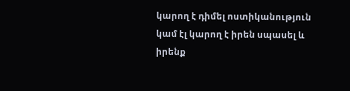կարող է դիմել ոստիկանություն կամ էլ կարող է իրեն սպասել և իրենք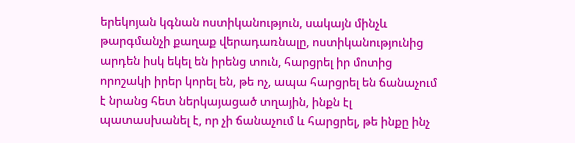երեկոյան կգնան ոստիկանություն, սակայն մինչև թարգմանչի քաղաք վերադառնալը, ոստիկանությունից արդեն իսկ եկել են իրենց տուն, հարցրել իր մոտից որոշակի իրեր կորել են, թե ոչ, ապա հարցրել են ճանաչում է նրանց հետ ներկայացած տղային, ինքն էլ պատասխանել է, որ չի ճանաչում և հարցրել, թե ինքը ինչ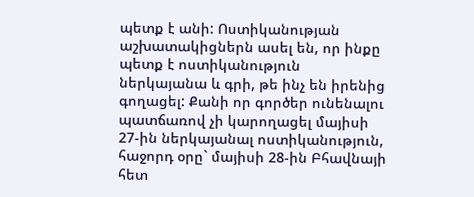պետք է անի: Ոստիկանության աշխատակիցներն ասել են, որ ինքը պետք է ոստիկանություն ներկայանա և գրի, թե ինչ են իրենից գողացել: Քանի որ գործեր ունենալու պատճառով չի կարողացել մայիսի 27-ին ներկայանալ ոստիկանություն, հաջորդ օրը` մայիսի 28-ին Բհավնայի հետ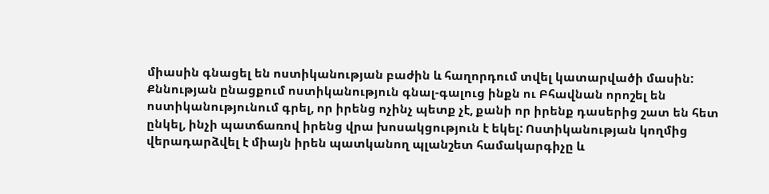միասին գնացել են ոստիկանության բաժին և հաղորդում տվել կատարվածի մասին: Քննության ընացքում ոստիկանություն գնալ-գալուց ինքն ու Բհավնան որոշել են ոստիկանությունում գրել, որ իրենց ոչինչ պետք չէ, քանի որ իրենք դասերից շատ են հետ ընկել, ինչի պատճառով իրենց վրա խոսակցություն է եկել: Ոստիկանության կողմից վերադարձվել է միայն իրեն պատկանող պլանշետ համակարգիչը և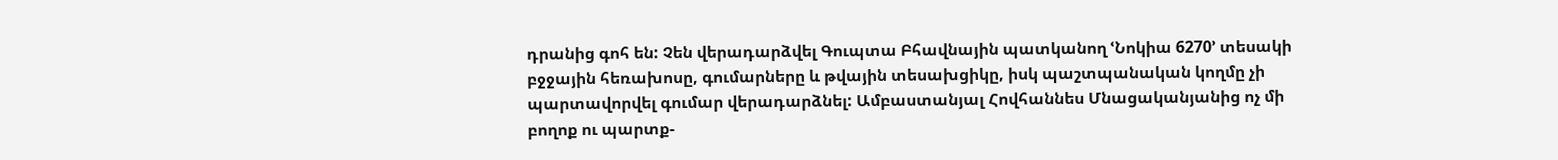դրանից գոհ են: Չեն վերադարձվել Գուպտա Բհավնային պատկանող ՙՆոկիա 6270՚ տեսակի բջջային հեռախոսը, գումարները և թվային տեսախցիկը, իսկ պաշտպանական կողմը չի պարտավորվել գումար վերադարձնել: Ամբաստանյալ Հովհաննես Մնացականյանից ոչ մի բողոք ու պարտք-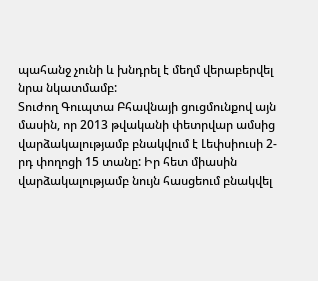պահանջ չունի և խնդրել է մեղմ վերաբերվել նրա նկատմամբ:
Տուժող Գուպտա Բհավնայի ցուցմունքով այն մասին, որ 2013 թվականի փետրվար ամսից վարձակալությամբ բնակվում է Լեփսիուսի 2-րդ փողոցի 15 տանը: Իր հետ միասին վարձակալությամբ նույն հասցեում բնակվել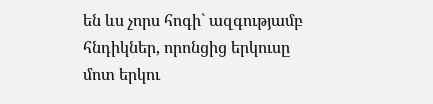են ևս չորս հոգի` ազգությամբ հնդիկներ, որոնցից երկուսը մոտ երկու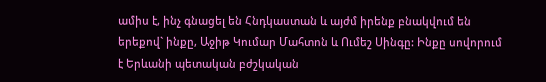ամիս է, ինչ գնացել են Հնդկաստան և այժմ իրենք բնակվում են երեքով` ինքը, Աջիթ Կումար Մահտոն և Ումեշ Սինգը: Ինքը սովորում է Երևանի պետական բժշկական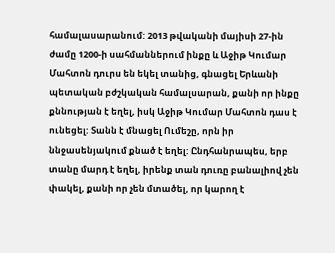համալասարանում: 2013 թվականի մայիսի 27-ին ժամը 1200-ի սահմաններում ինքը և Աջիթ Կումար Մահտոն դուրս են եկել տանից, գնացել Երևանի պետական բժշկական համալսարան, քանի որ ինքը քննության է եղել, իսկ Աջիթ Կումար Մահտոն դաս է ունեցել: Տանն է մնացել Ումեշը, որն իր ննջասենյակում քնած է եղել: Ընդհանրապես, երբ տանը մարդ է եղել, իրենք տան դուռը բանալիով չեն փակել, քանի որ չեն մտածել, որ կարող է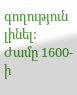գողություն լինել: Ժամը 1600-ի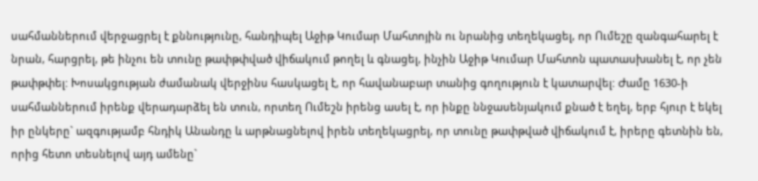սահմաններում վերջացրել է քննությունը, հանդիպել Աջիթ Կումար Մահտոյին ու նրանից տեղեկացել, որ Ումեշը զանգահարել է նրան, հարցրել, թե ինչու են տունը թափթփված վիճակում թողել և գնացել, ինչին Աջիթ Կումար Մահտոն պատասխանել է, որ չեն թափթփել: Խոսակցության ժամանակ վերջինս հասկացել է, որ հավանաբար տանից գողություն է կատարվել: Ժամը 1630-ի սահմաններում իրենք վերադարձել են տուն, որտեղ Ումեշն իրենց ասել է, որ ինքը ննջասենյակում քնած է եղել, երբ հյուր է եկել իր ընկերը` ազգությամբ հնդիկ Անանդը և արթնացնելով իրեն տեղեկացրել, որ տունը թափթված վիճակում է, իրերը գետնին են, որից հետո տեսնելով այդ ամենը`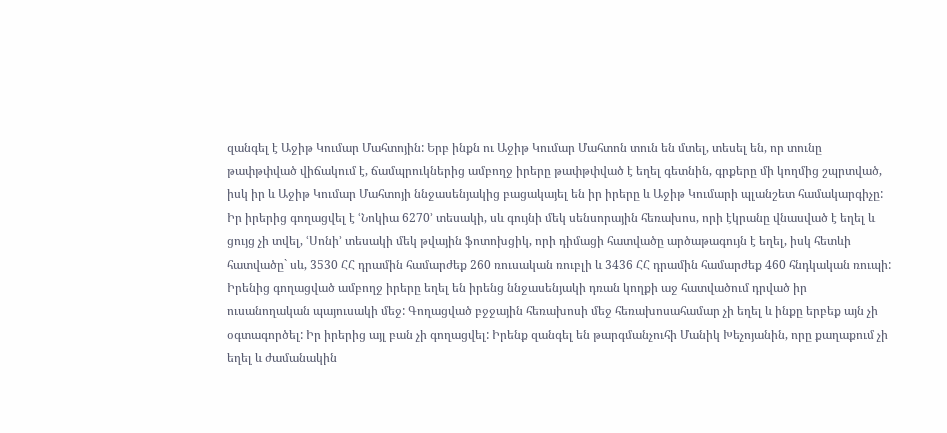զանգել է Աջիթ Կումար Մահտոյին: Երբ ինքն ու Աջիթ Կումար Մահտոն տուն են մտել, տեսել են, որ տունը թափթփված վիճակում է, ճամպրուկներից ամբողջ իրերը թափթփված է եղել գետնին, գրքերը մի կողմից շպրտված, իսկ իր և Աջիթ Կումար Մահտոյի ննջասենյակից բացակայել են իր իրերը և Աջիթ Կումարի պլանշետ համակարգիչը: Իր իրերից գողացվել է ՙՆոկիա 6270՚ տեսակի, սև գույնի մեկ սենսորային հեռախոս, որի էկրանը վնասված է եղել և ցույց չի տվել, ՙՍոնի՚ տեսակի մեկ թվային ֆոտոխցիկ, որի դիմացի հատվածը արծաթագույն է եղել, իսկ հետևի հատվածը` սև, 3530 ՀՀ դրամին համարժեք 260 ռուսական ռուբլի և 3436 ՀՀ դրամին համարժեք 460 հնդկական ռուպի: Իրենից գողացված ամբողջ իրերը եղել են իրենց ննջասենյակի դռան կողքի աջ հատվածում դրված իր ուսանողական պայուսակի մեջ: Գողացված բջջային հեռախոսի մեջ հեռախոսահամար չի եղել և ինքը երբեք այն չի օգտագործել: Իր իրերից այլ բան չի գողացվել: Իրենք զանգել են թարգմանչուհի Մանիկ Խեչոյանին, որը քաղաքում չի եղել և ժամանակին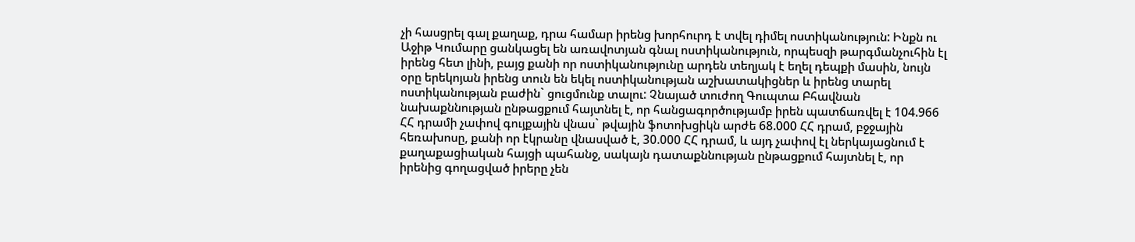չի հասցրել գալ քաղաք, դրա համար իրենց խորհուրդ է տվել դիմել ոստիկանություն: Ինքն ու Աջիթ Կումարը ցանկացել են առավոտյան գնալ ոստիկանություն, որպեսզի թարգմանչուհին էլ իրենց հետ լինի, բայց քանի որ ոստիկանությունը արդեն տեղյակ է եղել դեպքի մասին, նույն օրը երեկոյան իրենց տուն են եկել ոստիկանության աշխատակիցներ և իրենց տարել ոստիկանության բաժին` ցուցմունք տալու: Չնայած տուժող Գուպտա Բհավնան նախաքննության ընթացքում հայտնել է, որ հանցագործությամբ իրեն պատճառվել է 104.966 ՀՀ դրամի չափով գույքային վնաս` թվային ֆոտոխցիկն արժե 68.000 ՀՀ դրամ, բջջային հեռախոսը, քանի որ էկրանը վնասված է, 30.000 ՀՀ դրամ, և այդ չափով էլ ներկայացնում է քաղաքացիական հայցի պահանջ, սակայն դատաքննության ընթացքում հայտնել է, որ իրենից գողացված իրերը չեն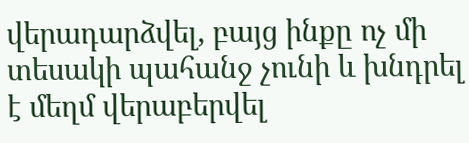վերադարձվել, բայց ինքը ոչ մի տեսակի պահանջ չունի և խնդրել է մեղմ վերաբերվել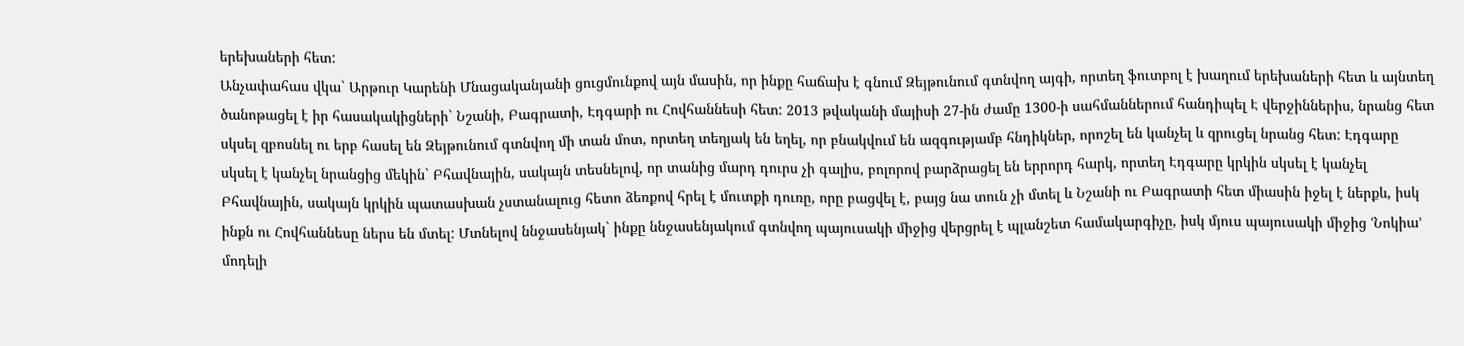երեխաների հետ:
Անչափահաս վկա` Արթուր Կարենի Մնացականյանի ցուցմունքով այն մասին, որ ինքը հաճախ է գնում Զեյթունում գտնվող այգի, որտեղ ֆուտբոլ է խաղում երեխաների հետ և այնտեղ ծանոթացել է իր հասակակիցների` Նշանի, Բագրատի, Էդգարի ու Հովհաննեսի հետ: 2013 թվականի մայիսի 27-ին ժամը 1300-ի սահմաններում հանդիպել Է վերջիններիս, նրանց հետ սկսել զբոսնել ու երբ հասել են Զեյթունում գտնվող մի տան մոտ, որտեղ տեղյակ են եղել, որ բնակվում են ազգությամբ հնդիկներ, որոշել են կանչել և զրուցել նրանց հետ: Էդգարը սկսել է կանչել նրանցից մեկին` Բհավնային, սակայն տեսնելով, որ տանից մարդ դուրս չի գալիս, բոլորով բարձրացել են երրորդ հարկ, որտեղ Էդգարը կրկին սկսել է կանչել Բհավնային, սակայն կրկին պատասխան չստանալուց հետո ձեռքով հրել է մուտքի դուռը, որը բացվել է, բայց նա տուն չի մտել և Նշանի ու Բագրատի հետ միասին իջել է ներքև, իսկ ինքն ու Հովհաննեսը ներս են մտել: Մտնելով ննջասենյակ` ինքը ննջասենյակում գտնվող պայուսակի միջից վերցրել է պլանշետ համակարգիչը, իսկ մյուս պայուսակի միջից ՙՆոկիա՚ մոդելի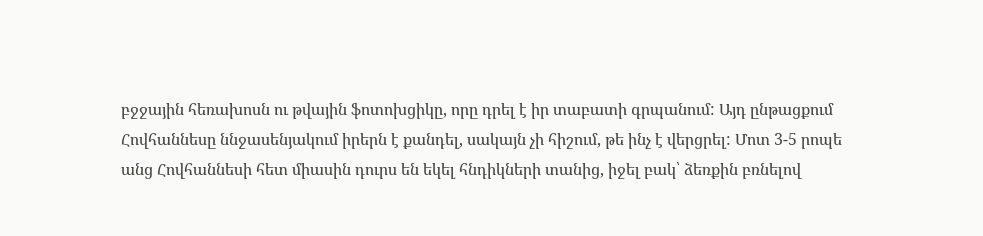բջջային հեռախոսն ու թվային ֆոտոխցիկը, որը դրել է իր տաբատի գրպանում: Այդ ընթացքում Հովհաննեսը ննջասենյակում իրերն է քանդել, սակայն չի հիշում, թե ինչ է վերցրել: Մոտ 3-5 րոպե անց Հովհաննեսի հետ միասին դուրս են եկել հնդիկների տանից, իջել բակ՝ ձեռքին բռնելով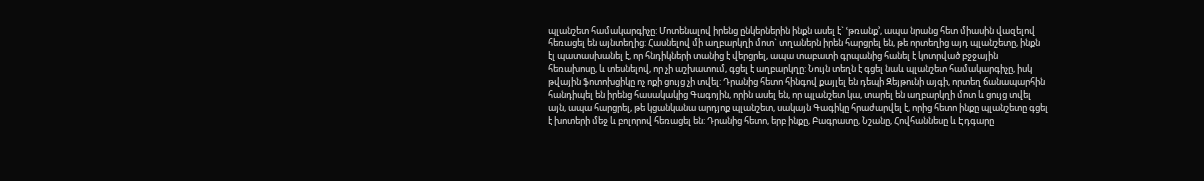պլանշետ համակարգիչը: Մոտենալով իրենց ընկերներին ինքն ասել է` ՙթռանք՚, ապա նրանց հետ միասին վազելով հեռացել են այնտեղից: Հասնելով մի աղբարկղի մոտ` տղաներն իրեն հարցրել են, թե որտեղից այդ պլանշետը, ինքն էլ պատասխանել է, որ հնդիկների տանից է վերցրել, ապա տաբատի գրպանից հանել է կոտրված բջջային հեռախոսը, և տեսնելով, որ չի աշխատում, գցել է աղբարկղը: Նույն տեղն է գցել նաև պլանշետ համակարգիչը, իսկ թվային ֆոտոխցիկը ոչ ոքի ցույց չի տվել: Դրանից հետո հինգով քայլել են դեպի Զեյթունի այգի, որտեղ ճանապարհին հանդիպել են իրենց հասակակից Գագոյին, որին ասել են, որ պլանշետ կա, տարել են աղբարկղի մոտ և ցույց տվել այն, ապա հարցրել, թե կցանկանա արդյոք պլանշետ, սակայն Գագիկը հրաժարվել է, որից հետո ինքը պլանշետը գցել է խոտերի մեջ և բոլորով հեռացել են: Դրանից հետո, երբ ինքը, Բագրատը, Նշանը, Հովհաննեսը և Էդգարը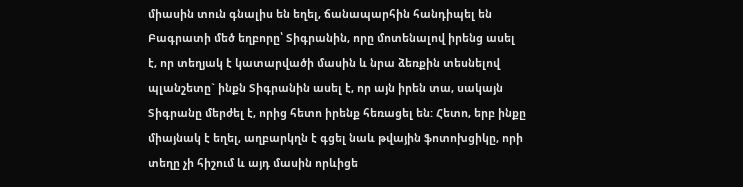միասին տուն գնալիս են եղել, ճանապարհին հանդիպել են Բագրատի մեծ եղբորը՝ Տիգրանին, որը մոտենալով իրենց ասել է, որ տեղյակ է կատարվածի մասին և նրա ձեռքին տեսնելով պլանշետը` ինքն Տիգրանին ասել է, որ այն իրեն տա, սակայն Տիգրանը մերժել է, որից հետո իրենք հեռացել են: Հետո, երբ ինքը միայնակ է եղել, աղբարկղն է գցել նաև թվային ֆոտոխցիկը, որի տեղը չի հիշում և այդ մասին որևիցե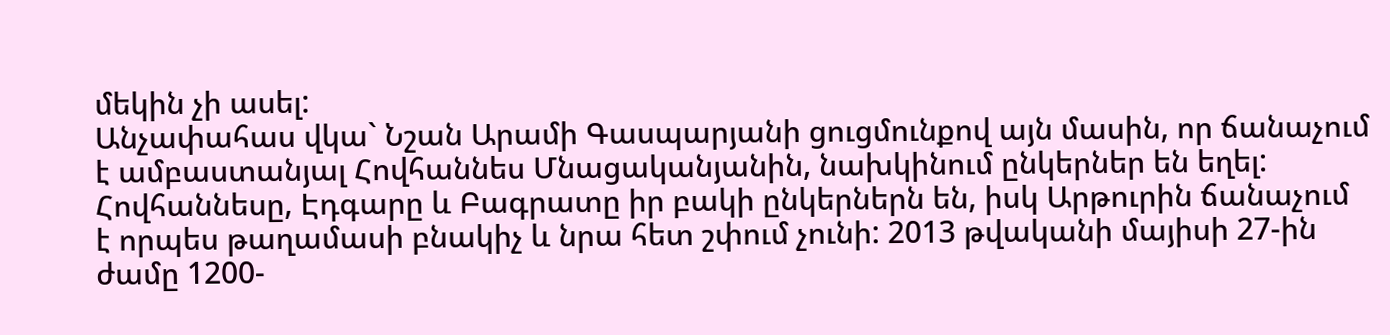մեկին չի ասել:
Անչափահաս վկա` Նշան Արամի Գասպարյանի ցուցմունքով այն մասին, որ ճանաչում է ամբաստանյալ Հովհաննես Մնացականյանին, նախկինում ընկերներ են եղել: Հովհաննեսը, Էդգարը և Բագրատը իր բակի ընկերներն են, իսկ Արթուրին ճանաչում է որպես թաղամասի բնակիչ և նրա հետ շփում չունի: 2013 թվականի մայիսի 27-ին ժամը 1200-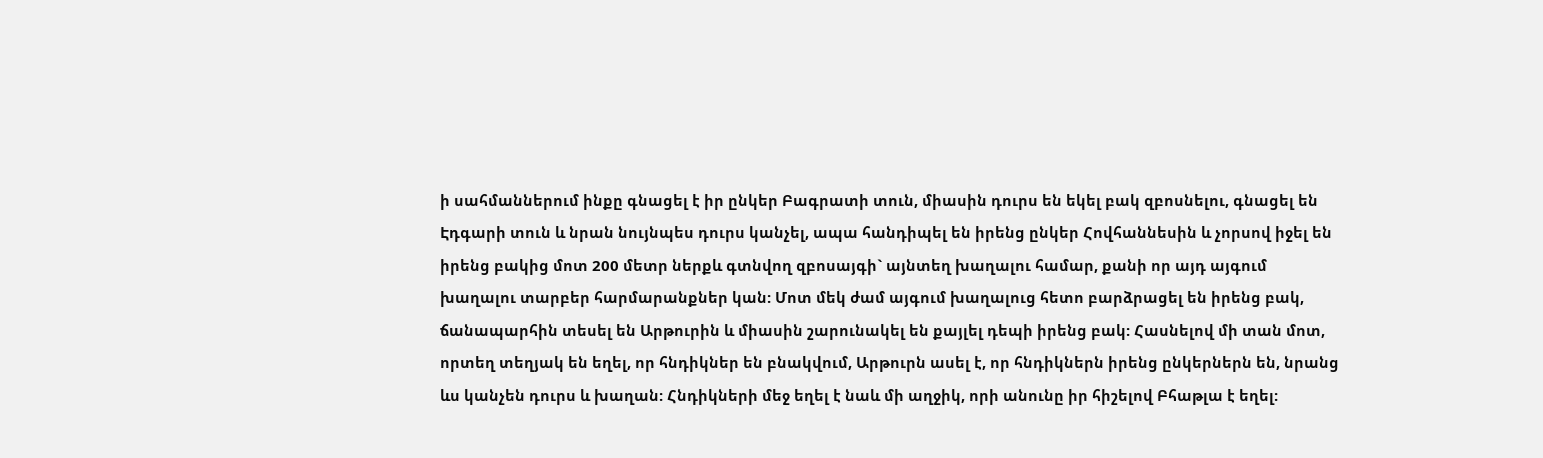ի սահմաններում ինքը գնացել է իր ընկեր Բագրատի տուն, միասին դուրս են եկել բակ զբոսնելու, գնացել են Էդգարի տուն և նրան նույնպես դուրս կանչել, ապա հանդիպել են իրենց ընկեր Հովհաննեսին և չորսով իջել են իրենց բակից մոտ 200 մետր ներքև գտնվող զբոսայգի` այնտեղ խաղալու համար, քանի որ այդ այգում խաղալու տարբեր հարմարանքներ կան: Մոտ մեկ ժամ այգում խաղալուց հետո բարձրացել են իրենց բակ, ճանապարհին տեսել են Արթուրին և միասին շարունակել են քայլել դեպի իրենց բակ: Հասնելով մի տան մոտ, որտեղ տեղյակ են եղել, որ հնդիկներ են բնակվում, Արթուրն ասել է, որ հնդիկներն իրենց ընկերներն են, նրանց ևս կանչեն դուրս և խաղան: Հնդիկների մեջ եղել է նաև մի աղջիկ, որի անունը իր հիշելով Բհաթլա է եղել: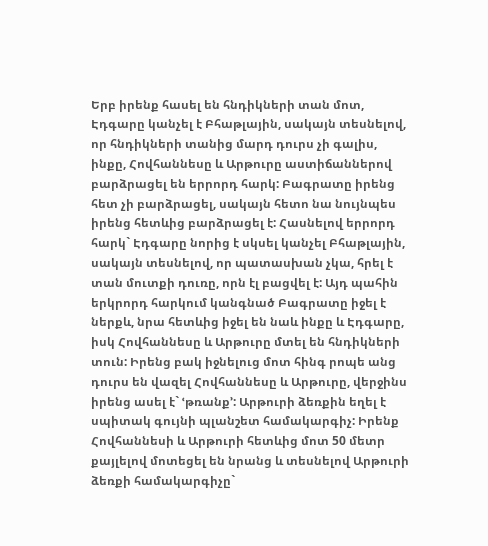Երբ իրենք հասել են հնդիկների տան մոտ, Էդգարը կանչել է Բհաթլային, սակայն տեսնելով, որ հնդիկների տանից մարդ դուրս չի գալիս, ինքը, Հովհաննեսը և Արթուրը աստիճաններով բարձրացել են երրորդ հարկ: Բագրատը իրենց հետ չի բարձրացել, սակայն հետո նա նույնպես իրենց հետևից բարձրացել է: Հասնելով երրորդ հարկ` Էդգարը նորից է սկսել կանչել Բհաթլային, սակայն տեսնելով, որ պատասխան չկա, հրել է տան մուտքի դուռը, որն էլ բացվել է: Այդ պահին երկրորդ հարկում կանգնած Բագրատը իջել է ներքև, նրա հետևից իջել են նաև ինքը և Էդգարը, իսկ Հովհաննեսը և Արթուրը մտել են հնդիկների տուն: Իրենց բակ իջնելուց մոտ հինգ րոպե անց դուրս են վազել Հովհաննեսը և Արթուրը, վերջինս իրենց ասել է` ՙթռանք՚: Արթուրի ձեռքին եղել է սպիտակ գույնի պլանշետ համակարգիչ: Իրենք Հովհաննեսի և Արթուրի հետևից մոտ 50 մետր քայլելով մոտեցել են նրանց և տեսնելով Արթուրի ձեռքի համակարգիչը`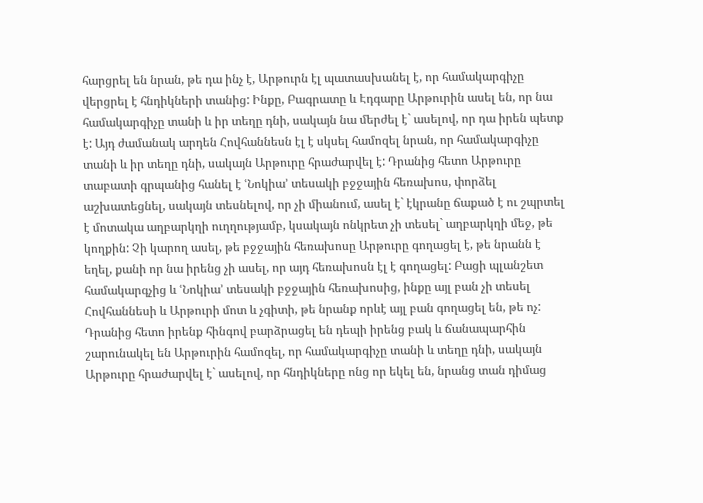հարցրել են նրան, թե դա ինչ է, Արթուրն էլ պատասխանել է, որ համակարգիչը վերցրել է հնդիկների տանից: Ինքը, Բագրատը և Էդգարը Արթուրին ասել են, որ նա համակարգիչը տանի և իր տեղը դնի, սակայն նա մերժել է` ասելով, որ դա իրեն պետք է: Այդ ժամանակ արդեն Հովհաննեսն էլ է սկսել համոզել նրան, որ համակարգիչը տանի և իր տեղը դնի, սակայն Արթուրը հրաժարվել է: Դրանից հետո Արթուրը տաբատի գրպանից հանել է ՙՆոկիա՚ տեսակի բջջային հեռախոս, փորձել աշխատեցնել, սակայն տեսնելով, որ չի միանում, ասել է` էկրանը ճաքած է ու շպրտել է մոտակա աղբարկղի ուղղությամբ, կսակայն ոնկրետ չի տեսել` աղբարկղի մեջ, թե կողքին: Չի կարող ասել, թե բջջային հեռախոսը Արթուրը գողացել է, թե նրանն է եղել, քանի որ նա իրենց չի ասել, որ այդ հեռախոսն էլ է գողացել: Բացի պլանշետ համակարգչից և ՙՆոկիա՚ տեսակի բջջային հեռախոսից, ինքը այլ բան չի տեսել Հովհաննեսի և Արթուրի մոտ և չգիտի, թե նրանք որևէ այլ բան գողացել են, թե ոչ: Դրանից հետո իրենք հինգով բարձրացել են դեպի իրենց բակ և ճանապարհին շարունակել են Արթուրին համոզել, որ համակարգիչը տանի և տեղը դնի, սակայն Արթուրը հրաժարվել է` ասելով, որ հնդիկները ոնց որ եկել են, նրանց տան դիմաց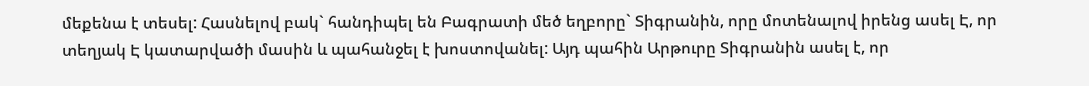մեքենա է տեսել: Հասնելով բակ` հանդիպել են Բագրատի մեծ եղբորը` Տիգրանին, որը մոտենալով իրենց ասել Է, որ տեղյակ Է կատարվածի մասին և պահանջել է խոստովանել: Այդ պահին Արթուրը Տիգրանին ասել է, որ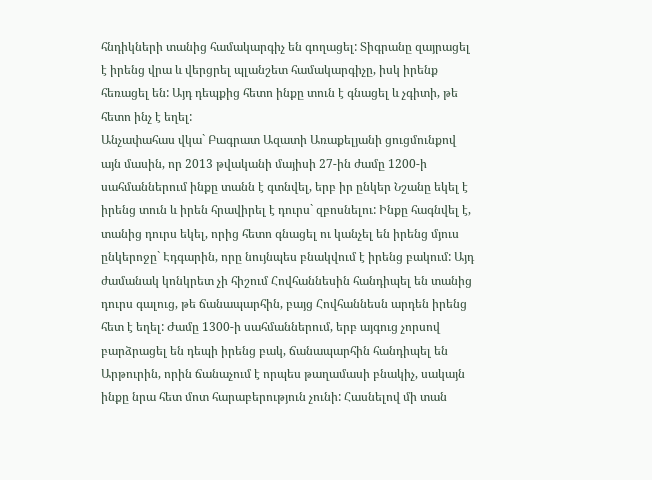հնդիկների տանից համակարգիչ են գողացել: Տիգրանը զայրացել է իրենց վրա և վերցրել պլանշետ համակարգիչը, իսկ իրենք հեռացել են: Այդ դեպքից հետո ինքը տուն է գնացել և չգիտի, թե հետո ինչ է եղել:
Անչափահաս վկա` Բագրատ Ազատի Առաքելյանի ցուցմունքով այն մասին, որ 2013 թվականի մայիսի 27-ին ժամը 1200-ի սահմաններում ինքը տանն է գտնվել, երբ իր ընկեր Նշանը եկել է իրենց տուն և իրեն հրավիրել է դուրս` զբոսնելու: Ինքը հագնվել է, տանից դուրս եկել, որից հետո գնացել ու կանչել են իրենց մյուս ընկերոջը` Էդգարին, որը նույնպես բնակվում է իրենց բակում: Այդ ժամանակ կոնկրետ չի հիշում Հովհաննեսին հանդիպել են տանից դուրս գալուց, թե ճանապարհին, բայց Հովհաննեսն արդեն իրենց հետ է եղել: Ժամը 1300-ի սահմաններում, երբ այգուց չորսով բարձրացել են դեպի իրենց բակ, ճանապարհին հանդիպել են Արթուրին, որին ճանաչում է որպես թաղամասի բնակիչ, սակայն ինքը նրա հետ մոտ հարաբերություն չունի: Հասնելով մի տան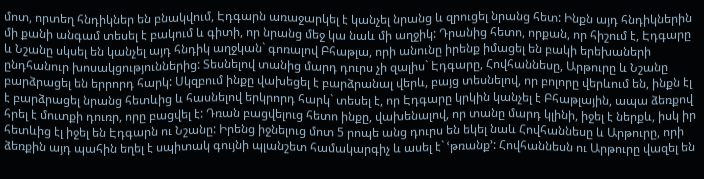մոտ, որտեղ հնդիկներ են բնակվում, Էդգարն առաջարկել է կանչել նրանց և զրուցել նրանց հետ: Ինքն այդ հնդիկներին մի քանի անգամ տեսել է բակում և գիտի, որ նրանց մեջ կա նաև մի աղջիկ: Դրանից հետո, որքան, որ հիշում է, Էդգարը և Նշանը սկսել են կանչել այդ հնդիկ աղջկան` գոռալով Բհաթլա, որի անունը իրենք իմացել են բակի երեխաների ընդհանուր խոսակցություններից: Տեսնելով տանից մարդ դուրս չի զալիս` Էդգարը, Հովհաննեսը, Արթուրը և Նշանը բարձրացել են երրորդ հարկ: Սկզբում ինքը վախեցել է բարձրանալ վերև, բայց տեսնելով, որ բոլորը վերևում են, ինքն էլ է բարձրացել նրանց հետևից և հասնելով երկրորդ հարկ` տեսել է, որ Էդգարը կրկին կանչել է Բհաթլային, ապա ձեռքով հրել է մուտքի դուռր, որը բացվել է: Դռան բացվելուց հետո ինքը, վախենալով, որ տանը մարդ կլինի, իջել է ներքև, իսկ իր հետևից էլ իջել են Էդգարն ու Նշանը: Իրենց իջնելուց մոտ 5 րոպե անց դուրս են եկել նաև Հովհաննեսը և Արթուրը, որի ձեռքին այդ պահին եղել է սպիտակ գույնի պլանշետ համակարգիչ և ասել է` ՙթռանք՚: Հովհաննեսն ու Արթուրը վազել են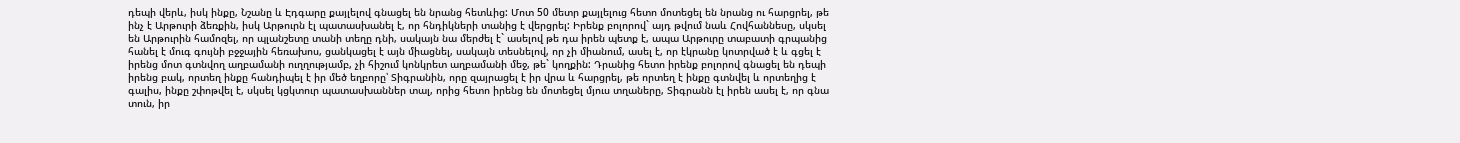դեպի վերև, իսկ ինքը, Նշանը և Էդգարը քայլելով գնացել են նրանց հետևից: Մոտ 50 մետր քայլելուց հետո մոտեցել են նրանց ու հարցրել, թե ինչ է Արթուրի ձեռքին, իսկ Արթուրն էլ պատասխանել է, որ հնդիկների տանից է վերցրել: Իրենք բոլորով` այդ թվում նաև Հովհաննեսը, սկսել են Արթուրին համոզել, որ պլանշետը տանի տեղը դնի, սակայն նա մերժել է` ասելով թե դա իրեն պետք է, ապա Արթուրը տաբատի գրպանից հանել է մուգ գույնի բջջային հեռախոս, ցանկացել է այն միացնել, սակայն տեսնելով, որ չի միանում, ասել է, որ էկրանը կոտրված է և գցել է իրենց մոտ գտնվող աղբամանի ուղղությամբ, չի հիշում կոնկրետ աղբամանի մեջ, թե` կողքին: Դրանից հետո իրենք բոլորով գնացել են դեպի իրենց բակ, որտեղ ինքը հանդիպել է իր մեծ եղբորը՝ Տիգրանին, որը զայրացել է իր վրա և հարցրել, թե որտեղ է ինքը գտնվել և որտեղից է գալիս, ինքը շփոթվել է, սկսել կցկտուր պատասխաններ տալ, որից հետո իրենց են մոտեցել մյուս տղաները, Տիգրանն էլ իրեն ասել է, որ գնա տուն, իր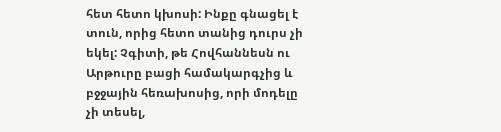հետ հետո կխոսի: Ինքը գնացել է տուն, որից հետո տանից դուրս չի եկել: Չգիտի, թե Հովհաննեսն ու Արթուրը բացի համակարգչից և բջջային հեռախոսից, որի մոդելը չի տեսել,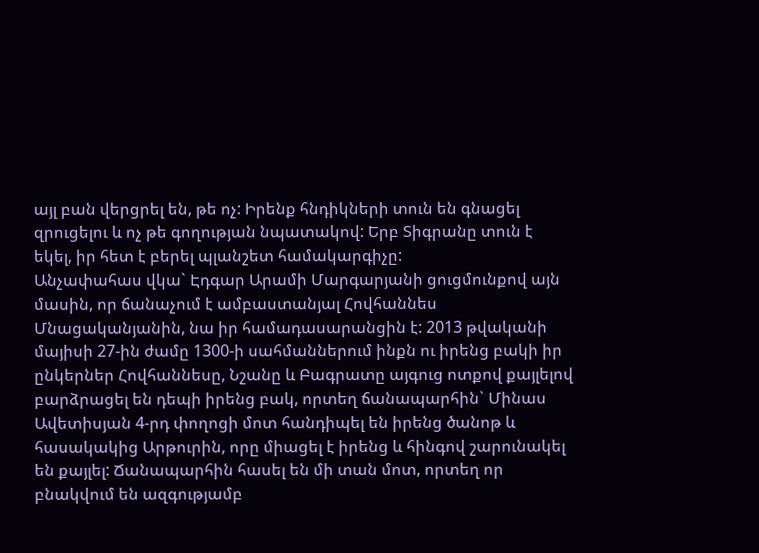այլ բան վերցրել են, թե ոչ: Իրենք հնդիկների տուն են գնացել զրուցելու և ոչ թե գողության նպատակով: Երբ Տիգրանը տուն է եկել, իր հետ է բերել պլանշետ համակարգիչը:
Անչափահաս վկա` Էդգար Արամի Մարգարյանի ցուցմունքով այն մասին, որ ճանաչում է ամբաստանյալ Հովհաննես Մնացականյանին, նա իր համադասարանցին է: 2013 թվականի մայիսի 27-ին ժամը 1300-ի սահմաններում ինքն ու իրենց բակի իր ընկերներ Հովհաննեսը, Նշանը և Բագրատը այգուց ոտքով քայլելով բարձրացել են դեպի իրենց բակ, որտեղ ճանապարհին` Մինաս Ավետիսյան 4-րդ փողոցի մոտ հանդիպել են իրենց ծանոթ և հասակակից Արթուրին, որը միացել է իրենց և հինգով շարունակել են քայլել: Ճանապարհին հասել են մի տան մոտ, որտեղ որ բնակվում են ազգությամբ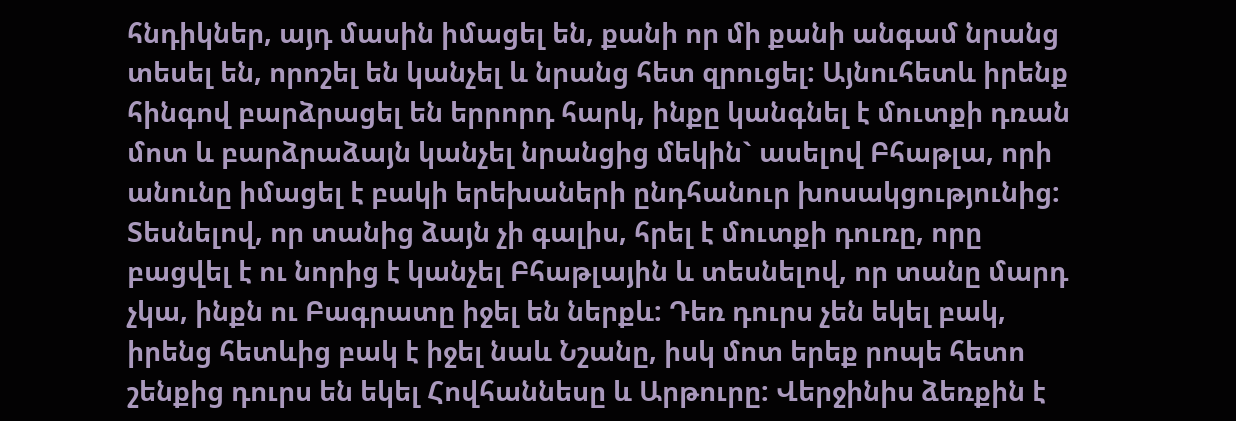հնդիկներ, այդ մասին իմացել են, քանի որ մի քանի անգամ նրանց տեսել են, որոշել են կանչել և նրանց հետ զրուցել: Այնուհետև իրենք հինգով բարձրացել են երրորդ հարկ, ինքը կանգնել է մուտքի դռան մոտ և բարձրաձայն կանչել նրանցից մեկին` ասելով Բհաթլա, որի անունը իմացել է բակի երեխաների ընդհանուր խոսակցությունից: Տեսնելով, որ տանից ձայն չի գալիս, հրել է մուտքի դուռը, որը բացվել է ու նորից է կանչել Բհաթլային և տեսնելով, որ տանը մարդ չկա, ինքն ու Բագրատը իջել են ներքև: Դեռ դուրս չեն եկել բակ, իրենց հետևից բակ է իջել նաև Նշանը, իսկ մոտ երեք րոպե հետո շենքից դուրս են եկել Հովհաննեսը և Արթուրը: Վերջինիս ձեռքին է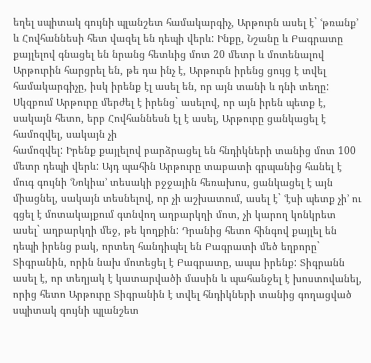եղել սպիտակ գույնի պլանշետ համակարգիչ, Արթուրն ասել է` ՙթռանք՚ և Հովհաննեսի հետ վազել են դեպի վերև: Ինքը, Նշանը և Բագրատը քայլելով գնացել են նրանց հետևից մոտ 20 մետր և մոտենալով Արթուրին հարցրել են, թե դա ինչ է, Արթուրն իրենց ցույց է տվել համակարգիչը, իսկ իրենք էլ ասել են, որ այն տանի և դնի տեղը: Սկզբում Արթուրը մերժել է իրենց` ասելով, որ այն իրեն պետք է, սակայն հետո, երբ Հովհաննեսն էլ է ասել, Արթուրը ցանկացել է համոզվել, սակայն չի
համոզվել: Իրենք քայլելով բարձրացել են հնդիկների տանից մոտ 100 մետր դեպի վերև: Այդ պահին Արթուրը տաբատի գրպանից հանել է մուգ գույնի ՙՆոկիա՚ տեսակի բջջային հեռախոս, ցանկացել է այն միացնել, սակայն տեսնելով, որ չի աշխատում, ասել է` ՙէսի պետք չի՚ ու գցել է մոտակայքում գտնվող աղբարկղի մոտ, չի կարող կոնկրետ ասել` աղբարկղի մեջ, թե կողքին: Դրանից հետո հինգով քայլել են դեպի իրենց բակ, որտեղ հանդիպել են Բագրատի մեծ եղբորը` Տիգրանին, որին նախ մոտեցել է Բագրատը, ապա իրենք: Տիգրանն ասել է, որ տեղյակ է կատարվածի մասին և պահանջել է խոստովանել, որից հետո Արթուրը Տիգրանին է տվել հնդիկների տանից գողացված սպիտակ գույնի պլանշետ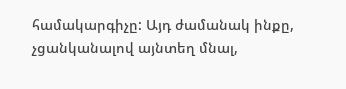համակարգիչը: Այդ ժամանակ ինքը, չցանկանալով այնտեղ մնալ,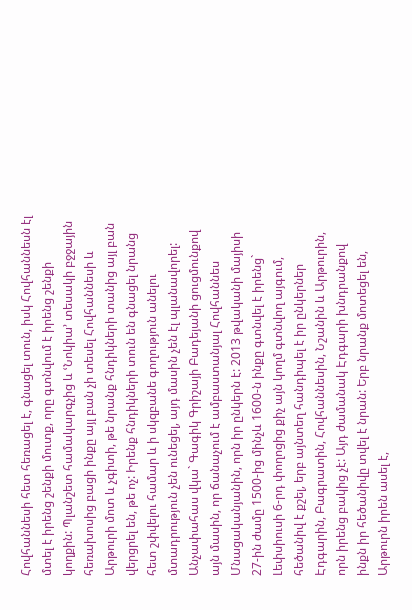Հովհաննեսի հետ հեռացել է, գնացել տուն, իսկ Հովհաննեսն էլ մտել է իրենց շենքի մուտք, որը գտնվում է իրենց շենքի կողքին: Պլանշետ համակարգչից և ՙՆոկիա՚ տեսակի բջջային հեռախոսից բացի ինքը այլ բան չի տեսել Հովհաննեսի և Արթուրի մոտ և չգիտի, թե նրանք հնդիկների տանից այլ բան վերցրել են, թե ոչ: Իրենք հնդիկների տուն են գնացել նրանց հետ շփվելու համար և ի սկզբանե գողություն անելու մտադրություն չեն ունեցել, այդ մասին չեն էլ պլանավորել:
Անչափահաս վկա` Գագիկ Գրիշայի Բադեյանի ցուցմունքով այն մասին, որ ճանաչում է ամբաստանյալ Հովհաննես Մնացականյանին, որն իր ընկերն է: 2013 թվականի մայիսի 27-ին ժամը 1500-ից մինչև 1600-ն ինքը գտնվել է իրենց` Լեփսիուսի 6-րդ փողոցից քիչ այն կողմ գտնվող այգում, հեծանիվ է քշել, երբ այնտեղ հանդիպել է իր ընկերներ Էդգարին, Բագրատին, Հովհաննեսին, Նշանին և Արթուրին, որն իրենց բակից չէ: Այդ ժամանակ Էդգարի խնդրանքով ինքն իր հեծանիվը տվել է նրան: Երբ նրանք մոտեցել են, Արթուրն իրեն ասել է,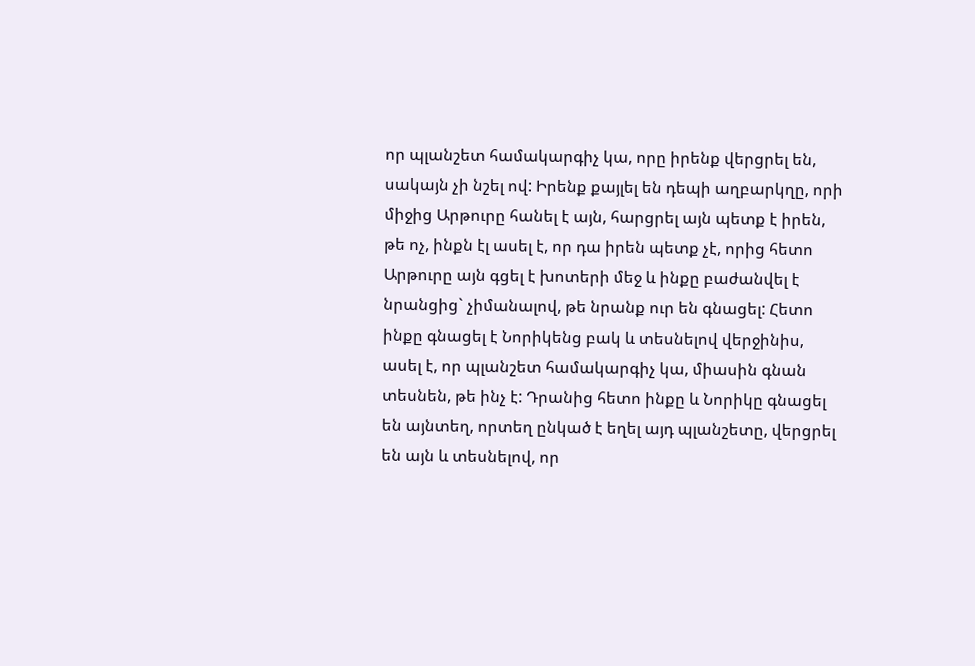որ պլանշետ համակարգիչ կա, որը իրենք վերցրել են, սակայն չի նշել ով: Իրենք քայլել են դեպի աղբարկղը, որի միջից Արթուրը հանել է այն, հարցրել այն պետք է իրեն, թե ոչ, ինքն էլ ասել է, որ դա իրեն պետք չէ, որից հետո Արթուրը այն գցել է խոտերի մեջ և ինքը բաժանվել է նրանցից` չիմանալով, թե նրանք ուր են գնացել: Հետո ինքը գնացել է Նորիկենց բակ և տեսնելով վերջինիս, ասել է, որ պլանշետ համակարգիչ կա, միասին գնան տեսնեն, թե ինչ է: Դրանից հետո ինքը և Նորիկը գնացել են այնտեղ, որտեղ ընկած է եղել այդ պլանշետը, վերցրել են այն և տեսնելով, որ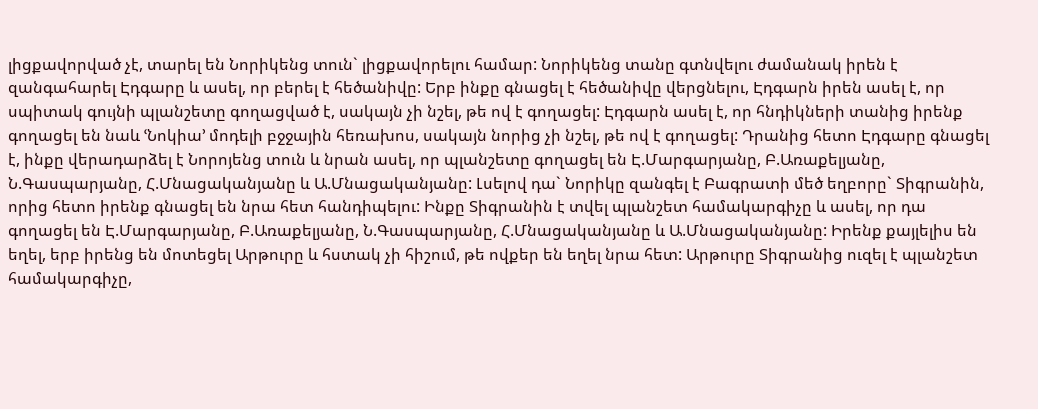լիցքավորված չէ, տարել են Նորիկենց տուն` լիցքավորելու համար: Նորիկենց տանը գտնվելու ժամանակ իրեն է զանգահարել Էդգարը և ասել, որ բերել է հեծանիվը: Երբ ինքը գնացել է հեծանիվը վերցնելու, Էդգարն իրեն ասել է, որ սպիտակ գույնի պլանշետը գողացված է, սակայն չի նշել, թե ով է գողացել: Էդգարն ասել է, որ հնդիկների տանից իրենք գողացել են նաև ՙՆոկիա՚ մոդելի բջջային հեռախոս, սակայն նորից չի նշել, թե ով է գողացել: Դրանից հետո Էդգարը գնացել է, ինքը վերադարձել է Նորոյենց տուն և նրան ասել, որ պլանշետը գողացել են Է.Մարգարյանը, Բ.Առաքելյանը, Ն.Գասպարյանը, Հ.Մնացականյանը և Ա.Մնացականյանը: Լսելով դա` Նորիկը զանգել է Բագրատի մեծ եղբորը` Տիգրանին, որից հետո իրենք գնացել են նրա հետ հանդիպելու: Ինքը Տիգրանին է տվել պլանշետ համակարգիչը և ասել, որ դա գողացել են Է.Մարգարյանը, Բ.Առաքելյանը, Ն.Գասպարյանը, Հ.Մնացականյանը և Ա.Մնացականյանը: Իրենք քայլելիս են եղել, երբ իրենց են մոտեցել Արթուրը և հստակ չի հիշում, թե ովքեր են եղել նրա հետ: Արթուրը Տիգրանից ուզել է պլանշետ համակարգիչը,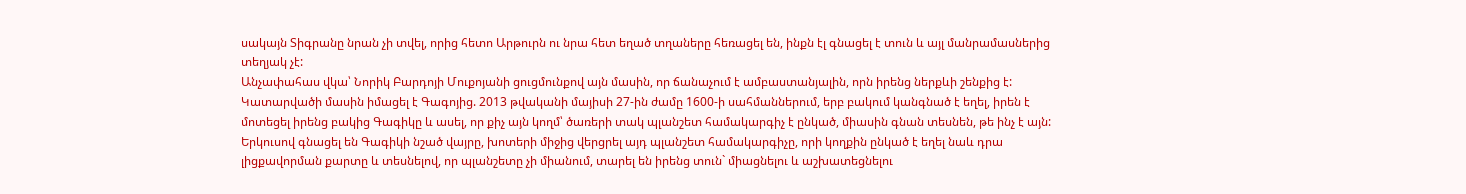սակայն Տիգրանը նրան չի տվել, որից հետո Արթուրն ու նրա հետ եղած տղաները հեռացել են, ինքն էլ գնացել է տուն և այլ մանրամասներից տեղյակ չէ:
Անչափահաս վկա՝ Նորիկ Բարդոյի Մուքոյանի ցուցմունքով այն մասին, որ ճանաչում է ամբաստանյալին, որն իրենց ներքևի շենքից է: Կատարվածի մասին իմացել է Գագոյից. 2013 թվականի մայիսի 27-ին ժամը 1600-ի սահմաններում, երբ բակում կանգնած է եղել, իրեն է մոտեցել իրենց բակից Գագիկը և ասել, որ քիչ այն կողմ՝ ծառերի տակ պլանշետ համակարգիչ է ընկած, միասին գնան տեսնեն, թե ինչ է այն: Երկուսով գնացել են Գագիկի նշած վայրը, խոտերի միջից վերցրել այդ պլանշետ համակարգիչը, որի կողքին ընկած է եղել նաև դրա լիցքավորման քարտը և տեսնելով, որ պլանշետը չի միանում, տարել են իրենց տուն` միացնելու և աշխատեցնելու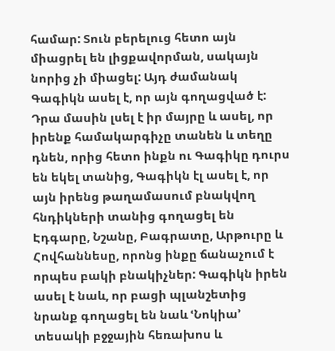համար: Տուն բերելուց հետո այն միացրել են լիցքավորման, սակայն նորից չի միացել: Այդ ժամանակ Գագիկն ասել է, որ այն գողացված է: Դրա մասին լսել է իր մայրը և ասել, որ իրենք համակարգիչը տանեն և տեղը դնեն, որից հետո ինքն ու Գագիկը դուրս են եկել տանից, Գագիկն էլ ասել է, որ այն իրենց թաղամասում բնակվող հնդիկների տանից գողացել են Էդգարը, Նշանը, Բագրատը, Արթուրը և Հովհաննեսը, որոնց ինքը ճանաչում է որպես բակի բնակիչներ: Գագիկն իրեն ասել է նաև, որ բացի պլանշետից նրանք գողացել են նաև ՙՆոկիա՚ տեսակի բջջային հեռախոս և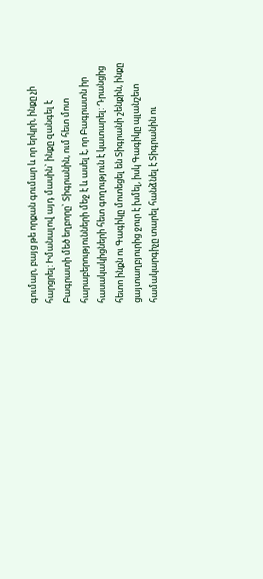գումար, բայց թե որքան գումար և որ երկրի, ինքը չի հարցրել: Իմանալով այդ մասին` ինքը զանգել է Բագրատի մեծ եղբորը` Տիգրանին, ում հետ մոտ հարաբերությունների մեջ է և ասել է, որ Բագրատն իր հասակակիցների հետ գողություն է կատարել: Դրանցից հետո ինքն ու Գագիկը մոտեցել են Տիգրանի շենքին, ինքը ցայտաղբյուրից ջուր է խմել, իսկ Գագիկը պլանշետ համակարգիչը տարել հանձնել է Տիգրանին ու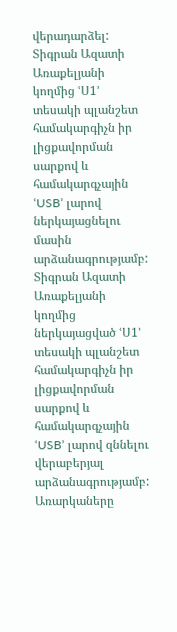վերադարձել:
Տիգրան Ազատի Առաքելյանի կողմից ՙՍ1՚ տեսակի պլանշետ համակարգիչն իր լիցքավորման սարքով և համակարգչային ՙUSB՚ լարով ներկայացնելու մասին արձանագրությամբ:
Տիգրան Ազատի Առաքելյանի կողմից ներկայացված ՙՍ1՚ տեսակի պլանշետ համակարգիչն իր լիցքավորման սարքով և համակարգչային ՙUSB՚ լարով զննելու վերաբերյալ արձանագրությամբ:
Առարկաները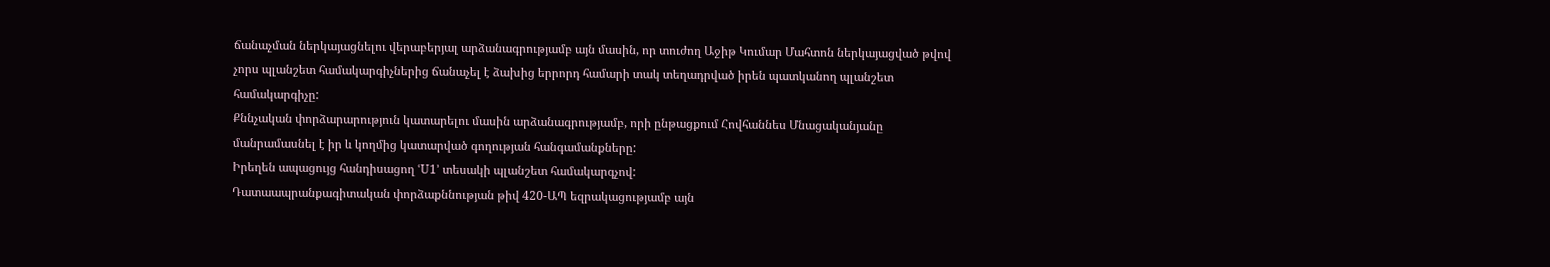ճանաչման ներկայացնելու վերաբերյալ արձանագրությամբ այն մասին, որ տուժող Աջիթ Կումար Մահտոն ներկայացված թվով չորս պլանշետ համակարգիչներից ճանաչել է ձախից երրորդ համարի տակ տեղադրված իրեն պատկանող պլանշետ համակարգիչը:
Քննչական փորձարարություն կատարելու մասին արձանագրությամբ, որի ընթացքում Հովհաննես Մնացականյանը մանրամասնել է իր և կողմից կատարված գողության հանգամանքները:
Իրեղեն ապացույց հանդիսացող ՙU1՚ տեսակի պլանշետ համակարգչով:
Դատաապրանքագիտական փորձաքննության թիվ 420-ԱՊ եզրակացությամբ այն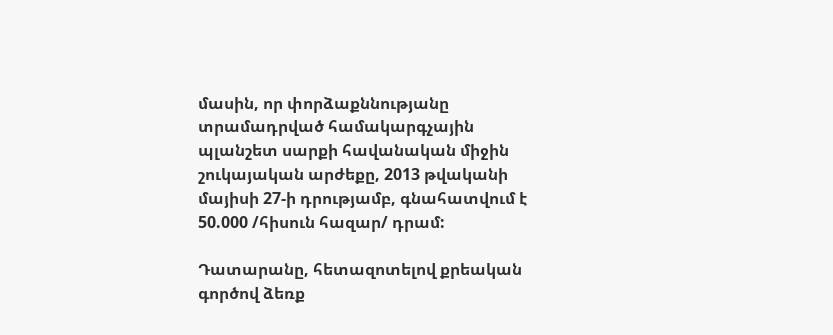մասին, որ փորձաքննությանը տրամադրված համակարգչային պլանշետ սարքի հավանական միջին շուկայական արժեքը, 2013 թվականի մայիսի 27-ի դրությամբ, գնահատվում է 50.000 /հիսուն հազար/ դրամ:

Դատարանը, հետազոտելով քրեական գործով ձեռք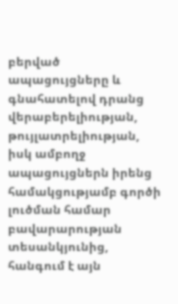բերված ապացույցները և գնահատելով դրանց վերաբերելիության, թույլատրելիության, իսկ ամբողջ ապացույցներն իրենց համակցությամբ գործի լուծման համար բավարարության տեսանկյունից, հանգում է այն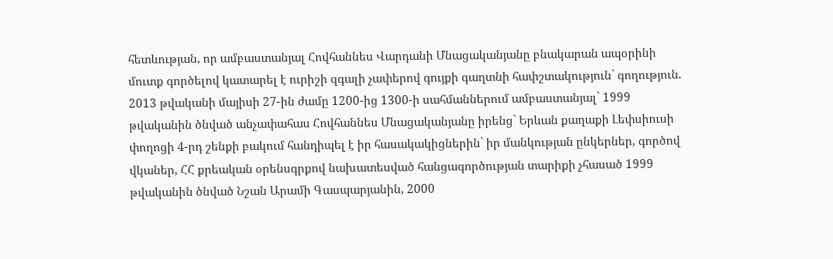հետևության, որ ամբաստանյալ Հովհաննես Վարդանի Մնացականյանը բնակարան ապօրինի մուտք գործելով կատարել է ուրիշի զգալի չափերով գույքի գաղտնի հափշտակություն` գողություն.
2013 թվականի մայիսի 27-ին ժամը 1200-ից 1300-ի սահմաններում ամբաստանյալ` 1999 թվականին ծնված անչափահաս Հովհաննես Մնացականյանը իրենց` Երևան քաղաքի Լեփսիուսի փողոցի 4-րդ շենքի բակում հանդիպել է իր հասակակիցներին` իր մանկության ընկերներ, գործով վկաներ, ՀՀ քրեական օրենսգրքով նախատեսված հանցագործության տարիքի չհասած 1999 թվականին ծնված Նշան Արամի Գասպարյանին, 2000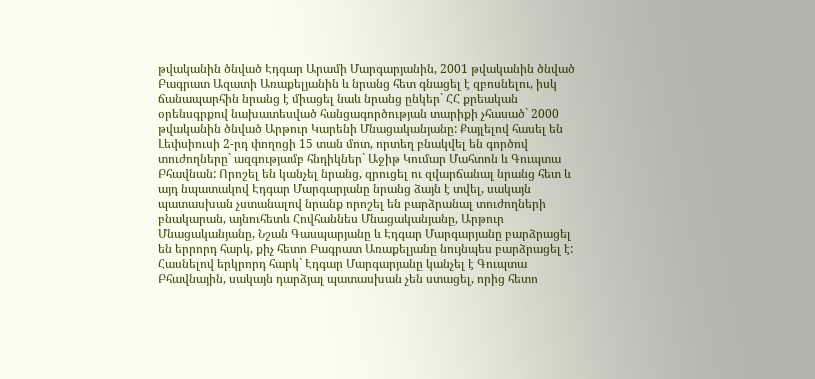թվականին ծնված Էդգար Արամի Մարգարյանին, 2001 թվականին ծնված Բագրատ Ազատի Առաքելյանին և նրանց հետ գնացել է զբոսնելու, իսկ ճանապարհին նրանց է միացել նաև նրանց ընկեր` ՀՀ քրեական օրենսգրքով նախատեսված հանցագործության տարիքի չհասած` 2000 թվականին ծնված Արթուր Կարենի Մնացականյանը: Քայլելով հասել են Լեփսիուսի 2-րդ փողոցի 15 տան մոտ, որտեղ բնակվել են գործով տուժողները` ազգությամբ հնդիկներ` Աջիթ Կումար Մահտոն և Գուպտա Բհավնան: Որոշել են կանչել նրանց, զրուցել ու զվարճանալ նրանց հետ և այդ նպատակով Էդգար Մարգարյանը նրանց ձայն է տվել, սակայն պատասխան չստանալով նրանք որոշել են բարձրանալ տուժողների բնակարան, այնուհետև Հովհաննես Մնացականյանը, Արթուր Մնացականյանը, Նշան Գասպարյանը և Էդգար Մարգարյանը բարձրացել են երրորդ հարկ, քիչ հետո Բագրատ Առաքելյանը նույնպես բարձրացել է: Հասնելով երկրորդ հարկ` Էդգար Մարգարյանը կանչել է Գուպտա Բհավնային, սակայն դարձյալ պատասխան չեն ստացել, որից հետո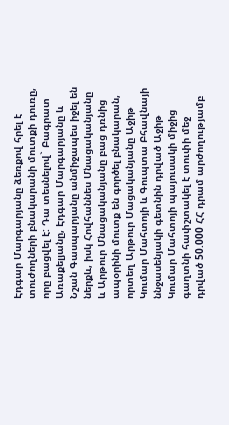Էդգար Մարգարյանը ձեռքով հրել է տուժողների բնակարանի մուտքի դուռը, որը բացվել է: Դա տեսնելով` Բագրատ Առաքելյանը, Էդգար Մարգարյանը և Նշան Գասպարյանը անմիջապես իջել են ներքև, իսկ Հովհաննես Մնացականյանը և Արթուր Մնացականյանը բաց դռնից ապօրինի մուտք են գործել բնակարան, որտեղ Արթուր Մացականյանը Աջիթ Կումար Մահտոյի և Գուպտա Բհավնայի ննջասենյակի գետնին դրված Աջիթ Կումար Մահտոյի պայուսակի միջից գաղտնի հափշտակել է տուփի մեջ դրված 50.000 ՀՀ դրամ արժողությամբ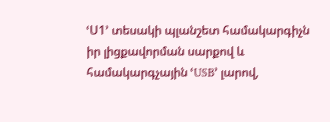ՙՍ1՚ տեսակի պլանշետ համակարգիչն իր լիցքավորման սարքով և համակարգչային ՙUSB՚ լարով,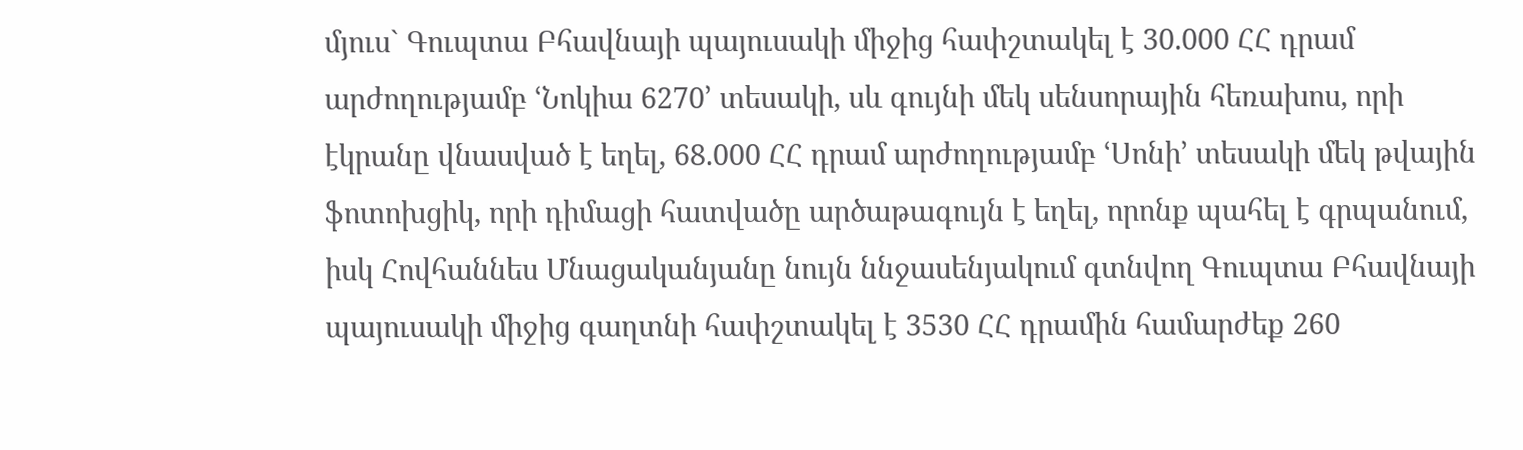մյուս` Գուպտա Բհավնայի պայուսակի միջից հափշտակել է 30.000 ՀՀ դրամ արժողությամբ ՙՆոկիա 6270՚ տեսակի, սև գույնի մեկ սենսորային հեռախոս, որի էկրանը վնասված է եղել, 68.000 ՀՀ դրամ արժողությամբ ՙՍոնի՚ տեսակի մեկ թվային ֆոտոխցիկ, որի դիմացի հատվածը արծաթագույն է եղել, որոնք պահել է գրպանում, իսկ Հովհաննես Մնացականյանը նույն ննջասենյակում գտնվող Գուպտա Բհավնայի պայուսակի միջից գաղտնի հափշտակել է 3530 ՀՀ դրամին համարժեք 260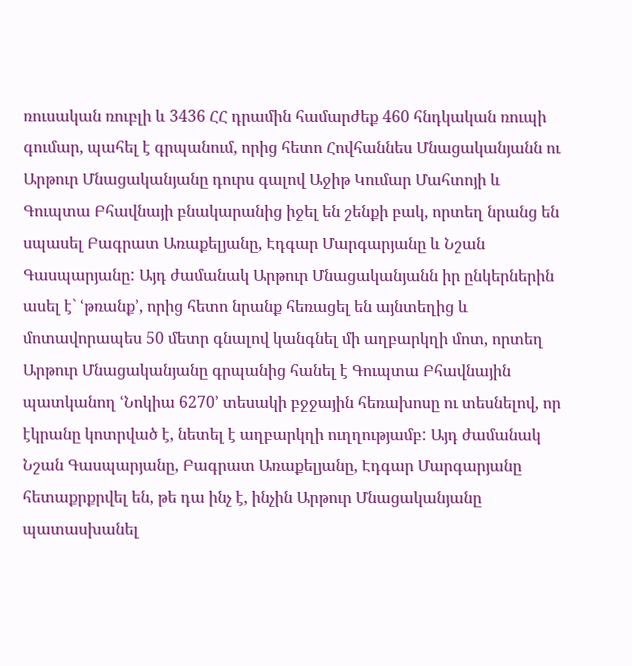ռուսական ռուբլի և 3436 ՀՀ դրամին համարժեք 460 հնդկական ռուպի գումար, պահել է գրպանում, որից հետո Հովհաննես Մնացականյանն ու Արթուր Մնացականյանը դուրս գալով Աջիթ Կումար Մահտոյի և Գուպտա Բհավնայի բնակարանից իջել են շենքի բակ, որտեղ նրանց են սպասել Բագրատ Առաքելյանը, Էդգար Մարգարյանը և Նշան Գասպարյանը: Այդ ժամանակ Արթուր Մնացականյանն իր ընկերներին ասել է` ՙթռանք՚, որից հետո նրանք հեռացել են այնտեղից և մոտավորապես 50 մետր գնալով կանգնել մի աղբարկղի մոտ, որտեղ Արթուր Մնացականյանը գրպանից հանել է Գուպտա Բհավնային պատկանող ՙՆոկիա 6270՚ տեսակի բջջային հեռախոսը ու տեսնելով, որ էկրանը կոտրված է, նետել է աղբարկղի ուղղությամբ: Այդ ժամանակ Նշան Գասպարյանը, Բագրատ Առաքելյանը, Էդգար Մարգարյանը հետաքրքրվել են, թե դա ինչ է, ինչին Արթուր Մնացականյանը պատասխանել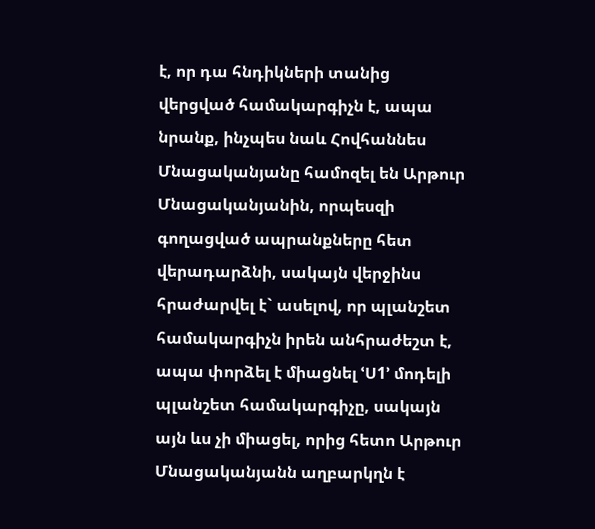է, որ դա հնդիկների տանից վերցված համակարգիչն է, ապա նրանք, ինչպես նաև Հովհաննես Մնացականյանը համոզել են Արթուր Մնացականյանին, որպեսզի գողացված ապրանքները հետ վերադարձնի, սակայն վերջինս հրաժարվել է` ասելով, որ պլանշետ համակարգիչն իրեն անհրաժեշտ է, ապա փորձել է միացնել ՙՍ1՚ մոդելի պլանշետ համակարգիչը, սակայն այն ևս չի միացել, որից հետո Արթուր Մնացականյանն աղբարկղն է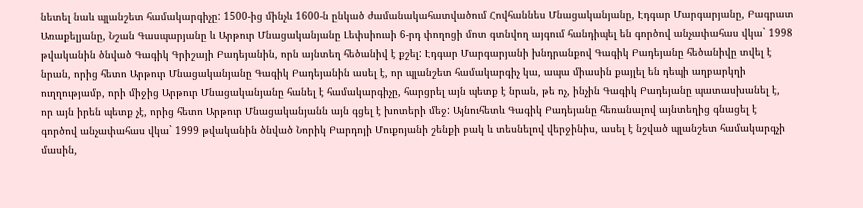նետել նաև պլանշետ համակարգիչը: 1500-ից մինչև 1600-ն ընկած ժամանակահատվածում Հովհաննես Մնացականյանը, Էդգար Մարգարյանը, Բագրատ Առաքելյանը, Նշան Գասպարյանը և Արթուր Մնացականյանը Լեփսիուսի 6-րդ փողոցի մոտ գտնվող այգում հանդիպել են գործով անչափահաս վկա` 1998 թվականին ծնված Գագիկ Գրիշայի Բադեյանին, որն այնտեղ հեծանիվ է քշել: Էդգար Մարգարյանի խնդրանքով Գագիկ Բադեյանը հեծանիվը տվել է նրան, որից հետո Արթուր Մնացականյանը Գագիկ Բադեյանին ասել է, որ պլանշետ համակարգիչ կա, ապա միասին քայլել են դեպի աղբարկղի ուղղությամբ, որի միջից Արթուր Մնացականյանը հանել է համակարգիչը, հարցրել այն պետք է նրան, թե ոչ, ինչին Գագիկ Բադեյանը պատասխանել է, որ այն իրեն պետք չէ, որից հետո Արթուր Մնացականյանն այն գցել է խոտերի մեջ: Այնուհետև Գագիկ Բադեյանը հեռանալով այնտեղից գնացել է գործով անչափահաս վկա` 1999 թվականին ծնված Նորիկ Բարդոյի Մուքոյանի շենքի բակ և տեսնելով վերջինիս, ասել է նշված պլանշետ համակարգչի մասին,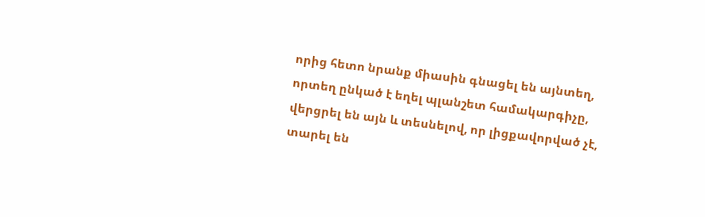որից հետո նրանք միասին գնացել են այնտեղ, որտեղ ընկած է եղել պլանշետ համակարգիչը, վերցրել են այն և տեսնելով, որ լիցքավորված չէ, տարել են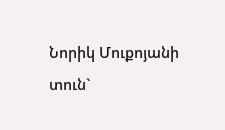Նորիկ Մուքոյանի տուն`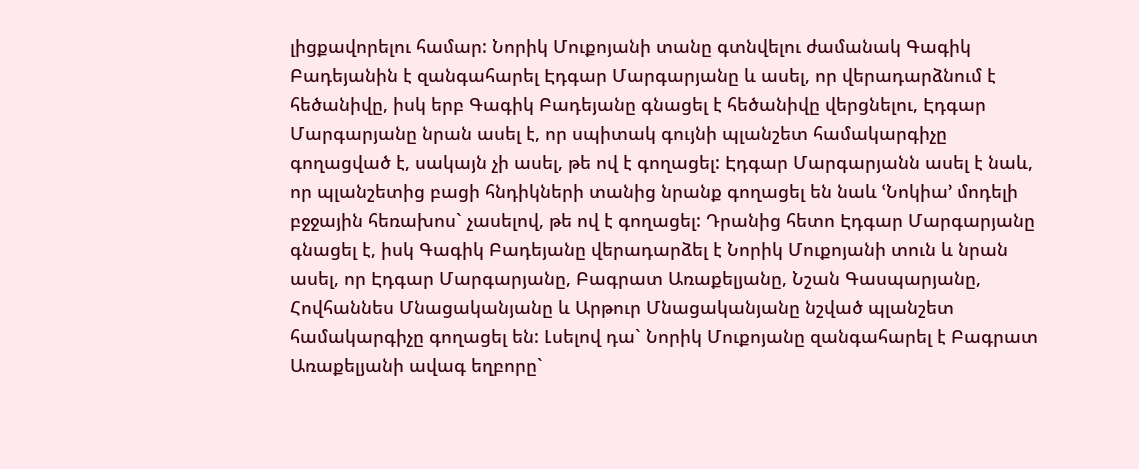լիցքավորելու համար: Նորիկ Մուքոյանի տանը գտնվելու ժամանակ Գագիկ Բադեյանին է զանգահարել Էդգար Մարգարյանը և ասել, որ վերադարձնում է հեծանիվը, իսկ երբ Գագիկ Բադեյանը գնացել է հեծանիվը վերցնելու, Էդգար Մարգարյանը նրան ասել է, որ սպիտակ գույնի պլանշետ համակարգիչը գողացված է, սակայն չի ասել, թե ով է գողացել: Էդգար Մարգարյանն ասել է նաև, որ պլանշետից բացի հնդիկների տանից նրանք գողացել են նաև ՙՆոկիա՚ մոդելի բջջային հեռախոս` չասելով, թե ով է գողացել: Դրանից հետո Էդգար Մարգարյանը գնացել է, իսկ Գագիկ Բադեյանը վերադարձել է Նորիկ Մուքոյանի տուն և նրան ասել, որ Էդգար Մարգարյանը, Բագրատ Առաքելյանը, Նշան Գասպարյանը, Հովհաննես Մնացականյանը և Արթուր Մնացականյանը նշված պլանշետ համակարգիչը գողացել են: Լսելով դա` Նորիկ Մուքոյանը զանգահարել է Բագրատ Առաքելյանի ավագ եղբորը`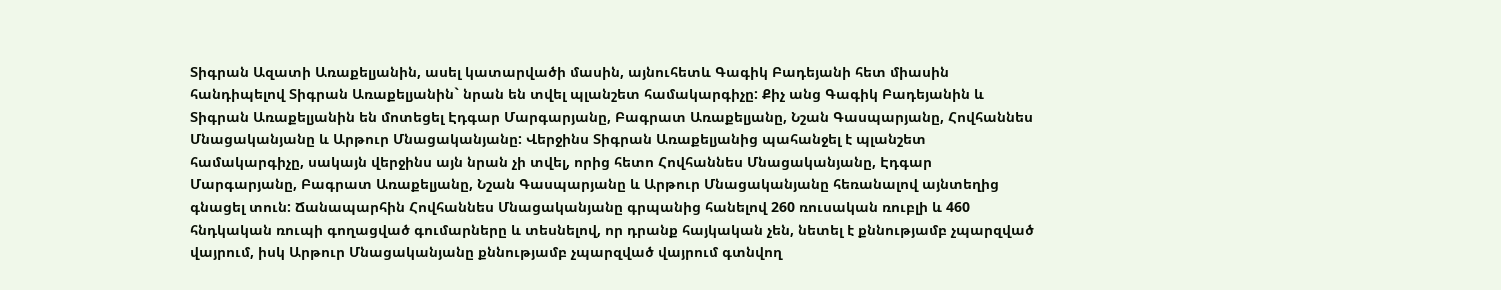Տիգրան Ազատի Առաքելյանին, ասել կատարվածի մասին, այնուհետև Գագիկ Բադեյանի հետ միասին հանդիպելով Տիգրան Առաքելյանին` նրան են տվել պլանշետ համակարգիչը: Քիչ անց Գագիկ Բադեյանին և Տիգրան Առաքելյանին են մոտեցել Էդգար Մարգարյանը, Բագրատ Առաքելյանը, Նշան Գասպարյանը, Հովհաննես Մնացականյանը և Արթուր Մնացականյանը: Վերջինս Տիգրան Առաքելյանից պահանջել է պլանշետ համակարգիչը, սակայն վերջինս այն նրան չի տվել, որից հետո Հովհաննես Մնացականյանը, Էդգար Մարգարյանը, Բագրատ Առաքելյանը, Նշան Գասպարյանը և Արթուր Մնացականյանը հեռանալով այնտեղից գնացել տուն: Ճանապարհին Հովհաննես Մնացականյանը գրպանից հանելով 260 ռուսական ռուբլի և 460 հնդկական ռուպի գողացված գումարները և տեսնելով, որ դրանք հայկական չեն, նետել է քննությամբ չպարզված վայրում, իսկ Արթուր Մնացականյանը քննությամբ չպարզված վայրում գտնվող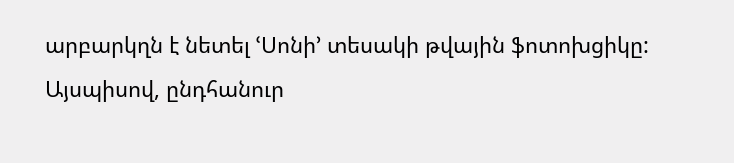արբարկղն է նետել ՙՍոնի՚ տեսակի թվային ֆոտոխցիկը:
Այսպիսով, ընդհանուր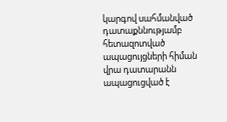կարգով սահմանված դատաքննությամբ հետազոտված ապացույցների հիման վրա դատարանն ապացուցված է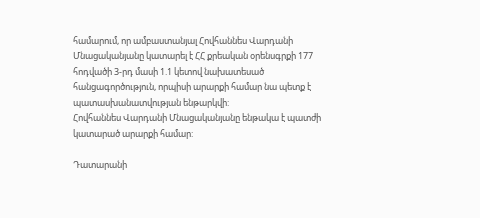համարում, որ ամբաստանյալ Հովհաննես Վարդանի Մնացականյանը կատարել է ՀՀ քրեական օրենսգրքի 177 հոդվածի 3-րդ մասի 1.1 կետով նախատեսած հանցագործություն, որպիսի արարքի համար նա պետք է պատասխանատվության ենթարկվի:
Հովհաննես Վարդանի Մնացականյանը ենթակա է պատժի կատարած արարքի համար:

Դատարանի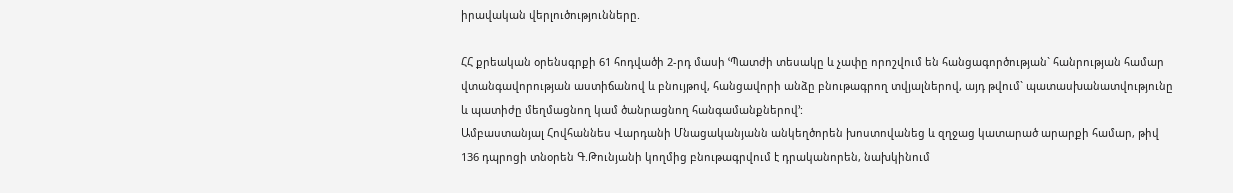իրավական վերլուծությունները.

ՀՀ քրեական օրենսգրքի 61 հոդվածի 2-րդ մասի ՙՊատժի տեսակը և չափը որոշվում են հանցագործության` հանրության համար վտանգավորության աստիճանով և բնույթով, հանցավորի անձը բնութագրող տվյալներով, այդ թվում` պատասխանատվությունը և պատիժը մեղմացնող կամ ծանրացնող հանգամանքներով՚:
Ամբաստանյալ Հովհաննես Վարդանի Մնացականյանն անկեղծորեն խոստովանեց և զղջաց կատարած արարքի համար, թիվ 136 դպրոցի տնօրեն Գ.Թունյանի կողմից բնութագրվում է դրականորեն, նախկինում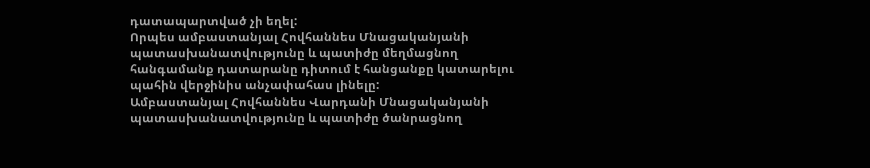դատապարտված չի եղել:
Որպես ամբաստանյալ Հովհաննես Մնացականյանի պատասխանատվությունը և պատիժը մեղմացնող հանգամանք դատարանը դիտում է հանցանքը կատարելու պահին վերջինիս անչափահաս լինելը:
Ամբաստանյալ Հովհաննես Վարդանի Մնացականյանի պատասխանատվությունը և պատիժը ծանրացնող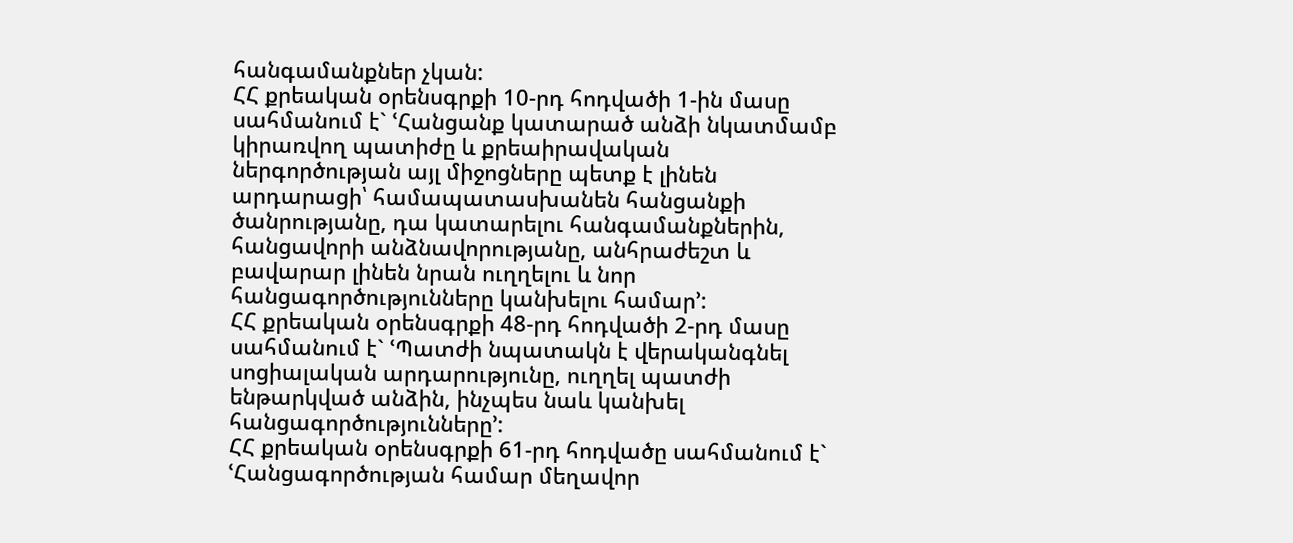հանգամանքներ չկան:
ՀՀ քրեական օրենսգրքի 10-րդ հոդվածի 1-ին մասը սահմանում է` ՙՀանցանք կատարած անձի նկատմամբ կիրառվող պատիժը և քրեաիրավական ներգործության այլ միջոցները պետք է լինեն արդարացի՝ համապատասխանեն հանցանքի ծանրությանը, դա կատարելու հանգամանքներին, հանցավորի անձնավորությանը, անհրաժեշտ և բավարար լինեն նրան ուղղելու և նոր հանցագործությունները կանխելու համար՚:
ՀՀ քրեական օրենսգրքի 48-րդ հոդվածի 2-րդ մասը սահմանում է` ՙՊատժի նպատակն է վերականգնել սոցիալական արդարությունը, ուղղել պատժի ենթարկված անձին, ինչպես նաև կանխել հանցագործությունները՚:
ՀՀ քրեական օրենսգրքի 61-րդ հոդվածը սահմանում է` ՙՀանցագործության համար մեղավոր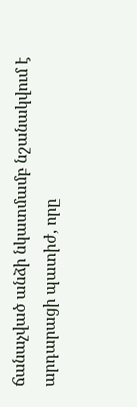ճանաչված անձի նկատմամբ նշանակվում է արդարացի պատիժ, որը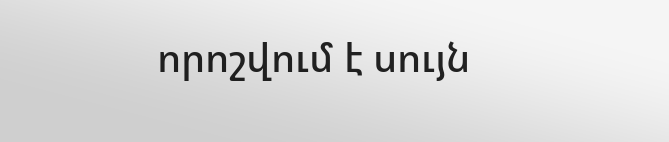որոշվում է սույն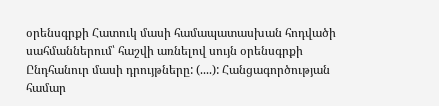օրենսգրքի Հատուկ մասի համապատասխան հոդվածի սահմաններում՝ հաշվի առնելով սույն օրենսգրքի Ընդհանուր մասի դրույթները: (....): Հանցագործության համար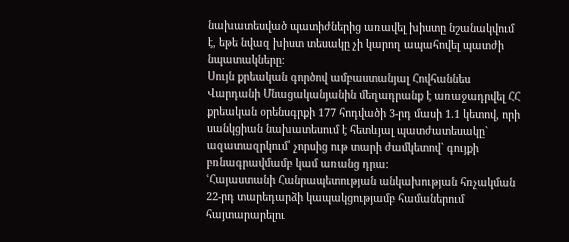նախատեսված պատիժներից առավել խիստը նշանակվում է, եթե նվազ խիստ տեսակը չի կարող ապահովել պատժի նպատակները:
Սույն քրեական գործով ամբաստանյալ Հովհաննես Վարդանի Մնացականյանին մեղադրանք է առաջադրվել ՀՀ քրեական օրենսգրքի 177 հոդվածի 3-րդ մասի 1.1 կետով, որի սանկցիան նախատեսում է հետևյալ պատժատեսակը` ազատազրկում՝ չորսից ութ տարի ժամկետով` գույքի բռնագրավմամբ կամ առանց դրա:
ՙՀայաստանի Հանրապետության անկախության հռչակման 22-րդ տարեդարձի կապակցությամբ համաներում հայտարարելու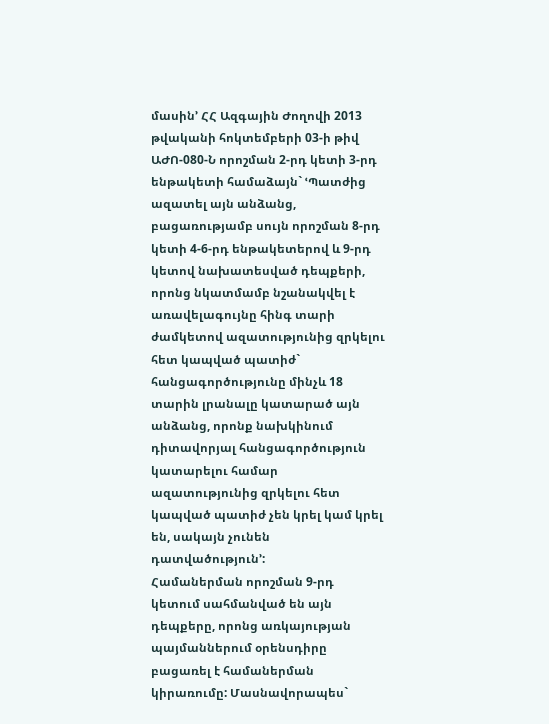մասին՚ ՀՀ Ազգային Ժողովի 2013 թվականի հոկտեմբերի 03-ի թիվ ԱԺՈ-080-Ն որոշման 2-րդ կետի 3-րդ ենթակետի համաձայն` ՙՊատժից ազատել այն անձանց, բացառությամբ սույն որոշման 8-րդ կետի 4-6-րդ ենթակետերով և 9-րդ կետով նախատեսված դեպքերի, որոնց նկատմամբ նշանակվել է առավելագույնը հինգ տարի ժամկետով ազատությունից զրկելու հետ կապված պատիժ` հանցագործությունը մինչև 18 տարին լրանալը կատարած այն անձանց, որոնք նախկինում դիտավորյալ հանցագործություն կատարելու համար ազատությունից զրկելու հետ կապված պատիժ չեն կրել կամ կրել են, սակայն չունեն դատվածություն՚:
Համաներման որոշման 9-րդ կետում սահմանված են այն դեպքերը, որոնց առկայության պայմաններում օրենսդիրը բացառել է համաներման կիրառումը: Մասնավորապես`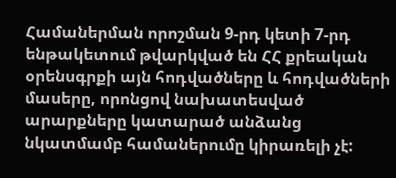Համաներման որոշման 9-րդ կետի 7-րդ ենթակետում թվարկված են ՀՀ քրեական օրենսգրքի այն հոդվածները և հոդվածների մասերը, որոնցով նախատեսված արարքները կատարած անձանց նկատմամբ համաներումը կիրառելի չէ: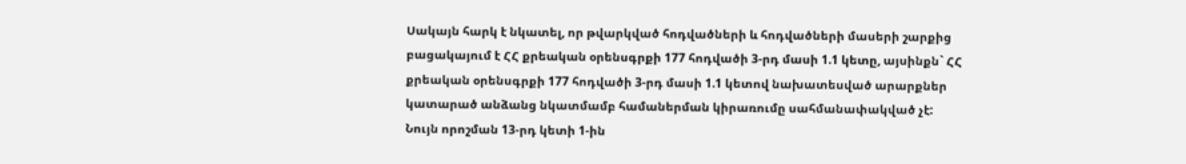Սակայն հարկ է նկատել, որ թվարկված հոդվածների և հոդվածների մասերի շարքից բացակայում է ՀՀ քրեական օրենսգրքի 177 հոդվածի 3-րդ մասի 1.1 կետը, այսինքն` ՀՀ քրեական օրենսգրքի 177 հոդվածի 3-րդ մասի 1.1 կետով նախատեսված արարքներ կատարած անձանց նկատմամբ համաներման կիրառումը սահմանափակված չէ:
Նույն որոշման 13-րդ կետի 1-ին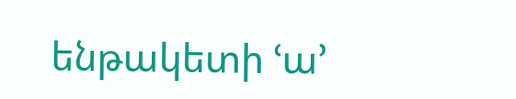ենթակետի ՙա՚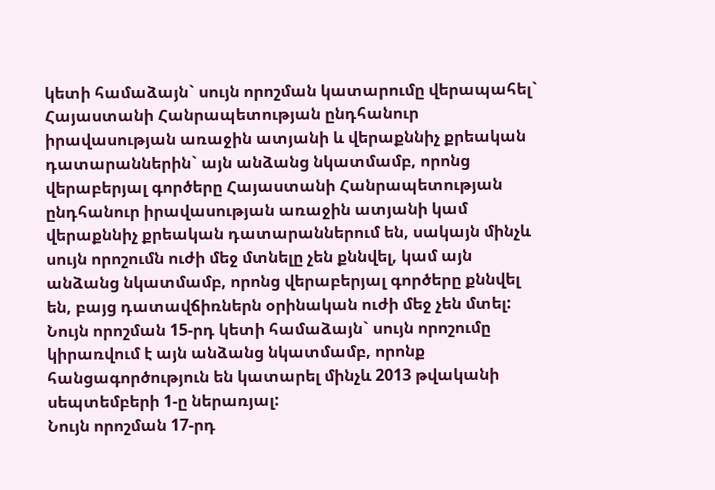կետի համաձայն` սույն որոշման կատարումը վերապահել` Հայաստանի Հանրապետության ընդհանուր իրավասության առաջին ատյանի և վերաքննիչ քրեական դատարաններին` այն անձանց նկատմամբ, որոնց վերաբերյալ գործերը Հայաստանի Հանրապետության ընդհանուր իրավասության առաջին ատյանի կամ վերաքննիչ քրեական դատարաններում են, սակայն մինչև սույն որոշումն ուժի մեջ մտնելը չեն քննվել, կամ այն անձանց նկատմամբ, որոնց վերաբերյալ գործերը քննվել են, բայց դատավճիռներն օրինական ուժի մեջ չեն մտել:
Նույն որոշման 15-րդ կետի համաձայն` սույն որոշումը կիրառվում է այն անձանց նկատմամբ, որոնք հանցագործություն են կատարել մինչև 2013 թվականի սեպտեմբերի 1-ը ներառյալ:
Նույն որոշման 17-րդ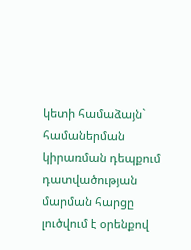կետի համաձայն` համաներման կիրառման դեպքում դատվածության մարման հարցը լուծվում է օրենքով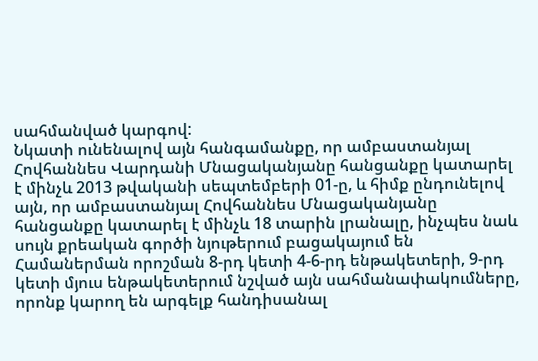սահմանված կարգով:
Նկատի ունենալով այն հանգամանքը, որ ամբաստանյալ Հովհաննես Վարդանի Մնացականյանը հանցանքը կատարել է մինչև 2013 թվականի սեպտեմբերի 01-ը, և հիմք ընդունելով այն, որ ամբաստանյալ Հովհաննես Մնացականյանը հանցանքը կատարել է մինչև 18 տարին լրանալը, ինչպես նաև սույն քրեական գործի նյութերում բացակայում են Համաներման որոշման 8-րդ կետի 4-6-րդ ենթակետերի, 9-րդ կետի մյուս ենթակետերում նշված այն սահմանափակումները, որոնք կարող են արգելք հանդիսանալ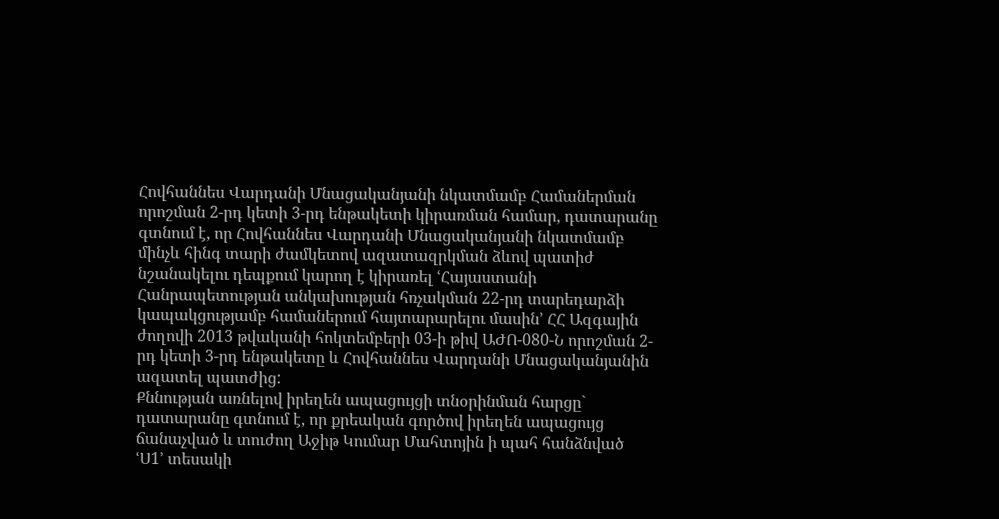Հովհաննես Վարդանի Մնացականյանի նկատմամբ Համաներման որոշման 2-րդ կետի 3-րդ ենթակետի կիրառման համար, դատարանը գտնում է, որ Հովհաննես Վարդանի Մնացականյանի նկատմամբ մինչև հինգ տարի ժամկետով ազատազրկման ձևով պատիժ նշանակելու դեպքում կարող է կիրառել ՙՀայաստանի Հանրապետության անկախության հռչակման 22-րդ տարեդարձի կապակցությամբ համաներում հայտարարելու մասին՚ ՀՀ Ազգային ժողովի 2013 թվականի հոկտեմբերի 03-ի թիվ ԱԺՈ-080-Ն որոշման 2-րդ կետի 3-րդ ենթակետը և Հովհաննես Վարդանի Մնացականյանին ազատել պատժից:
Քննության առնելով իրեղեն ապացույցի տնօրինման հարցը` դատարանը գտնում է, որ քրեական գործով իրեղեն ապացույց ճանաչված և տուժող Աջիթ Կումար Մահտոյին ի պահ հանձնված ՙՍ1՚ տեսակի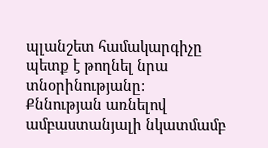պլանշետ համակարգիչը պետք է թողնել նրա տնօրինությանը:
Քննության առնելով ամբաստանյալի նկատմամբ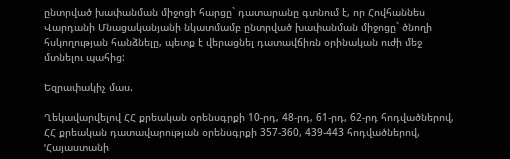ընտրված խափանման միջոցի հարցը` դատարանը գտնում է, որ Հովհաննես Վարդանի Մնացականյանի նկատմամբ ընտրված խափանման միջոցը` ծնողի հսկողության հանձնելը, պետք է վերացնել դատավճիռն օրինական ուժի մեջ մտնելու պահից:

Եզրափակիչ մաս.

Ղեկավարվելով ՀՀ քրեական օրենսգրքի 10-րդ, 48-րդ, 61-րդ, 62-րդ հոդվածներով, ՀՀ քրեական դատավարության օրենսգրքի 357-360, 439-443 հոդվածներով, ՙՀայաստանի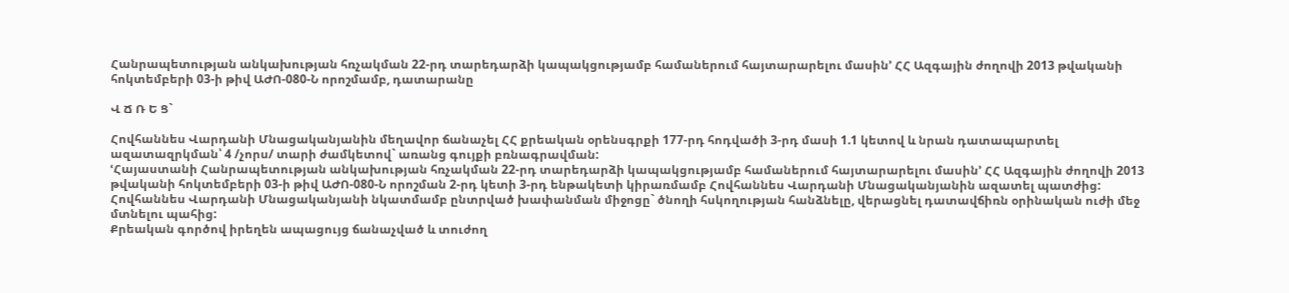Հանրապետության անկախության հռչակման 22-րդ տարեդարձի կապակցությամբ համաներում հայտարարելու մասին՚ ՀՀ Ազգային ժողովի 2013 թվականի հոկտեմբերի 03-ի թիվ ԱԺՈ-080-Ն որոշմամբ, դատարանը

Վ Ճ Ռ Ե Ց`

Հովհաննես Վարդանի Մնացականյանին մեղավոր ճանաչել ՀՀ քրեական օրենսգրքի 177-րդ հոդվածի 3-րդ մասի 1.1 կետով և նրան դատապարտել ազատազրկման՝ 4 /չորս/ տարի ժամկետով` առանց գույքի բռնագրավման:
ՙՀայաստանի Հանրապետության անկախության հռչակման 22-րդ տարեդարձի կապակցությամբ համաներում հայտարարելու մասին՚ ՀՀ Ազգային ժողովի 2013 թվականի հոկտեմբերի 03-ի թիվ ԱԺՈ-080-Ն որոշման 2-րդ կետի 3-րդ ենթակետի կիրառմամբ Հովհաննես Վարդանի Մնացականյանին ազատել պատժից:
Հովհաննես Վարդանի Մնացականյանի նկատմամբ ընտրված խափանման միջոցը` ծնողի հսկողության հանձնելը, վերացնել դատավճիռն օրինական ուժի մեջ մտնելու պահից:
Քրեական գործով իրեղեն ապացույց ճանաչված և տուժող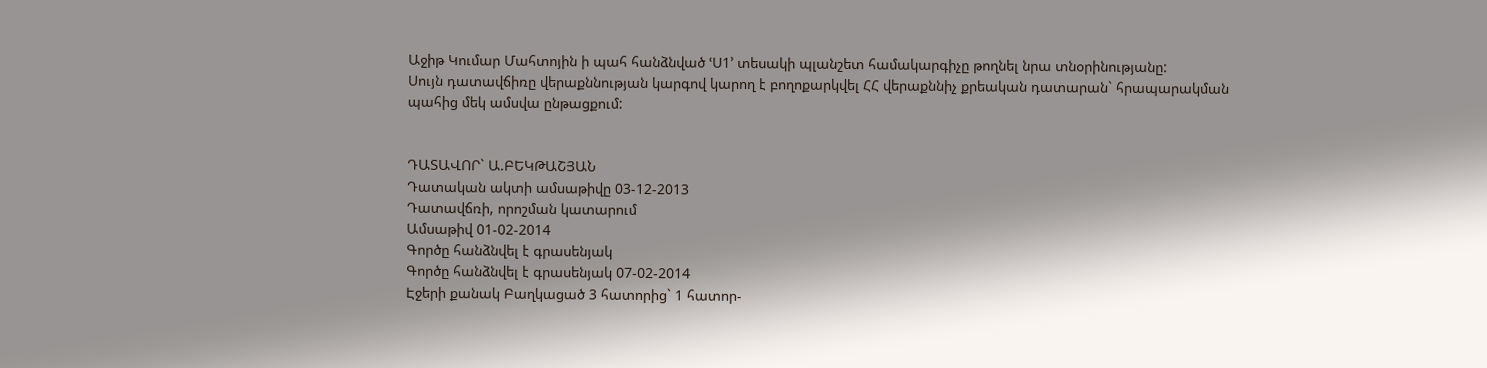Աջիթ Կումար Մահտոյին ի պահ հանձնված ՙՍ1՚ տեսակի պլանշետ համակարգիչը թողնել նրա տնօրինությանը:
Սույն դատավճիռը վերաքննության կարգով կարող է բողոքարկվել ՀՀ վերաքննիչ քրեական դատարան` հրապարակման պահից մեկ ամսվա ընթացքում:


ԴԱՏԱՎՈՐ` Ա.ԲԵԿԹԱՇՅԱՆ
Դատական ակտի ամսաթիվը 03-12-2013
Դատավճռի, որոշման կատարում
Ամսաթիվ 01-02-2014
Գործը հանձնվել է գրասենյակ
Գործը հանձնվել է գրասենյակ 07-02-2014
Էջերի քանակ Բաղկացած 3 հատորից` 1 հատոր-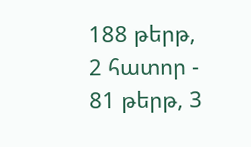188 թերթ, 2 հատոր - 81 թերթ, 3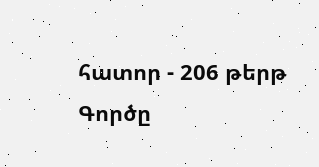հատոր - 206 թերթ
Գործը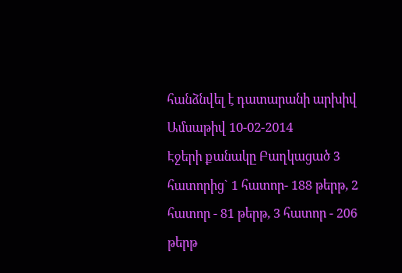հանձնվել է դատարանի արխիվ
Ամսաթիվ 10-02-2014
Էջերի քանակը Բաղկացած 3 հատորից` 1 հատոր- 188 թերթ, 2 հատոր - 81 թերթ, 3 հատոր - 206 թերթ